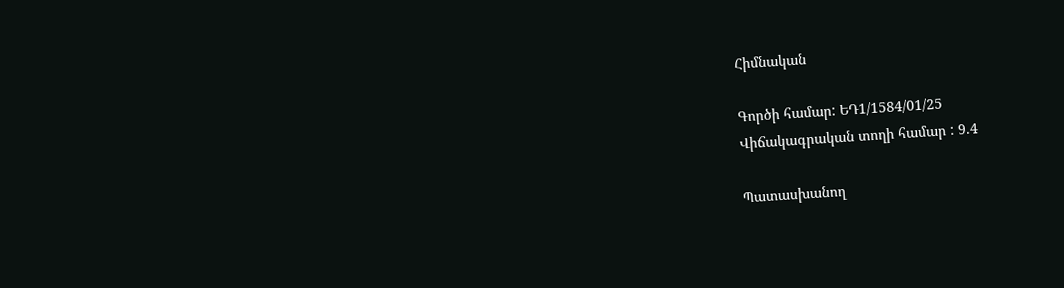Հիմնական

Գործի համար: ԵԴ1/1584/01/25
Վիճակագրական տողի համար : 9.4

Պատասխանող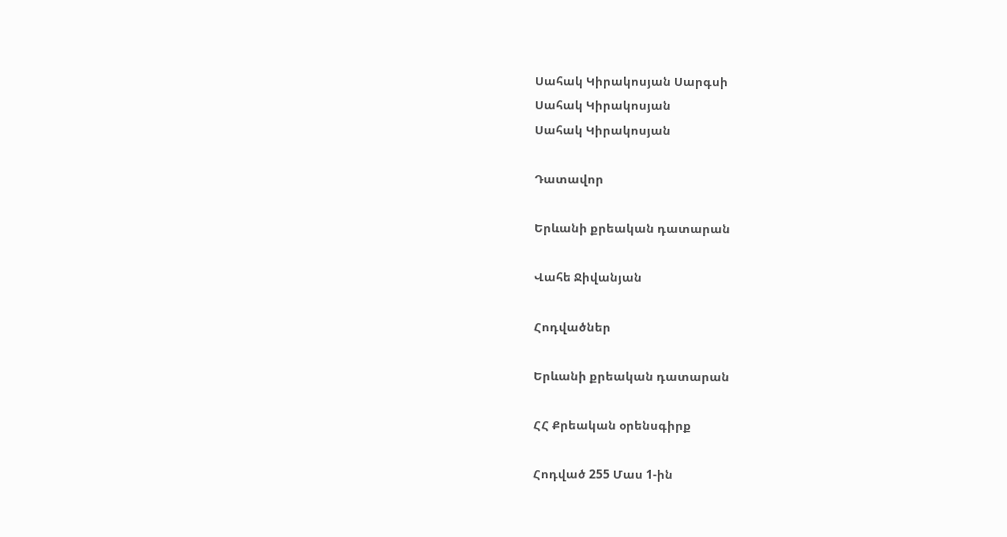Սահակ Կիրակոսյան Սարգսի
Սահակ Կիրակոսյան
Սահակ Կիրակոսյան

Դատավոր

Երևանի քրեական դատարան

Վահե Ջիվանյան

Հոդվածներ

Երևանի քրեական դատարան

ՀՀ Քրեական օրենսգիրք

Հոդված 255 Մաս 1-ին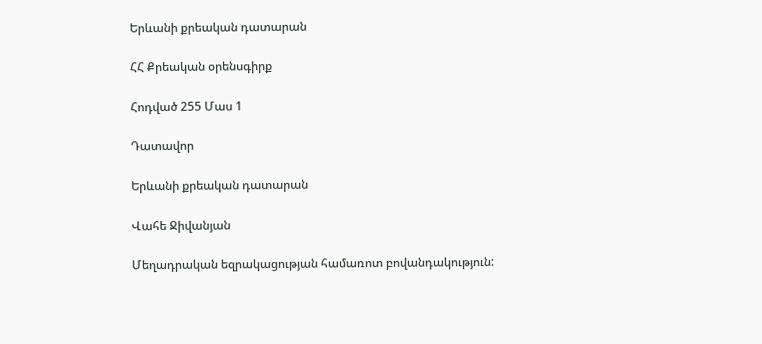Երևանի քրեական դատարան

ՀՀ Քրեական օրենսգիրք

Հոդված 255 Մաս 1

Դատավոր

Երևանի քրեական դատարան

Վահե Ջիվանյան

Մեղադրական եզրակացության համառոտ բովանդակություն: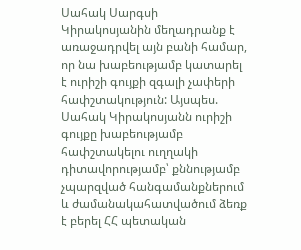Սահակ Սարգսի Կիրակոսյանին մեղադրանք է առաջադրվել այն բանի համար, որ նա խաբեությամբ կատարել է ուրիշի գույքի զգալի չափերի հափշտակություն: Այսպես. Սահակ Կիրակոսյանն ուրիշի գույքը խաբեությամբ հափշտակելու ուղղակի դիտավորությամբ՝ քննությամբ չպարզված հանգամանքներում և ժամանակահատվածում ձեռք է բերել ՀՀ պետական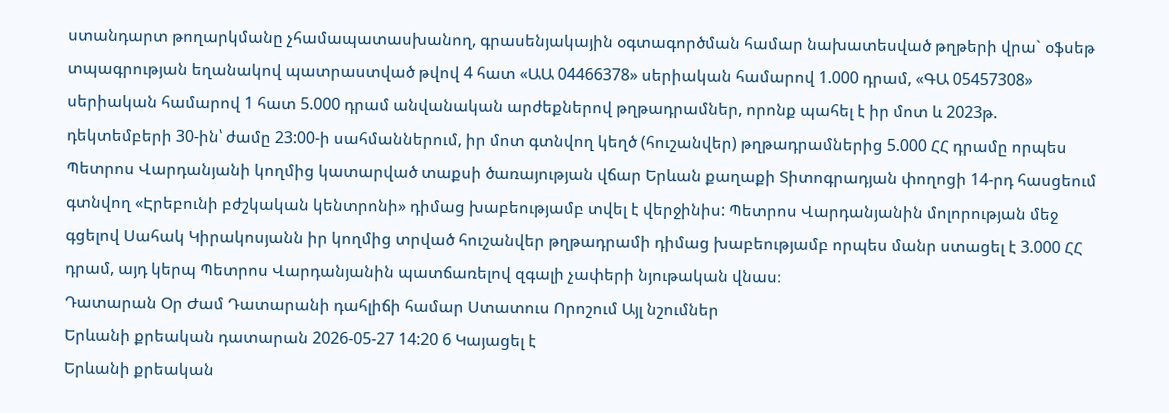ստանդարտ թողարկմանը չհամապատասխանող, գրասենյակային օգտագործման համար նախատեսված թղթերի վրա` օֆսեթ տպագրության եղանակով պատրաստված թվով 4 հատ «ԱԱ 04466378» սերիական համարով 1.000 դրամ, «ԳԱ 05457308» սերիական համարով 1 հատ 5.000 դրամ անվանական արժեքներով թղթադրամներ, որոնք պահել է իր մոտ և 2023թ. դեկտեմբերի 30-ին՝ ժամը 23:00-ի սահմաններում, իր մոտ գտնվող կեղծ (հուշանվեր) թղթադրամներից 5.000 ՀՀ դրամը որպես Պետրոս Վարդանյանի կողմից կատարված տաքսի ծառայության վճար Երևան քաղաքի Տիտոգրադյան փողոցի 14-րդ հասցեում գտնվող «Էրեբունի բժշկական կենտրոնի» դիմաց խաբեությամբ տվել է վերջինիս: Պետրոս Վարդանյանին մոլորության մեջ գցելով Սահակ Կիրակոսյանն իր կողմից տրված հուշանվեր թղթադրամի դիմաց խաբեությամբ որպես մանր ստացել է 3.000 ՀՀ դրամ, այդ կերպ Պետրոս Վարդանյանին պատճառելով զգալի չափերի նյութական վնաս։
Դատարան Օր Ժամ Դատարանի դահլիճի համար Ստատուս Որոշում Այլ նշումներ
Երևանի քրեական դատարան 2026-05-27 14:20 6 Կայացել է
Երևանի քրեական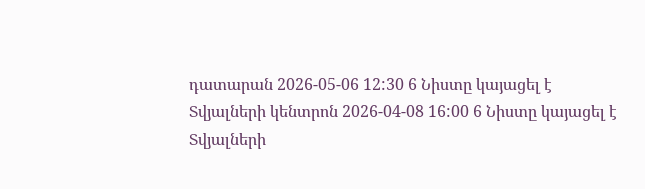դատարան 2026-05-06 12:30 6 Նիստը կայացել է
Տվյալների կենտրոն 2026-04-08 16:00 6 Նիստը կայացել է
Տվյալների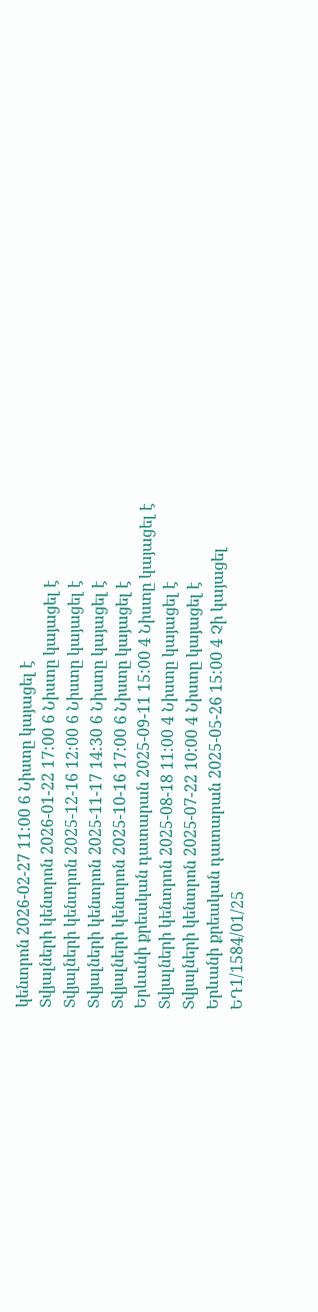կենտրոն 2026-02-27 11:00 6 Նիստը կայացել է
Տվյալների կենտրոն 2026-01-22 17:00 6 Նիստը կայացել է
Տվյալների կենտրոն 2025-12-16 12:00 6 Նիստը կայացել է
Տվյալների կենտրոն 2025-11-17 14:30 6 Նիստը կայացել է
Տվյալների կենտրոն 2025-10-16 17:00 6 Նիստը կայացել է
Երևանի քրեական դատարան 2025-09-11 15:00 4 Նիստը կայացել է
Տվյալների կենտրոն 2025-08-18 11:00 4 Նիստը կայացել է
Տվյալների կենտրոն 2025-07-22 10:00 4 Նիստը կայացել է
Երևանի քրեական դատարան 2025-05-26 15:00 4 Չի կայացել
ԵԴ1/1584/01/25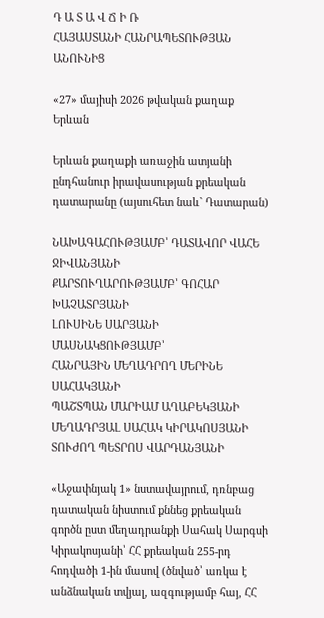Դ Ա Տ Ա Վ Ճ Ի Ռ
ՀԱՅԱՍՏԱՆԻ ՀԱՆՐԱՊԵՏՈՒԹՅԱՆ ԱՆՈՒՆԻՑ

«27» մայիսի 2026 թվական քաղաք Երևան

Երևան քաղաքի առաջին ատյանի ընդհանուր իրավասության քրեական դատարանը (այսուհետ նաև` Դատարան)

ՆԱԽԱԳԱՀՈՒԹՅԱՄԲ՝ ԴԱՏԱՎՈՐ ՎԱՀԵ ՋԻՎԱՆՅԱՆԻ
ՔԱՐՏՈՒՂԱՐՈՒԹՅԱՄԲ՝ ԳՈՀԱՐ ԽԱՉԱՏՐՅԱՆԻ
ԼՈՒՍԻՆԵ ՍԱՐՅԱՆԻ
ՄԱՍՆԱԿՑՈՒԹՅԱՄԲ՝
ՀԱՆՐԱՅԻՆ ՄԵՂԱԴՐՈՂ ՄԵՐԻՆԵ ՍԱՀԱԿՅԱՆԻ
ՊԱՇՏՊԱՆ ՄԱՐԻԱՄ ԱՂԱԲԵԿՅԱՆԻ
ՄԵՂԱԴՐՅԱԼ ՍԱՀԱԿ ԿԻՐԱԿՈՍՅԱՆԻ
ՏՈՒԺՈՂ ՊԵՏՐՈՍ ՎԱՐԴԱՆՅԱՆԻ

«Աջափնյակ 1» նստավայրում, դռնբաց դատական նիստում քննեց քրեական գործն ըստ մեղադրանքի Սահակ Սարգսի Կիրակոսյանի՝ ՀՀ քրեական 255-րդ հոդվածի 1-ին մասով (ծնված՝ առկա է անձնական տվյալ, ազգությամբ հայ, ՀՀ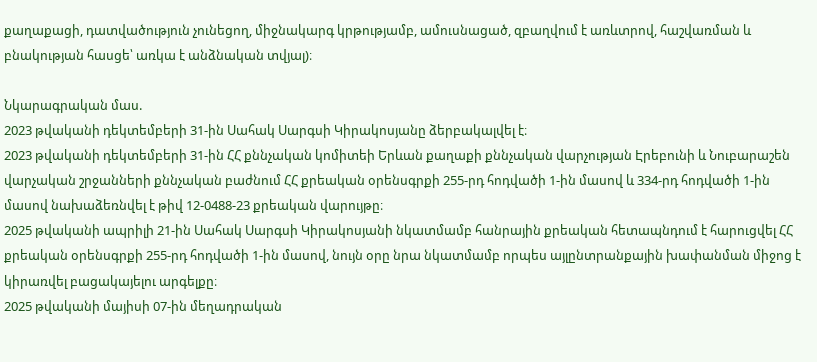քաղաքացի, դատվածություն չունեցող, միջնակարգ կրթությամբ, ամուսնացած, զբաղվում է առևտրով, հաշվառման և բնակության հասցե՝ առկա է անձնական տվյալ)։

Նկարագրական մաս.
2023 թվականի դեկտեմբերի 31-ին Սահակ Սարգսի Կիրակոսյանը ձերբակալվել է։
2023 թվականի դեկտեմբերի 31-ին ՀՀ քննչական կոմիտեի Երևան քաղաքի քննչական վարչության Էրեբունի և Նուբարաշեն վարչական շրջանների քննչական բաժնում ՀՀ քրեական օրենսգրքի 255-րդ հոդվածի 1-ին մասով և 334-րդ հոդվածի 1-ին մասով նախաձեռնվել է թիվ 12-0488-23 քրեական վարույթը։
2025 թվականի ապրիլի 21-ին Սահակ Սարգսի Կիրակոսյանի նկատմամբ հանրային քրեական հետապնդում է հարուցվել ՀՀ քրեական օրենսգրքի 255-րդ հոդվածի 1-ին մասով, նույն օրը նրա նկատմամբ որպես այլընտրանքային խափանման միջոց է կիրառվել բացակայելու արգելքը։
2025 թվականի մայիսի 07-ին մեղադրական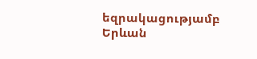եզրակացությամբ Երևան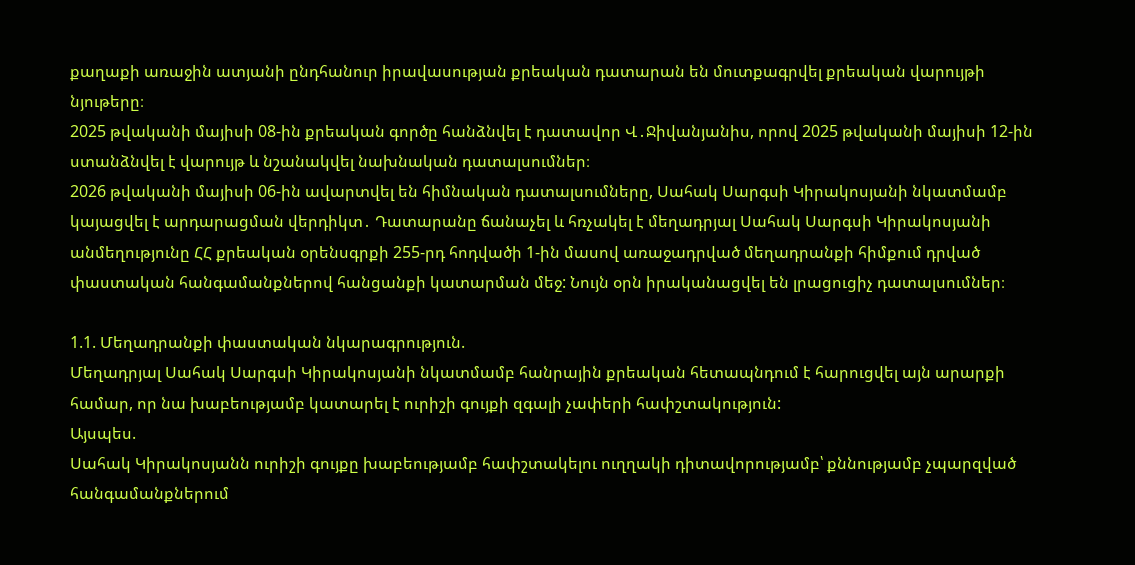քաղաքի առաջին ատյանի ընդհանուր իրավասության քրեական դատարան են մուտքագրվել քրեական վարույթի նյութերը։
2025 թվականի մայիսի 08-ին քրեական գործը հանձնվել է դատավոր Վ․Ջիվանյանիս, որով 2025 թվականի մայիսի 12-ին ստանձնվել է վարույթ և նշանակվել նախնական դատալսումներ։
2026 թվականի մայիսի 06-ին ավարտվել են հիմնական դատալսումները, Սահակ Սարգսի Կիրակոսյանի նկատմամբ կայացվել է արդարացման վերդիկտ․ Դատարանը ճանաչել և հռչակել է մեղադրյալ Սահակ Սարգսի Կիրակոսյանի անմեղությունը ՀՀ քրեական օրենսգրքի 255-րդ հոդվածի 1-ին մասով առաջադրված մեղադրանքի հիմքում դրված փաստական հանգամանքներով հանցանքի կատարման մեջ: Նույն օրն իրականացվել են լրացուցիչ դատալսումներ։

1.1. Մեղադրանքի փաստական նկարագրություն.
Մեղադրյալ Սահակ Սարգսի Կիրակոսյանի նկատմամբ հանրային քրեական հետապնդում է հարուցվել այն արարքի համար, որ նա խաբեությամբ կատարել է ուրիշի գույքի զգալի չափերի հափշտակություն:
Այսպես.
Սահակ Կիրակոսյանն ուրիշի գույքը խաբեությամբ հափշտակելու ուղղակի դիտավորությամբ՝ քննությամբ չպարզված հանգամանքներում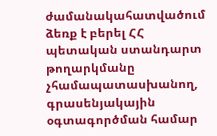ժամանակահատվածում ձեռք է բերել ՀՀ պետական ստանդարտ թողարկմանը չհամապատասխանող, գրասենյակային օգտագործման համար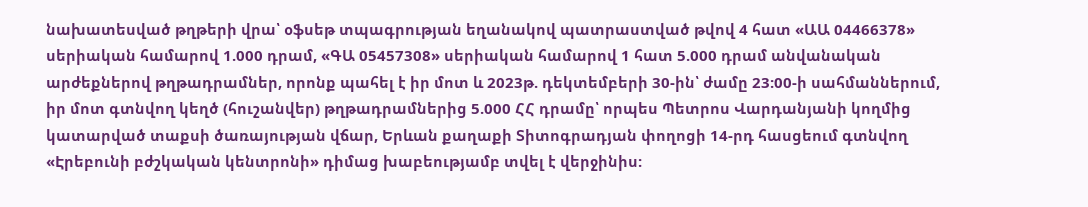նախատեսված թղթերի վրա՝ օֆսեթ տպագրության եղանակով պատրաստված թվով 4 հատ «ԱԱ 04466378» սերիական համարով 1.000 դրամ, «ԳԱ 05457308» սերիական համարով 1 հատ 5.000 դրամ անվանական արժեքներով թղթադրամներ, որոնք պահել է իր մոտ և 2023թ. դեկտեմբերի 30-ին՝ ժամը 23:00-ի սահմաններում, իր մոտ գտնվող կեղծ (հուշանվեր) թղթադրամներից 5.000 ՀՀ դրամը՝ որպես Պետրոս Վարդանյանի կողմից կատարված տաքսի ծառայության վճար, Երևան քաղաքի Տիտոգրադյան փողոցի 14-րդ հասցեում գտնվող «Էրեբունի բժշկական կենտրոնի» դիմաց խաբեությամբ տվել է վերջինիս: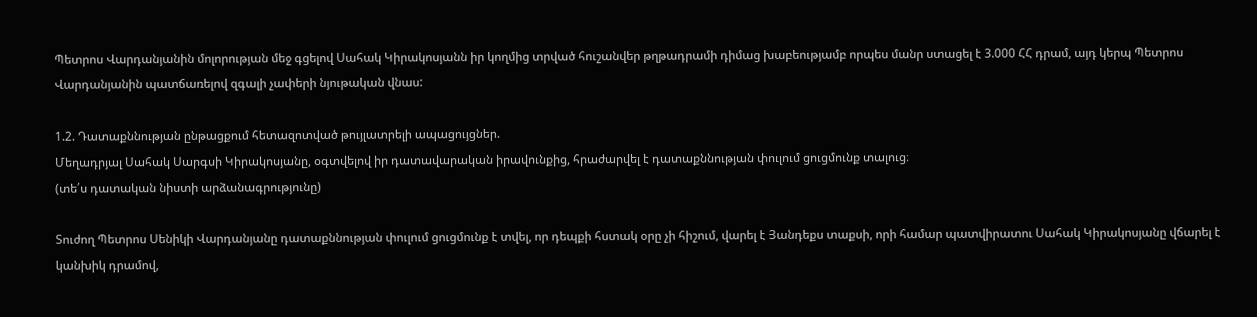Պետրոս Վարդանյանին մոլորության մեջ գցելով Սահակ Կիրակոսյանն իր կողմից տրված հուշանվեր թղթադրամի դիմաց խաբեությամբ որպես մանր ստացել է 3.000 ՀՀ դրամ, այդ կերպ Պետրոս Վարդանյանին պատճառելով զգալի չափերի նյութական վնաս:

1.2. Դատաքննության ընթացքում հետազոտված թույլատրելի ապացույցներ.
Մեղադրյալ Սահակ Սարգսի Կիրակոսյանը, օգտվելով իր դատավարական իրավունքից, հրաժարվել է դատաքննության փուլում ցուցմունք տալուց։
(տե՛ս դատական նիստի արձանագրությունը)

Տուժող Պետրոս Սենիկի Վարդանյանը դատաքննության փուլում ցուցմունք է տվել, որ դեպքի հստակ օրը չի հիշում, վարել է Յանդեքս տաքսի, որի համար պատվիրատու Սահակ Կիրակոսյանը վճարել է կանխիկ դրամով,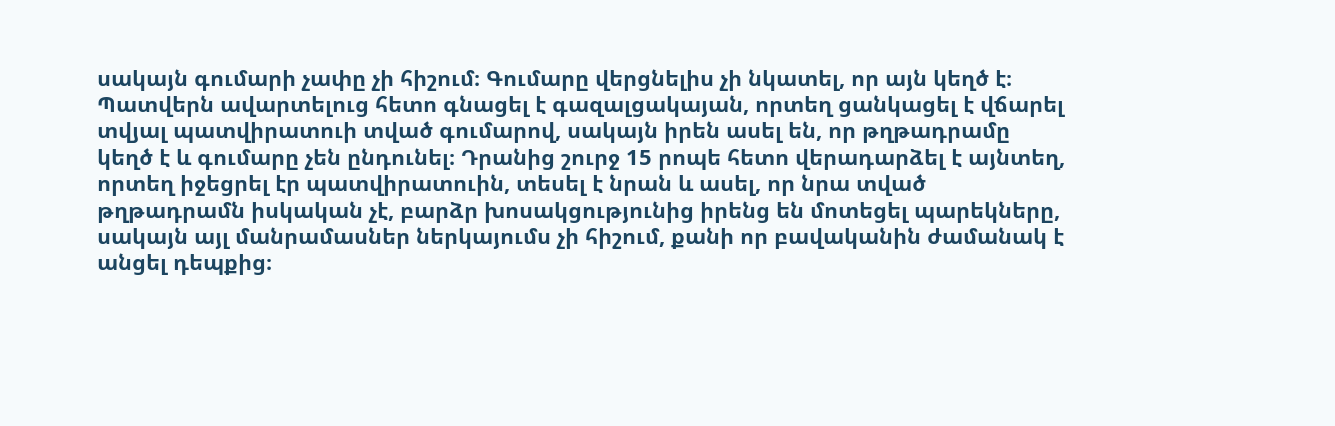սակայն գումարի չափը չի հիշում։ Գումարը վերցնելիս չի նկատել, որ այն կեղծ է։ Պատվերն ավարտելուց հետո գնացել է գազալցակայան, որտեղ ցանկացել է վճարել տվյալ պատվիրատուի տված գումարով, սակայն իրեն ասել են, որ թղթադրամը կեղծ է և գումարը չեն ընդունել։ Դրանից շուրջ 15 րոպե հետո վերադարձել է այնտեղ, որտեղ իջեցրել էր պատվիրատուին, տեսել է նրան և ասել, որ նրա տված թղթադրամն իսկական չէ, բարձր խոսակցությունից իրենց են մոտեցել պարեկները, սակայն այլ մանրամասներ ներկայումս չի հիշում, քանի որ բավականին ժամանակ է անցել դեպքից։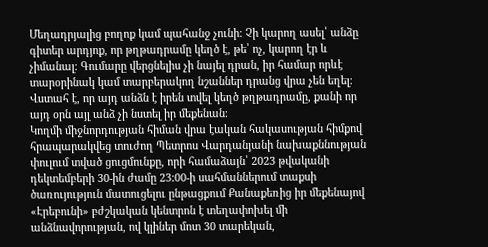Մեղադրյալից բողոք կամ պահանջ չունի։ Չի կարող ասել՝ անձը գիտեր արդյոք, որ թղթադրամը կեղծ է, թե՝ ոչ, կարող էր և չիմանալ։ Գումարը վերցնելիս չի նայել դրան, իր համար որևէ տարօրինակ կամ տարբերակող նշաններ դրանց վրա չեն եղել։ Վստահ է, որ այդ անձն է իրեն տվել կեղծ թղթադրամը, քանի որ այդ օրն այլ անձ չի նստել իր մեքենան։
Կողմի միջնորդության հիման վրա էական հակասության հիմքով հրապարակվեց տուժող Պետրոս Վարդանյանի նախաքննության փուլում տված ցուցմունքը, որի համաձայն՝ 2023 թվականի դեկտեմբերի 30-ին ժամը 23:00-ի սահմաններում տաքսի ծառույություն մատուցելու ընթացքում Քանաքեռից իր մեքենայով «Էրեբունի» բժշկական կենտրոն է տեղափոխել մի անձնավորության, ով կլիներ մոտ 30 տարեկան,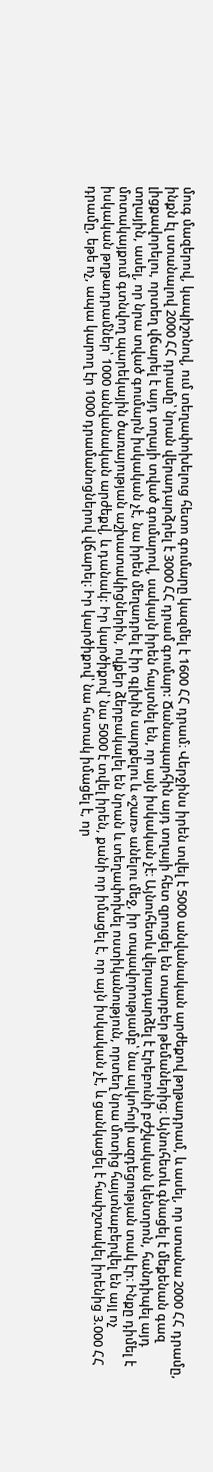մուգ մազերով, կապիշոնով, ում տեղափոխելուց հետո գումարը կազմել է 1600 ՀՀ դրամ։ Վերջինս իրեն տվել է 5000 անվանական արժեքով թղթադրամ, և ասել, որ ստանա 2000 ՀՀ դրամը, ինքն էլ ստանալով 2000 ՀՀ դրամը՝ նրան վերադարձրել է 3000 ՀՀ դրամ գումար: Ճանապարհին այդ տղայի հետ զրուցել են տարբեր թեմաներից։ Այնուհետև գնացել է մեքենան գազ լիցքավորելու, որտեղ վճարել է այդ տղայի տված գումարով, սակայն իրեն հայտնել են, որ այն իսկական չէ։ Այնուհետև վերադարձել է Էրեբունի բժշկական կենտրոն, հանդիպել այդ տղային, ասել, որ նրա տված գումարն իսկական չէ, նա իրեն մեղադրել է իր գլխին սարքելու և «շառ» անելու մեջ, իր տպավորությամբ՝ նա ալկոհոլի ազդեցության տակ էր։ Ինքը դիմել է մոտակայքում գտնվող պարեկային ծառայության աշխատակիցներին, ովքեր ձերբակալել են նրան և տեղափոխել ոստիկանություն, որտեղ նրա մոտից հայտնաբերվել են այլ ոչ իսկական թղթադրամներ՝ 1000 անվանական արժեքվ, և դանակ: Իր կարծիքով՝ նա 5000 է տվել իրեն, քանի որ իմացել է, որ այն իսկական չէ, և ցանկացել է հափշտակել իրենից 3.000 ՀՀ դրամը, եթե ոչ, ապա կարող էր 1000 դրամանոցներով վճարել։ Իր կարծիքով՝ նա հստակ իմացել է, որ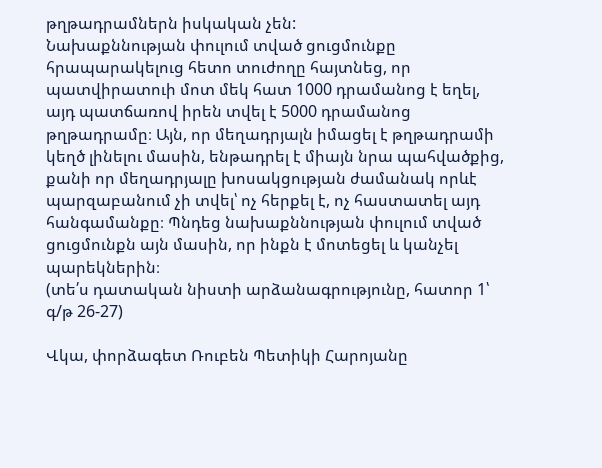թղթադրամներն իսկական չեն:
Նախաքննության փուլում տված ցուցմունքը հրապարակելուց հետո տուժողը հայտնեց, որ պատվիրատուի մոտ մեկ հատ 1000 դրամանոց է եղել, այդ պատճառով իրեն տվել է 5000 դրամանոց թղթադրամը։ Այն, որ մեղադրյալն իմացել է թղթադրամի կեղծ լինելու մասին, ենթադրել է միայն նրա պահվածքից, քանի որ մեղադրյալը խոսակցության ժամանակ որևէ պարզաբանում չի տվել՝ ոչ հերքել է, ոչ հաստատել այդ հանգամանքը։ Պնդեց նախաքննության փուլում տված ցուցմունքն այն մասին, որ ինքն է մոտեցել և կանչել պարեկներին։
(տե՛ս դատական նիստի արձանագրությունը, հատոր 1՝ գ/թ 26-27)

Վկա, փորձագետ Ռուբեն Պետիկի Հարոյանը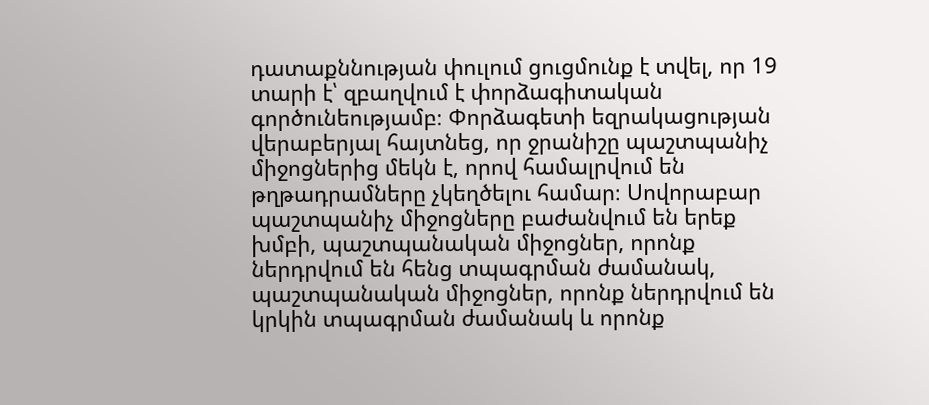դատաքննության փուլում ցուցմունք է տվել, որ 19 տարի է՝ զբաղվում է փորձագիտական գործունեությամբ։ Փորձագետի եզրակացության վերաբերյալ հայտնեց, որ ջրանիշը պաշտպանիչ միջոցներից մեկն է, որով համալրվում են թղթադրամները չկեղծելու համար։ Սովորաբար պաշտպանիչ միջոցները բաժանվում են երեք խմբի, պաշտպանական միջոցներ, որոնք ներդրվում են հենց տպագրման ժամանակ, պաշտպանական միջոցներ, որոնք ներդրվում են կրկին տպագրման ժամանակ և որոնք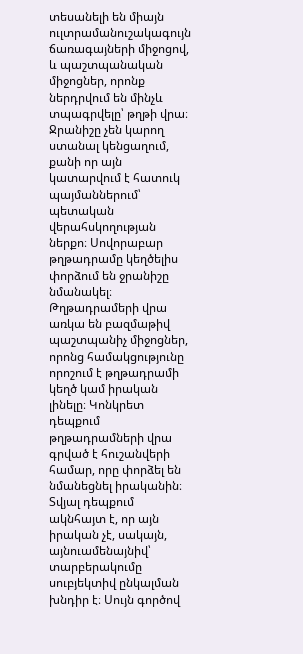տեսանելի են միայն ուլտրամանուշակագույն ճառագայների միջոցով, և պաշտպանական միջոցներ, որոնք ներդրվում են մինչև տպագրվելը՝ թղթի վրա։ Ջրանիշը չեն կարող ստանալ կենցաղում, քանի որ այն կատարվում է հատուկ պայմաններում՝ պետական վերահսկողության ներքո։ Սովորաբար թղթադրամը կեղծելիս փորձում են ջրանիշը նմանակել։ Թղթադրամերի վրա առկա են բազմաթիվ պաշտպանիչ միջոցներ, որոնց համակցությունը որոշում է թղթադրամի կեղծ կամ իրական լինելը։ Կոնկրետ դեպքում թղթադրամների վրա գրված է հուշանվերի համար, որը փորձել են նմանեցնել իրականին։ Տվյալ դեպքում ակնհայտ է, որ այն իրական չէ, սակայն, այնուամենայնիվ՝ տարբերակումը սուբյեկտիվ ընկալման խնդիր է։ Սույն գործով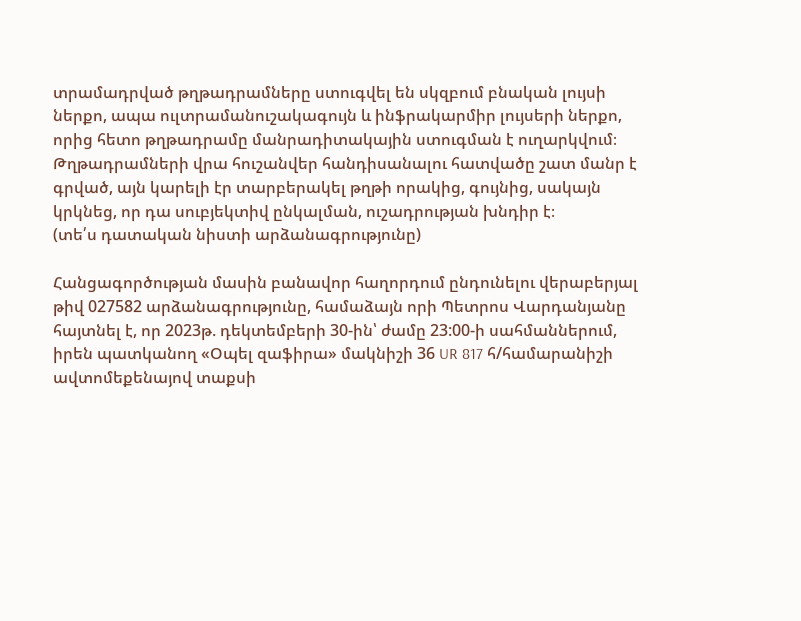տրամադրված թղթադրամները ստուգվել են սկզբում բնական լույսի ներքո, ապա ուլտրամանուշակագույն և ինֆրակարմիր լույսերի ներքո, որից հետո թղթադրամը մանրադիտակային ստուգման է ուղարկվում։ Թղթադրամների վրա հուշանվեր հանդիսանալու հատվածը շատ մանր է գրված, այն կարելի էր տարբերակել թղթի որակից, գույնից, սակայն կրկնեց, որ դա սուբյեկտիվ ընկալման, ուշադրության խնդիր է։
(տե՛ս դատական նիստի արձանագրությունը)

Հանցագործության մասին բանավոր հաղորդում ընդունելու վերաբերյալ թիվ 027582 արձանագրությունը, համաձայն որի Պետրոս Վարդանյանը հայտնել է, որ 2023թ. դեկտեմբերի 30-ին՝ ժամը 23:00-ի սահմաններում, իրեն պատկանող «Օպել զաֆիրա» մակնիշի 36 UR 817 հ/համարանիշի ավտոմեքենայով տաքսի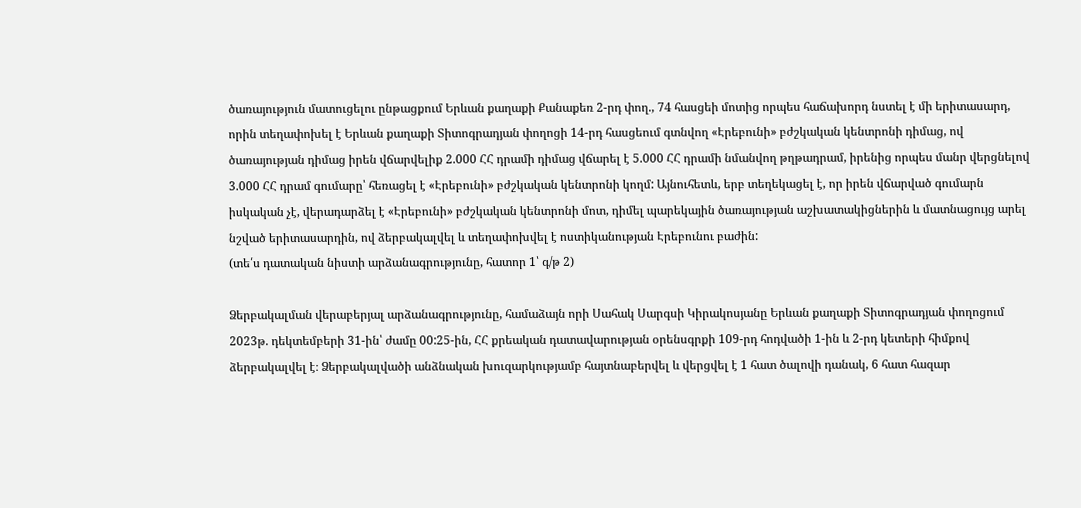ծառայություն մատուցելու ընթացքում Երևան քաղաքի Քանաքեռ 2-րդ փող., 74 հասցեի մոտից որպես հաճախորդ նստել է մի երիտասարդ, որին տեղափոխել է Երևան քաղաքի Տիտոգրադյան փողոցի 14-րդ հասցեում գտնվող «Էրեբունի» բժշկական կենտրոնի դիմաց, ով ծառայության դիմաց իրեն վճարվելիք 2.000 ՀՀ դրամի դիմաց վճարել է 5.000 ՀՀ դրամի նմանվող թղթադրամ, իրենից որպես մանր վերցնելով 3.000 ՀՀ դրամ գումարը՝ հեռացել է «Էրեբունի» բժշկական կենտրոնի կողմ: Այնուհետև, երբ տեղեկացել է, որ իրեն վճարված գումարն իսկական չէ, վերադարձել է «Էրեբունի» բժշկական կենտրոնի մոտ, դիմել պարեկային ծառայության աշխատակիցներին և մատնացույց արել նշված երիտասարդին, ով ձերբակալվել և տեղափոխվել է ոստիկանության Էրեբունու բաժին:
(տե՛ս դատական նիստի արձանագրությունը, հատոր 1՝ գ/թ 2)

Ձերբակալման վերաբերյալ արձանագրությունը, համաձայն որի Սահակ Սարգսի Կիրակոսյանը Երևան քաղաքի Տիտոգրադյան փողոցում 2023թ. դեկտեմբերի 31-ին՝ ժամը 00:25-ին, ՀՀ քրեական դատավարության օրենսգրքի 109-րդ հոդվածի 1-ին և 2-րդ կետերի հիմքով ձերբակալվել է։ Ձերբակալվածի անձնական խուզարկությամբ հայտնաբերվել և վերցվել է 1 հատ ծալովի դանակ, 6 հատ հազար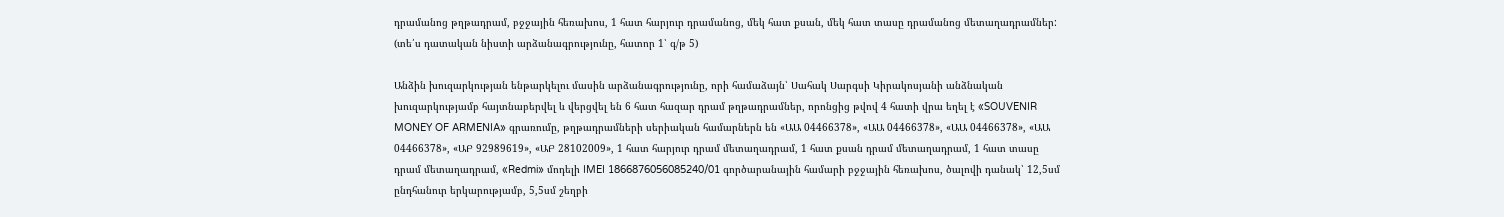դրամանոց թղթադրամ, բջջային հեռախոս, 1 հատ հարյուր դրամանոց, մեկ հատ քսան, մեկ հատ տասը դրամանոց մետաղադրամներ:
(տե՛ս դատական նիստի արձանագրությունը, հատոր 1՝ գ/թ 5)

Անձին խուզարկության ենթարկելու մասին արձանագրությունը, որի համաձայն՝ Սահակ Սարգսի Կիրակոսյանի անձնական խուզարկությամբ հայտնաբերվել և վերցվել են 6 հատ հազար դրամ թղթադրամներ, որոնցից թվով 4 հատի վրա եղել է «SOUVENIR MONEY OF ARMENIA» գրառումը, թղթադրամների սերիական համարներն են «ԱԱ 04466378», «ԱԱ 04466378», «ԱԱ 04466378», «ԱԱ 04466378», «ԱԲ 92989619», «ԱԲ 28102009», 1 հատ հարյուր դրամ մետաղադրամ, 1 հատ քսան դրամ մետաղադրամ, 1 հատ տասը դրամ մետաղադրամ, «Redmi» մոդելի IMEI 1866876056085240/01 գործարանային համարի բջջային հեռախոս, ծալովի դանակ՝ 12,5սմ ընդհանուր երկարությամբ, 5,5սմ շեղբի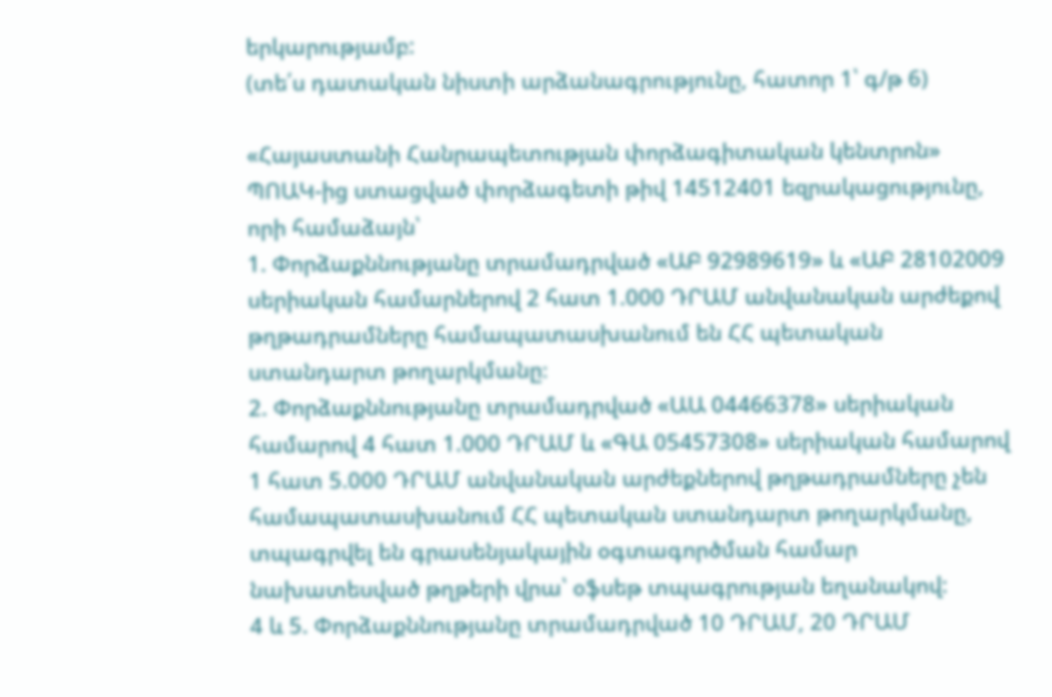երկարությամբ:
(տե՛ս դատական նիստի արձանագրությունը, հատոր 1՝ գ/թ 6)

«Հայաստանի Հանրապետության փորձագիտական կենտրոն» ՊՈԱԿ-ից ստացված փորձագետի թիվ 14512401 եզրակացությունը, որի համաձայն՝
1. Փորձաքննությանը տրամադրված «ԱԲ 92989619» և «ԱԲ 28102009 սերիական համարներով 2 հատ 1.000 ԴՐԱՄ անվանական արժեքով թղթադրամները համապատասխանում են ՀՀ պետական ստանդարտ թողարկմանը։
2. Փորձաքննությանը տրամադրված «ԱԱ 04466378» սերիական համարով 4 հատ 1.000 ԴՐԱՄ և «ԳԱ 05457308» սերիական համարով 1 հատ 5.000 ԴՐԱՄ անվանական արժեքներով թղթադրամները չեն համապատասխանում ՀՀ պետական ստանդարտ թողարկմանը, տպագրվել են գրասենյակային օգտագործման համար նախատեսված թղթերի վրա՝ օֆսեթ տպագրության եղանակով:
4 և 5. Փորձաքննությանը տրամադրված 10 ԴՐԱՄ, 20 ԴՐԱՄ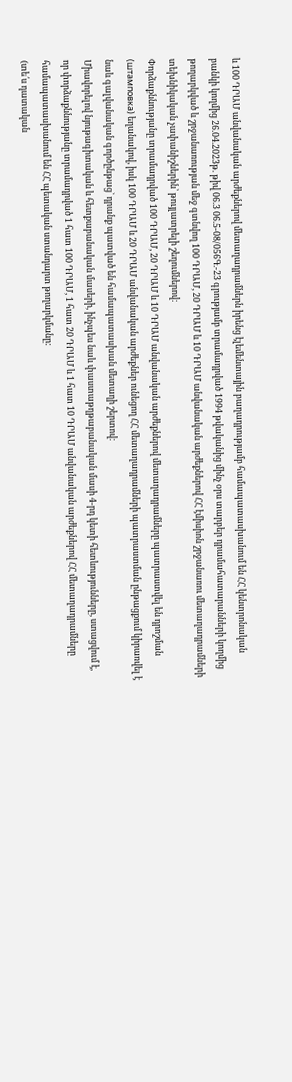և 100 ԴՐԱՄ անվանական արժեքներով մետաղադրամներն իրենց էլեմենտային բաղադրությամբ համապատասխանում են ՀՀ կենտրոնական բանկի կողմից 26.04.2023թ. թիվ 06.3 06.5-08/056Գ.-23 գրությամբ տրամադրված 1994 թվականից մինչ օրս տարբեր դրամահատարանների կողմից թողարկված և շրջանառության մեջ գտնվող 100 ԴՐԱՄ, 20 ԴՐԱՄ և 10 ԴՐԱՄ անվանական արժեքներով ՀՀ էմիսիոն շրջանառու մետաղադրամների տեխնիկական չափանիշներին՝ թույլատրելի շեղումներով։
Փորձաքննությանը տրամադրված 100 ԴՐԱՄ, 20 ԴՐԱՄ և 10 ԴՐԱՄ անվանական արժեքներով մետաղադրամները պատրաստվել են դրոշման (штамповка) եղանակով, իսկ 100 ԴՐԱՄ և 20 ԴՐԱՄ անվանական արժեքներ ունեցող ՀՀ մետաղադրամների պատրաստման ընթացքում կիրառվել է նաև գալվանական գործընթաց` դրանք պատված են համապատասխան մետաղի շերտով։
Միավորելով նյութագիտական և հետքաբանական մասերի, ինչպես նաև փաստաթղթաբանական մասի 4-րդ կետի հետևությունները, ստացվում է, որ փորձաքննությանը տրամադրված 1 հատ 100 ԴՐԱՄ, 1 հատ 20 ԴՐԱՄ և 1 հատ 10 ԴՐԱՄ անվանական արժեքներով ՀՀ մետաղադրամները համապատասխանում են ՀՀ պետական ստանդարտ թողարկմանը:
(տե՛ս դատական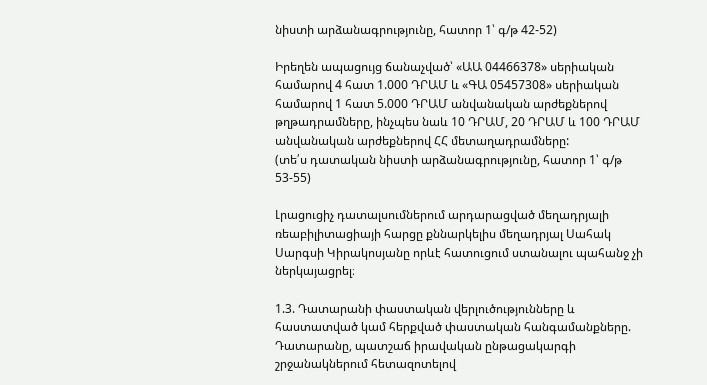նիստի արձանագրությունը, հատոր 1՝ գ/թ 42-52)

Իրեղեն ապացույց ճանաչված՝ «ԱԱ 04466378» սերիական համարով 4 հատ 1.000 ԴՐԱՄ և «ԳԱ 05457308» սերիական համարով 1 հատ 5.000 ԴՐԱՄ անվանական արժեքներով թղթադրամները, ինչպես նաև 10 ԴՐԱՄ, 20 ԴՐԱՄ և 100 ԴՐԱՄ անվանական արժեքներով ՀՀ մետաղադրամները:
(տե՛ս դատական նիստի արձանագրությունը, հատոր 1՝ գ/թ 53-55)

Լրացուցիչ դատալսումներում արդարացված մեղադրյալի ռեաբիլիտացիայի հարցը քննարկելիս մեղադրյալ Սահակ Սարգսի Կիրակոսյանը որևէ հատուցում ստանալու պահանջ չի ներկայացրել։

1.3. Դատարանի փաստական վերլուծությունները և հաստատված կամ հերքված փաստական հանգամանքները.
Դատարանը, պատշաճ իրավական ընթացակարգի շրջանակներում հետազոտելով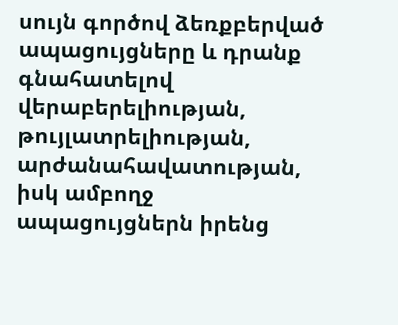սույն գործով ձեռքբերված ապացույցները և դրանք գնահատելով վերաբերելիության, թույլատրելիության, արժանահավատության, իսկ ամբողջ ապացույցներն իրենց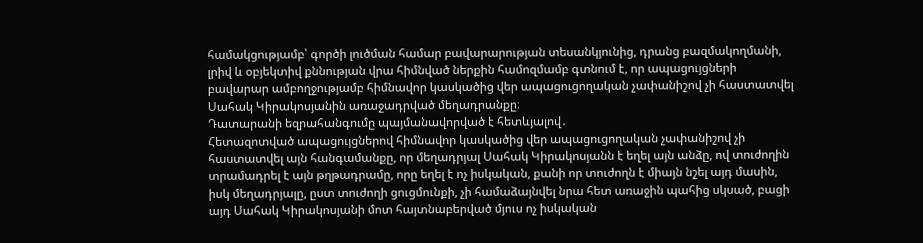համակցությամբ՝ գործի լուծման համար բավարարության տեսանկյունից, դրանց բազմակողմանի, լրիվ և օբյեկտիվ քննության վրա հիմնված ներքին համոզմամբ գտնում է, որ ապացույցների բավարար ամբողջությամբ հիմնավոր կասկածից վեր ապացուցողական չափանիշով չի հաստատվել Սահակ Կիրակոսյանին առաջադրված մեղադրանքը։
Դատարանի եզրահանգումը պայմանավորված է հետևյալով․
Հետազոտված ապացույցներով հիմնավոր կասկածից վեր ապացուցողական չափանիշով չի հաստատվել այն հանգամանքը, որ մեղադրյալ Սահակ Կիրակոսյանն է եղել այն անձը, ով տուժողին տրամադրել է այն թղթադրամը, որը եղել է ոչ իսկական, քանի որ տուժողն է միայն նշել այդ մասին, իսկ մեղադրյալը, ըստ տուժողի ցուցմունքի, չի համաձայնվել նրա հետ առաջին պահից սկսած, բացի այդ Սահակ Կիրակոսյանի մոտ հայտնաբերված մյուս ոչ իսկական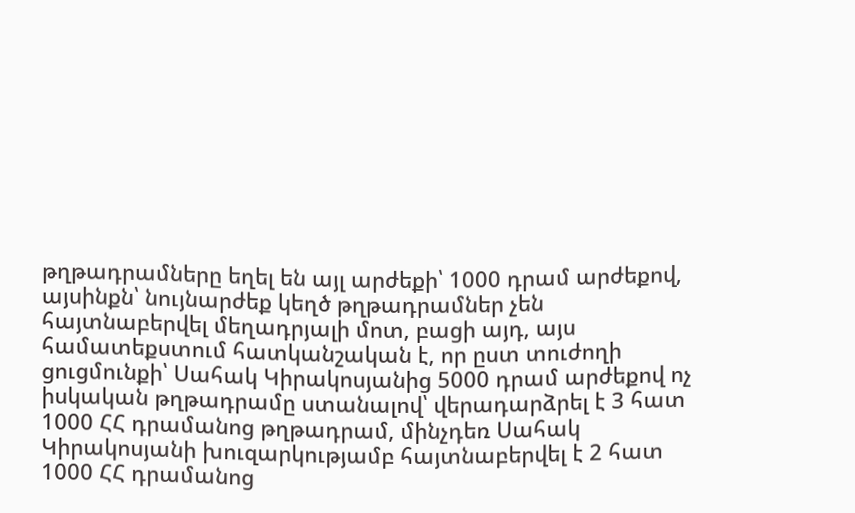թղթադրամները եղել են այլ արժեքի՝ 1000 դրամ արժեքով, այսինքն՝ նույնարժեք կեղծ թղթադրամներ չեն հայտնաբերվել մեղադրյալի մոտ, բացի այդ, այս համատեքստում հատկանշական է, որ ըստ տուժողի ցուցմունքի՝ Սահակ Կիրակոսյանից 5000 դրամ արժեքով ոչ իսկական թղթադրամը ստանալով՝ վերադարձրել է 3 հատ 1000 ՀՀ դրամանոց թղթադրամ, մինչդեռ Սահակ Կիրակոսյանի խուզարկությամբ հայտնաբերվել է 2 հատ 1000 ՀՀ դրամանոց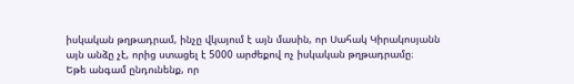իսկական թղթադրամ, ինչը վկայում է այն մասին, որ Սահակ Կիրակոսյանն այն անձը չէ, որից ստացել է 5000 արժեքով ոչ իսկական թղթադրամը։
Եթե անգամ ընդունենք, որ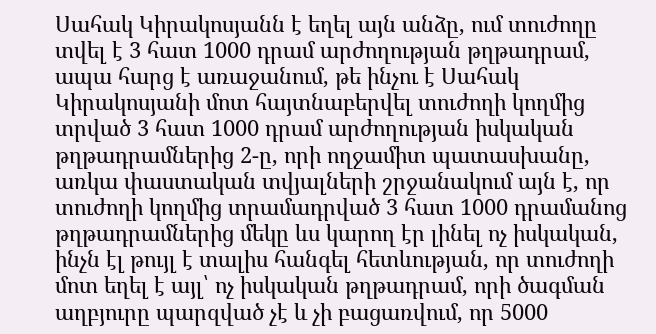Սահակ Կիրակոսյանն է եղել այն անձը, ում տուժողը տվել է 3 հատ 1000 դրամ արժողության թղթադրամ, ապա հարց է առաջանում, թե ինչու է Սահակ Կիրակոսյանի մոտ հայտնաբերվել տուժողի կողմից տրված 3 հատ 1000 դրամ արժողության իսկական թղթադրամներից 2-ը, որի ողջամիտ պատասխանը, առկա փաստական տվյալների շրջանակում այն է, որ տուժողի կողմից տրամադրված 3 հատ 1000 դրամանոց թղթադրամներից մեկը ևս կարող էր լինել ոչ իսկական, ինչն էլ թույլ է տալիս հանգել հետևության, որ տուժողի մոտ եղել է այլ՝ ոչ իսկական թղթադրամ, որի ծագման աղբյուրը պարզված չէ և չի բացառվում, որ 5000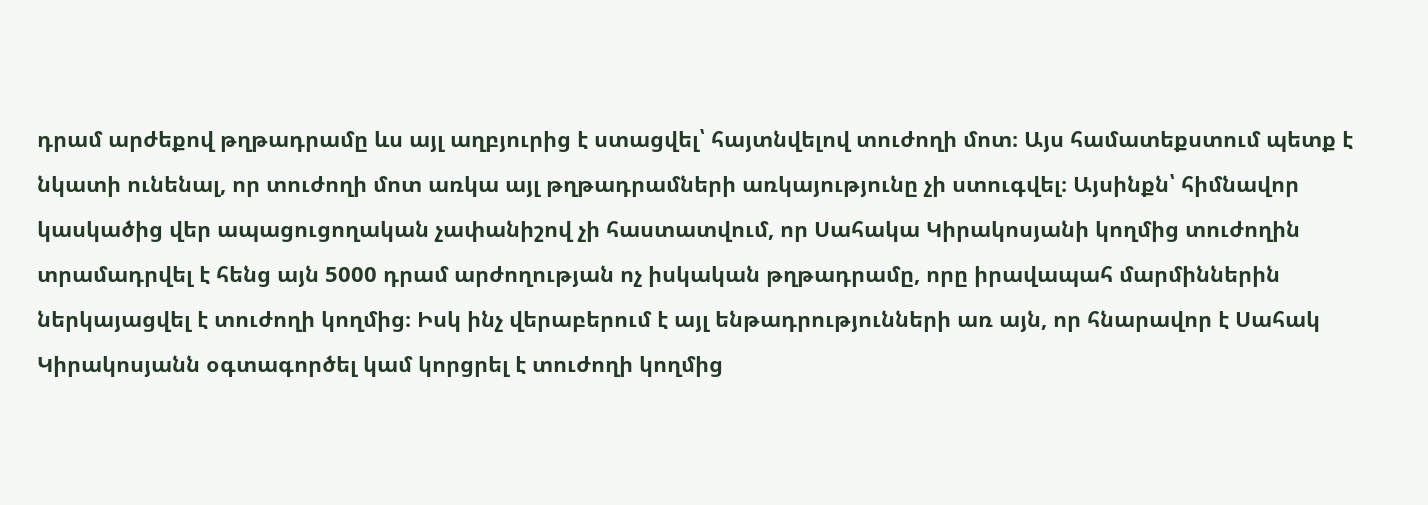դրամ արժեքով թղթադրամը ևս այլ աղբյուրից է ստացվել՝ հայտնվելով տուժողի մոտ։ Այս համատեքստում պետք է նկատի ունենալ, որ տուժողի մոտ առկա այլ թղթադրամների առկայությունը չի ստուգվել։ Այսինքն՝ հիմնավոր կասկածից վեր ապացուցողական չափանիշով չի հաստատվում, որ Սահակա Կիրակոսյանի կողմից տուժողին տրամադրվել է հենց այն 5000 դրամ արժողության ոչ իսկական թղթադրամը, որը իրավապահ մարմիններին ներկայացվել է տուժողի կողմից։ Իսկ ինչ վերաբերում է այլ ենթադրությունների առ այն, որ հնարավոր է Սահակ Կիրակոսյանն օգտագործել կամ կորցրել է տուժողի կողմից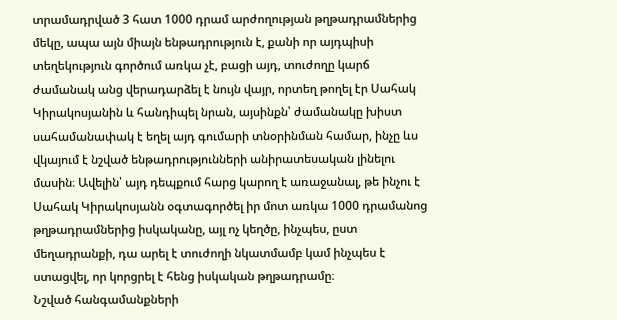տրամադրված 3 հատ 1000 դրամ արժողության թղթադրամներից մեկը, ապա այն միայն ենթադրություն է, քանի որ այդպիսի տեղեկություն գործում առկա չէ, բացի այդ, տուժողը կարճ ժամանակ անց վերադարձել է նույն վայր, որտեղ թողել էր Սահակ Կիրակոսյանին և հանդիպել նրան, այսինքն՝ ժամանակը խիստ սահամանափակ է եղել այդ գումարի տնօրինման համար, ինչը ևս վկայում է նշված ենթադրությունների անիրատեսական լինելու մասին։ Ավելին՝ այդ դեպքում հարց կարող է առաջանալ, թե ինչու է Սահակ Կիրակոսյանն օգտագործել իր մոտ առկա 1000 դրամանոց թղթադրամներից իսկականը, այլ ոչ կեղծը, ինչպես, ըստ մեղադրանքի, դա արել է տուժողի նկատմամբ կամ ինչպես է ստացվել, որ կորցրել է հենց իսկական թղթադրամը։
Նշված հանգամանքների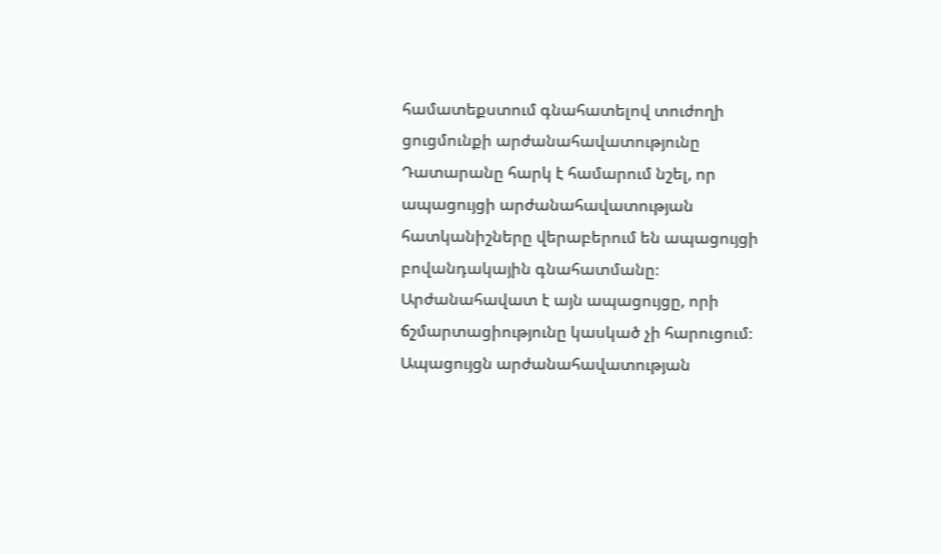համատեքստում գնահատելով տուժողի ցուցմունքի արժանահավատությունը Դատարանը հարկ է համարում նշել, որ ապացույցի արժանահավատության հատկանիշները վերաբերում են ապացույցի բովանդակային գնահատմանը։ Արժանահավատ է այն ապացույցը, որի ճշմարտացիությունը կասկած չի հարուցում։ Ապացույցն արժանահավատության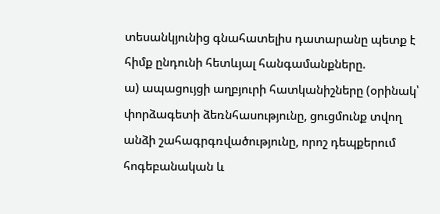տեսանկյունից գնահատելիս դատարանը պետք է հիմք ընդունի հետևյալ հանգամանքները.
ա) ապացույցի աղբյուրի հատկանիշները (օրինակ՝ փորձագետի ձեռնհասությունը, ցուցմունք տվող անձի շահագրգռվածությունը, որոշ դեպքերում հոգեբանական և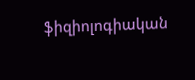ֆիզիոլոգիական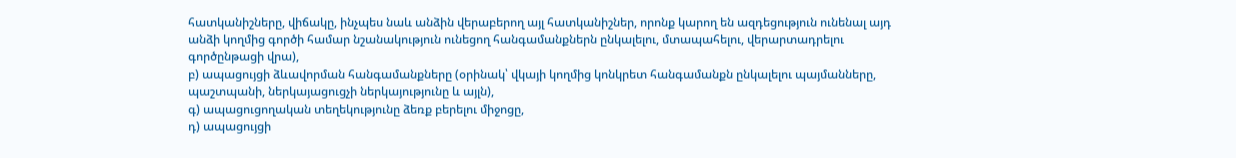հատկանիշները, վիճակը, ինչպես նաև անձին վերաբերող այլ հատկանիշներ, որոնք կարող են ազդեցություն ունենալ այդ անձի կողմից գործի համար նշանակություն ունեցող հանգամանքներն ընկալելու, մտապահելու, վերարտադրելու գործընթացի վրա),
բ) ապացույցի ձևավորման հանգամանքները (օրինակ՝ վկայի կողմից կոնկրետ հանգամանքն ընկալելու պայմանները, պաշտպանի, ներկայացուցչի ներկայությունը և այլն),
գ) ապացուցողական տեղեկությունը ձեռք բերելու միջոցը,
դ) ապացույցի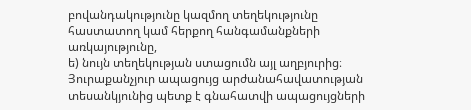բովանդակությունը կազմող տեղեկությունը հաստատող կամ հերքող հանգամանքների առկայությունը,
ե) նույն տեղեկության ստացումն այլ աղբյուրից։
Յուրաքանչյուր ապացույց արժանահավատության տեսանկյունից պետք է գնահատվի ապացույցների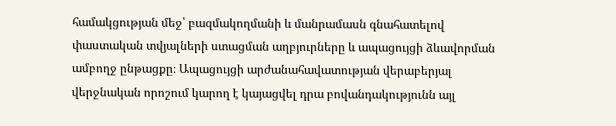համակցության մեջ՝ բազմակողմանի և մանրամասն գնահատելով փաստական տվյալների ստացման աղբյուրները և ապացույցի ձևավորման ամբողջ ընթացքը։ Ապացույցի արժանահավատության վերաբերյալ վերջնական որոշում կարող է կայացվել դրա բովանդակությունն այլ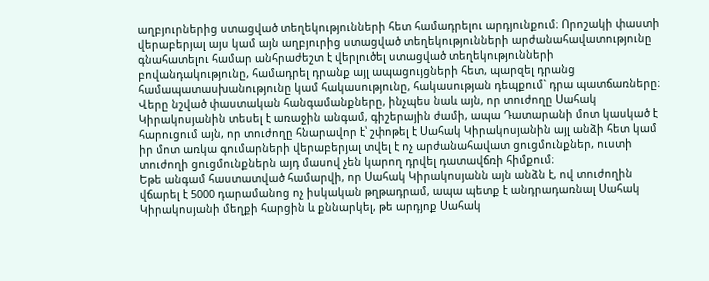աղբյուրներից ստացված տեղեկությունների հետ համադրելու արդյունքում։ Որոշակի փաստի վերաբերյալ այս կամ այն աղբյուրից ստացված տեղեկությունների արժանահավատությունը գնահատելու համար անհրաժեշտ է վերլուծել ստացված տեղեկությունների բովանդակությունը, համադրել դրանք այլ ապացույցների հետ, պարզել դրանց համապատասխանությունը կամ հակասությունը, հակասության դեպքում` դրա պատճառները։
Վերը նշված փաստական հանգամանքները, ինչպես նաև այն, որ տուժողը Սահակ Կիրակոսյանին տեսել է առաջին անգամ, գիշերային ժամի, ապա Դատարանի մոտ կասկած է հարուցում այն, որ տուժողը հնարավոր է՝ շփոթել է Սահակ Կիրակոսյանին այլ անձի հետ կամ իր մոտ առկա գումարների վերաբերյալ տվել է ոչ արժանահավատ ցուցմունքներ, ուստի տուժողի ցուցմունքներն այդ մասով չեն կարող դրվել դատավճռի հիմքում։
Եթե անգամ հաստատված համարվի, որ Սահակ Կիրակոսյանն այն անձն է, ով տուժողին վճարել է 5000 դարամանոց ոչ իսկական թղթադրամ, ապա պետք է անդրադառնալ Սահակ Կիրակոսյանի մեղքի հարցին և քննարկել, թե արդյոք Սահակ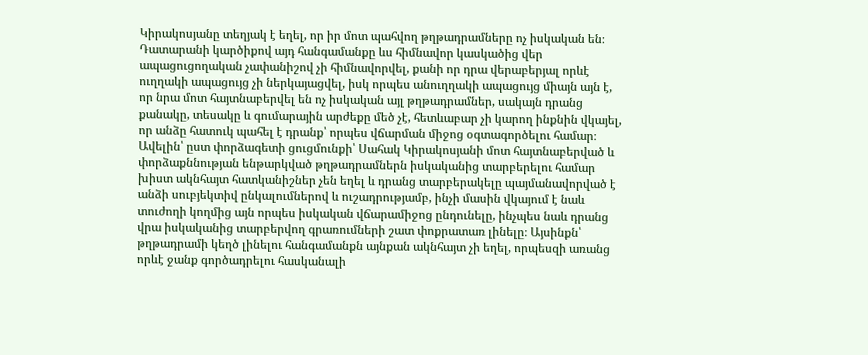Կիրակոսյանը տեղյակ է եղել, որ իր մոտ պահվող թղթադրամները ոչ իսկական են։
Դատարանի կարծիքով այդ հանգամանքը ևս հիմնավոր կասկածից վեր ապացուցողական չափանիշով չի հիմնավորվել, քանի որ դրա վերաբերյալ որևէ ուղղակի ապացույց չի ներկայացվել, իսկ որպես անուղղակի ապացույց միայն այն է, որ նրա մոտ հայտնաբերվել են ոչ իսկական այլ թղթադրամներ, սակայն դրանց քանակը, տեսակը և գումարային արժեքը մեծ չէ, հետևաբար չի կարող ինքնին վկայել, որ անձը հատուկ պահել է դրանք՝ որպես վճարման միջոց օգտագործելու համար։ Ավելին՝ ըստ փորձագետի ցուցմունքի՝ Սահակ Կիրակոսյանի մոտ հայտնաբերված և փորձաքննության ենթարկված թղթադրամներն իսկականից տարբերելու համար խիստ ակնհայտ հատկանիշներ չեն եղել և դրանց տարբերակելը պայմանավորված է անձի սուբյեկտիվ ընկալումներով և ուշադրությամբ, ինչի մասին վկայում է նաև տուժողի կողմից այն որպես իսկական վճարամիջոց ընդունելը, ինչպես նաև դրանց վրա իսկականից տարբերվող գրառումների շատ փոքրատառ լինելը։ Այսինքն՝ թղթադրամի կեղծ լինելու հանգամանքն այնքան ակնհայտ չի եղել, որպեսզի առանց որևէ ջանք գործադրելու հասկանալի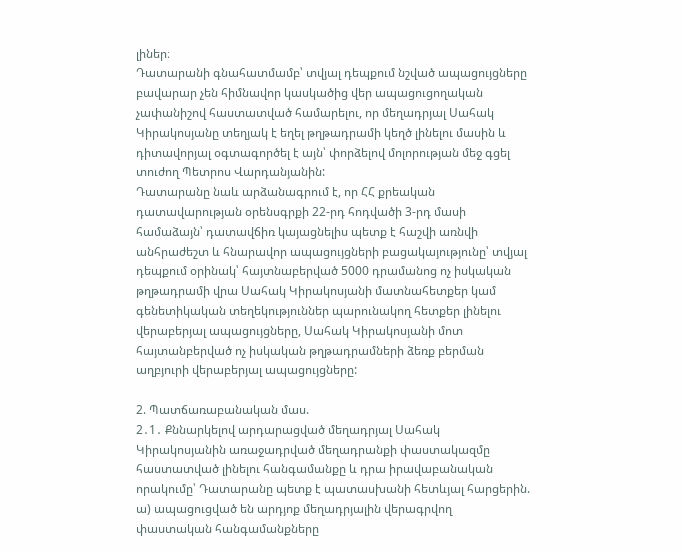լիներ։
Դատարանի գնահատմամբ՝ տվյալ դեպքում նշված ապացույցները բավարար չեն հիմնավոր կասկածից վեր ապացուցողական չափանիշով հաստատված համարելու, որ մեղադրյալ Սահակ Կիրակոսյանը տեղյակ է եղել թղթադրամի կեղծ լինելու մասին և դիտավորյալ օգտագործել է այն՝ փորձելով մոլորության մեջ գցել տուժող Պետրոս Վարդանյանին:
Դատարանը նաև արձանագրում է, որ ՀՀ քրեական դատավարության օրենսգրքի 22-րդ հոդվածի 3-րդ մասի համաձայն՝ դատավճիռ կայացնելիս պետք է հաշվի առնվի անհրաժեշտ և հնարավոր ապացույցների բացակայությունը՝ տվյալ դեպքում օրինակ՝ հայտնաբերված 5000 դրամանոց ոչ իսկական թղթադրամի վրա Սահակ Կիրակոսյանի մատնահետքեր կամ գենետիկական տեղեկություններ պարունակող հետքեր լինելու վերաբերյալ ապացույցները, Սահակ Կիրակոսյանի մոտ հայտանբերված ոչ իսկական թղթադրամների ձեռք բերման աղբյուրի վերաբերյալ ապացույցները:

2. Պատճառաբանական մաս.
2․1․ Քննարկելով արդարացված մեղադրյալ Սահակ Կիրակոսյանին առաջադրված մեղադրանքի փաստակազմը հաստատված լինելու հանգամանքը և դրա իրավաբանական որակումը՝ Դատարանը պետք է պատասխանի հետևյալ հարցերին.
ա) ապացուցված են արդյոք մեղադրյալին վերագրվող փաստական հանգամանքները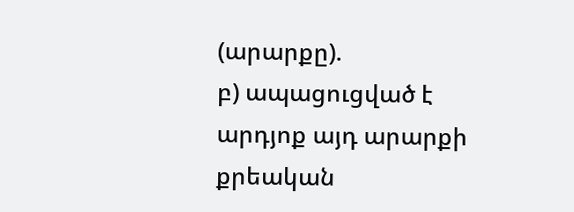(արարքը).
բ) ապացուցված է արդյոք այդ արարքի քրեական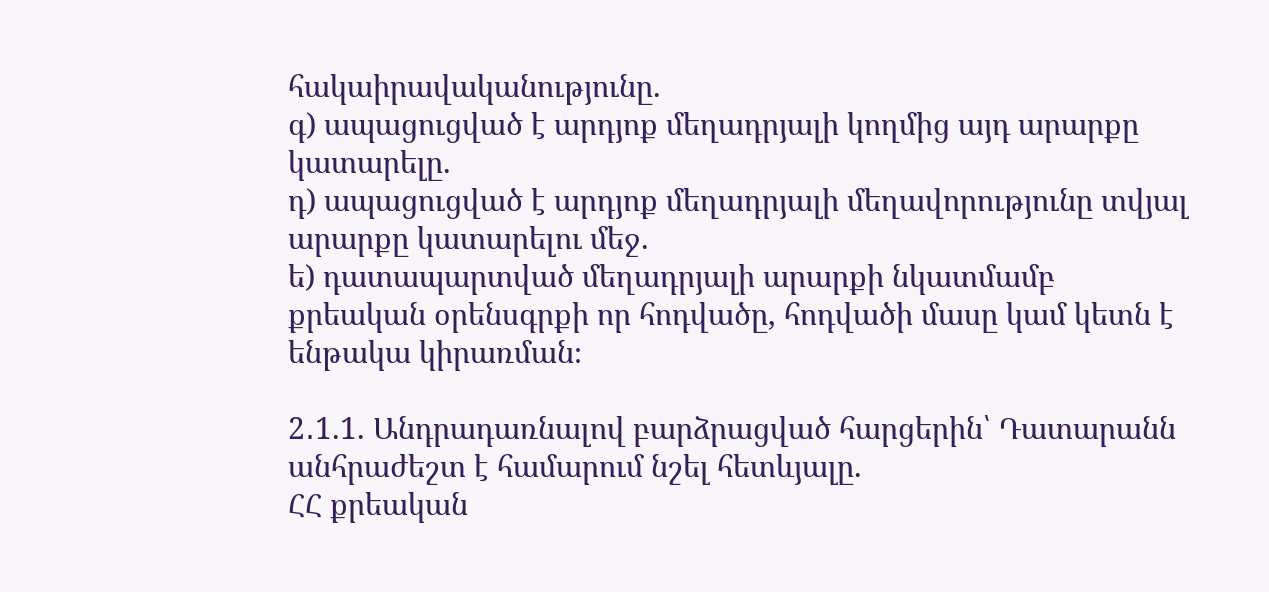հակաիրավականությունը.
գ) ապացուցված է արդյոք մեղադրյալի կողմից այդ արարքը կատարելը.
դ) ապացուցված է արդյոք մեղադրյալի մեղավորությունը տվյալ արարքը կատարելու մեջ.
ե) դատապարտված մեղադրյալի արարքի նկատմամբ քրեական օրենսգրքի որ հոդվածը, հոդվածի մասը կամ կետն է ենթակա կիրառման։

2․1.1. Անդրադառնալով բարձրացված հարցերին՝ Դատարանն անհրաժեշտ է համարում նշել հետևյալը.
ՀՀ քրեական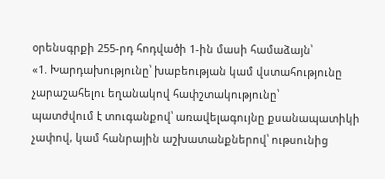օրենսգրքի 255-րդ հոդվածի 1-ին մասի համաձայն՝
«1. Խարդախությունը՝ խաբեության կամ վստահությունը չարաշահելու եղանակով հափշտակությունը՝
պատժվում է տուգանքով՝ առավելագույնը քսանապատիկի չափով, կամ հանրային աշխատանքներով՝ ութսունից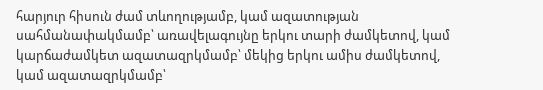հարյուր հիսուն ժամ տևողությամբ, կամ ազատության սահմանափակմամբ՝ առավելագույնը երկու տարի ժամկետով, կամ կարճաժամկետ ազատազրկմամբ՝ մեկից երկու ամիս ժամկետով, կամ ազատազրկմամբ՝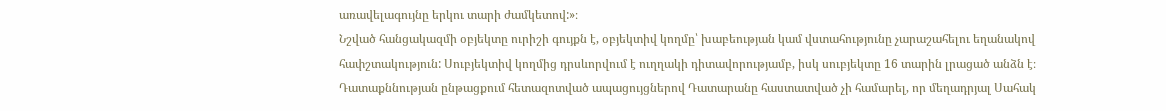առավելագույնը երկու տարի ժամկետով:»։
Նշված հանցակազմի օբյեկտը ուրիշի գույքն է, օբյեկտիվ կողմը՝ խաբեության կամ վստահությունը չարաշահելու եղանակով հափշտակություն: Սուբյեկտիվ կողմից դրսևորվում է ուղղակի դիտավորությամբ, իսկ սուբյեկտը 16 տարին լրացած անձն է։
Դատաքննության ընթացքում հետազոտված ապացույցներով Դատարանը հաստատված չի համարել, որ մեղադրյալ Սահակ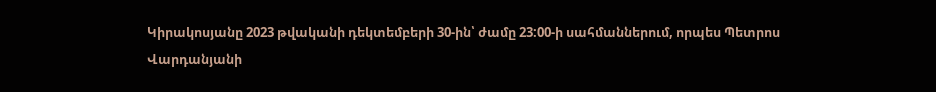Կիրակոսյանը 2023 թվականի դեկտեմբերի 30-ին՝ ժամը 23:00-ի սահմաններում, որպես Պետրոս Վարդանյանի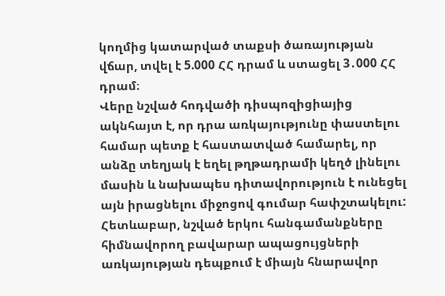կողմից կատարված տաքսի ծառայության վճար, տվել է 5.000 ՀՀ դրամ և ստացել 3․000 ՀՀ դրամ։
Վերը նշված հոդվածի դիսպոզիցիայից ակնհայտ է, որ դրա առկայությունը փաստելու համար պետք է հաստատված համարել, որ անձը տեղյակ է եղել թղթադրամի կեղծ լինելու մասին և նախապես դիտավորություն է ունեցել այն իրացնելու միջոցով գումար հափշտակելու: Հետևաբար, նշված երկու հանգամանքները հիմնավորող բավարար ապացույցների առկայության դեպքում է միայն հնարավոր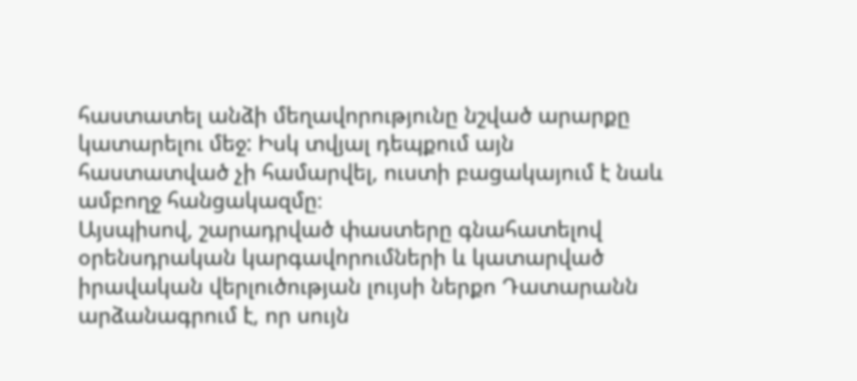հաստատել անձի մեղավորությունը նշված արարքը կատարելու մեջ: Իսկ տվյալ դեպքում այն հաստատված չի համարվել, ուստի բացակայում է նաև ամբողջ հանցակազմը։
Այսպիսով, շարադրված փաստերը գնահատելով օրենսդրական կարգավորումների և կատարված իրավական վերլուծության լույսի ներքո Դատարանն արձանագրում է, որ սույն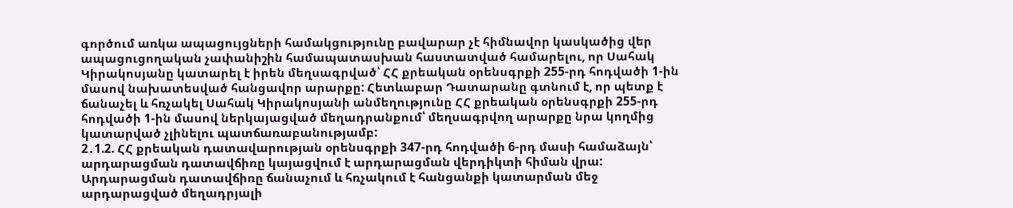գործում առկա ապացույցների համակցությունը բավարար չէ հիմնավոր կասկածից վեր ապացուցողական չափանիշին համապատասխան հաստատված համարելու, որ Սահակ Կիրակոսյանը կատարել է իրեն մեղսագրված՝ ՀՀ քրեական օրենսգրքի 255-րդ հոդվածի 1-ին մասով նախատեսված հանցավոր արարքը: Հետևաբար Դատարանը գտնում է, որ պետք է ճանաչել և հռչակել Սահակ Կիրակոսյանի անմեղությունը ՀՀ քրեական օրենսգրքի 255-րդ հոդվածի 1-ին մասով ներկայացված մեղադրանքում՝ մեղսագրվող արարքը նրա կողմից կատարված չլինելու պատճառաբանությամբ:
2․1.2. ՀՀ քրեական դատավարության օրենսգրքի 347-րդ հոդվածի 6-րդ մասի համաձայն՝ արդարացման դատավճիռը կայացվում է արդարացման վերդիկտի հիման վրա: Արդարացման դատավճիռը ճանաչում և հռչակում է հանցանքի կատարման մեջ արդարացված մեղադրյալի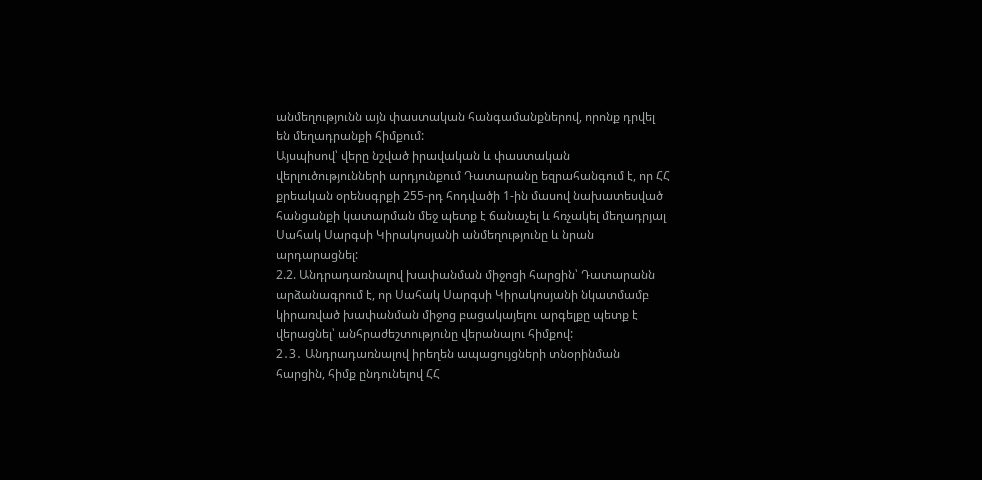անմեղությունն այն փաստական հանգամանքներով, որոնք դրվել են մեղադրանքի հիմքում:
Այսպիսով՝ վերը նշված իրավական և փաստական վերլուծությունների արդյունքում Դատարանը եզրահանգում է, որ ՀՀ քրեական օրենսգրքի 255-րդ հոդվածի 1-ին մասով նախատեսված հանցանքի կատարման մեջ պետք է ճանաչել և հռչակել մեղադրյալ Սահակ Սարգսի Կիրակոսյանի անմեղությունը և նրան արդարացնել:
2.2. Անդրադառնալով խափանման միջոցի հարցին՝ Դատարանն արձանագրում է, որ Սահակ Սարգսի Կիրակոսյանի նկատմամբ կիրառված խափանման միջոց բացակայելու արգելքը պետք է վերացնել՝ անհրաժեշտությունը վերանալու հիմքով:
2․3․ Անդրադառնալով իրեղեն ապացույցների տնօրինման հարցին, հիմք ընդունելով ՀՀ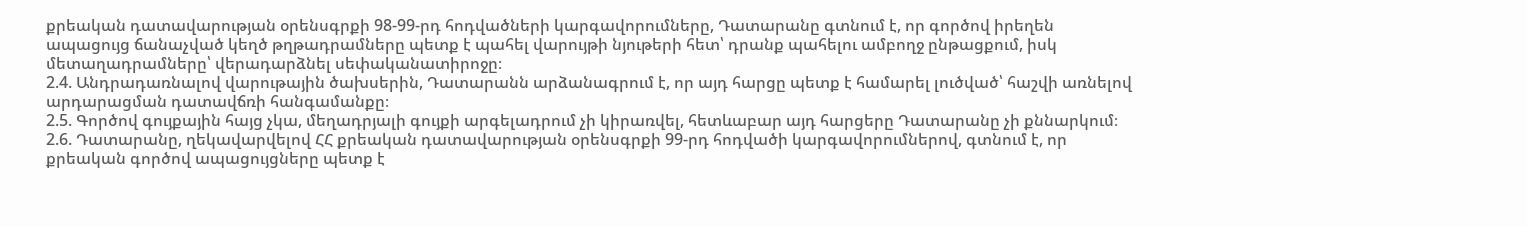քրեական դատավարության օրենսգրքի 98-99-րդ հոդվածների կարգավորումները, Դատարանը գտնում է, որ գործով իրեղեն ապացույց ճանաչված կեղծ թղթադրամները պետք է պահել վարույթի նյութերի հետ՝ դրանք պահելու ամբողջ ընթացքում, իսկ մետաղադրամները՝ վերադարձնել սեփականատիրոջը։
2.4. Անդրադառնալով վարութային ծախսերին, Դատարանն արձանագրում է, որ այդ հարցը պետք է համարել լուծված՝ հաշվի առնելով արդարացման դատավճռի հանգամանքը։
2.5. Գործով գույքային հայց չկա, մեղադրյալի գույքի արգելադրում չի կիրառվել, հետևաբար այդ հարցերը Դատարանը չի քննարկում։
2.6. Դատարանը, ղեկավարվելով ՀՀ քրեական դատավարության օրենսգրքի 99-րդ հոդվածի կարգավորումներով, գտնում է, որ քրեական գործով ապացույցները պետք է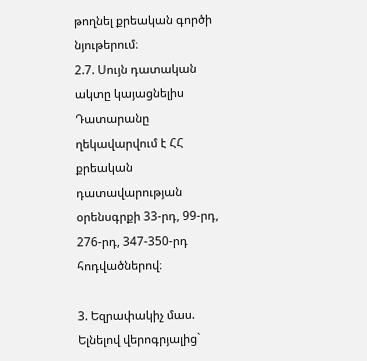թողնել քրեական գործի նյութերում։
2.7. Սույն դատական ակտը կայացնելիս Դատարանը ղեկավարվում է ՀՀ քրեական դատավարության օրենսգրքի 33-րդ, 99-րդ, 276-րդ, 347-350-րդ հոդվածներով։

3. Եզրափակիչ մաս.
Ելնելով վերոգրյալից`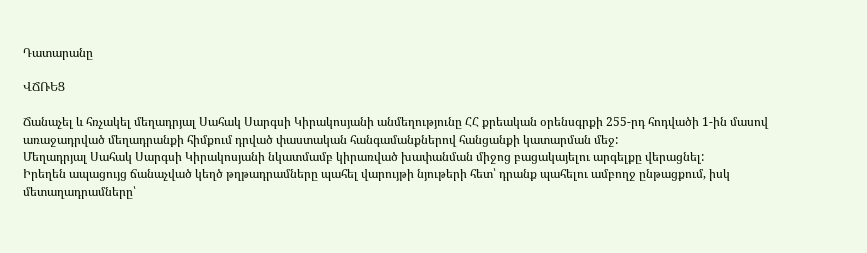Դատարանը

ՎՃՌԵՑ

Ճանաչել և հռչակել մեղադրյալ Սահակ Սարգսի Կիրակոսյանի անմեղությունը ՀՀ քրեական օրենսգրքի 255-րդ հոդվածի 1-ին մասով առաջադրված մեղադրանքի հիմքում դրված փաստական հանգամանքներով հանցանքի կատարման մեջ:
Մեղադրյալ Սահակ Սարգսի Կիրակոսյանի նկատմամբ կիրառված խափանման միջոց բացակայելու արգելքը վերացնել:
Իրեղեն ապացույց ճանաչված կեղծ թղթադրամները պահել վարույթի նյութերի հետ՝ դրանք պահելու ամբողջ ընթացքում, իսկ մետաղադրամները՝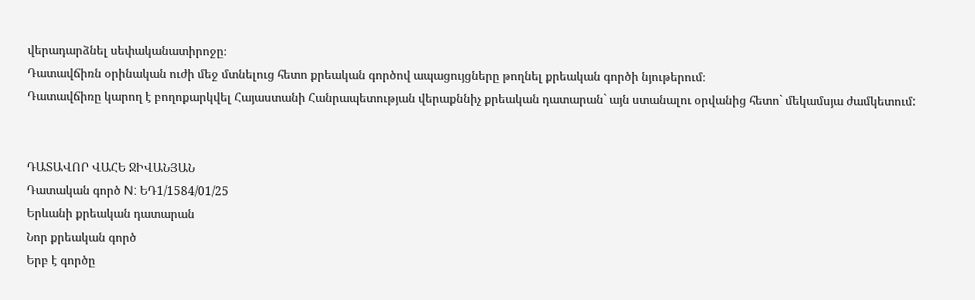վերադարձնել սեփականատիրոջը։
Դատավճիռն օրինական ուժի մեջ մտնելուց հետո քրեական գործով ապացույցները թողնել քրեական գործի նյութերում։
Դատավճիռը կարող է բողոքարկվել Հայաստանի Հանրապետության վերաքննիչ քրեական դատարան` այն ստանալու օրվանից հետո` մեկամսյա ժամկետում:


ԴԱՏԱՎՈՐ ՎԱՀԵ ՋԻՎԱՆՅԱՆ
Դատական գործ N: ԵԴ1/1584/01/25
Երևանի քրեական դատարան
Նոր քրեական գործ
Երբ է գործը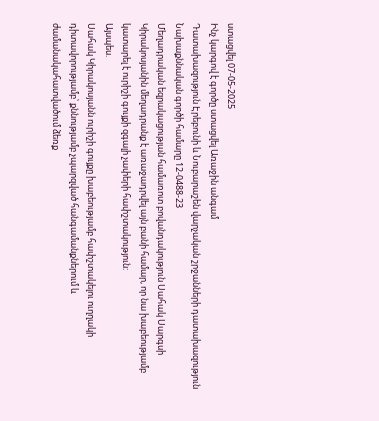ստացվել 07-05-2025
Ինչ կարգով է գործը ստացվել Առաջին անգամ
Դատախազություն Էրեբունի և Նուբարաշեն վարչական շրջանների դատախազություն
Նախաքննական գործի համարը 12-0488-23
Մեղադրական եզրակացության համառոտ բովանդակություն Սահակ Սարգսի Կիրակոսյանին մեղադրանք է առաջադրվել այն բանի համար, որ նա խաբեությամբ կատարել է ուրիշի գույքի զգալի չափերի հափշտակություն:
Այսպես.
Սահակ Կիրակոսյանն ուրիշի գույքը խաբեությամբ հափշտակելու ուղղակի դիտավորությամբ՝ քննությամբ չպարզված հանգամանքներում և ժամանակահատվածում ձեռք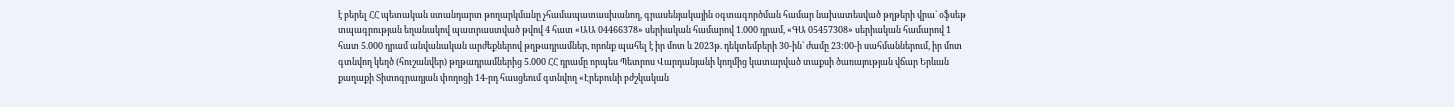է բերել ՀՀ պետական ստանդարտ թողարկմանը չհամապատասխանող, գրասենյակային օգտագործման համար նախատեսված թղթերի վրա` օֆսեթ տպագրության եղանակով պատրաստված թվով 4 հատ «ԱԱ 04466378» սերիական համարով 1.000 դրամ, «ԳԱ 05457308» սերիական համարով 1 հատ 5.000 դրամ անվանական արժեքներով թղթադրամներ, որոնք պահել է իր մոտ և 2023թ. դեկտեմբերի 30-ին՝ ժամը 23:00-ի սահմաններում, իր մոտ գտնվող կեղծ (հուշանվեր) թղթադրամներից 5.000 ՀՀ դրամը որպես Պետրոս Վարդանյանի կողմից կատարված տաքսի ծառայության վճար Երևան քաղաքի Տիտոգրադյան փողոցի 14-րդ հասցեում գտնվող «Էրեբունի բժշկական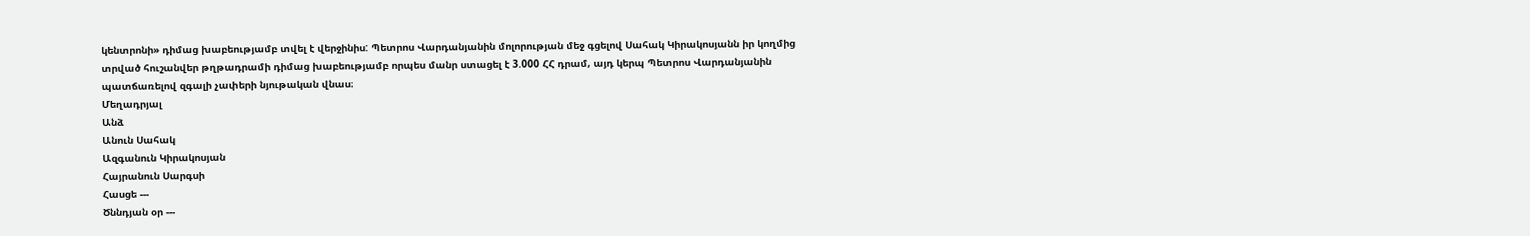կենտրոնի» դիմաց խաբեությամբ տվել է վերջինիս: Պետրոս Վարդանյանին մոլորության մեջ գցելով Սահակ Կիրակոսյանն իր կողմից տրված հուշանվեր թղթադրամի դիմաց խաբեությամբ որպես մանր ստացել է 3.000 ՀՀ դրամ, այդ կերպ Պետրոս Վարդանյանին պատճառելով զգալի չափերի նյութական վնաս։
Մեղադրյալ
Անձ
Անուն Սահակ
Ազգանուն Կիրակոսյան
Հայրանուն Սարգսի
Հասցե ---
Ծննդյան օր ---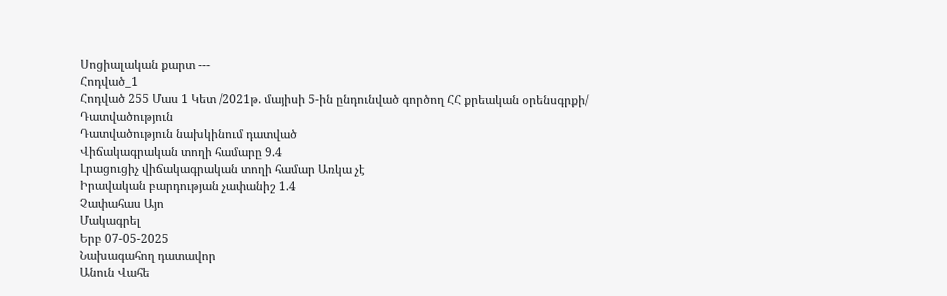Սոցիալական քարտ ---
Հոդված_1
Հոդված 255 Մաս 1 Կետ /2021թ. մայիսի 5-ին ընդունված գործող ՀՀ քրեական օրենսգրքի/
Դատվածություն
Դատվածություն նախկինում դատված
Վիճակագրական տողի համարը 9.4
Լրացուցիչ վիճակագրական տողի համար Առկա չէ
Իրավական բարդության չափանիշ 1.4
Չափահաս Այո
Մակագրել
Երբ 07-05-2025
Նախագահող դատավոր
Անուն Վահե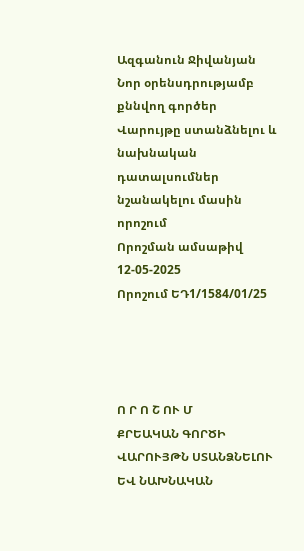Ազգանուն Ջիվանյան
Նոր օրենսդրությամբ քննվող գործեր
Վարույթը ստանձնելու և նախնական դատալսումներ նշանակելու մասին որոշում
Որոշման ամսաթիվ 12-05-2025
Որոշում ԵԴ1/1584/01/25




Ո Ր Ո Շ ՈՒ Մ
ՔՐԵԱԿԱՆ ԳՈՐԾԻ ՎԱՐՈՒՅԹՆ ՍՏԱՆՁՆԵԼՈՒ ԵՎ ՆԱԽՆԱԿԱՆ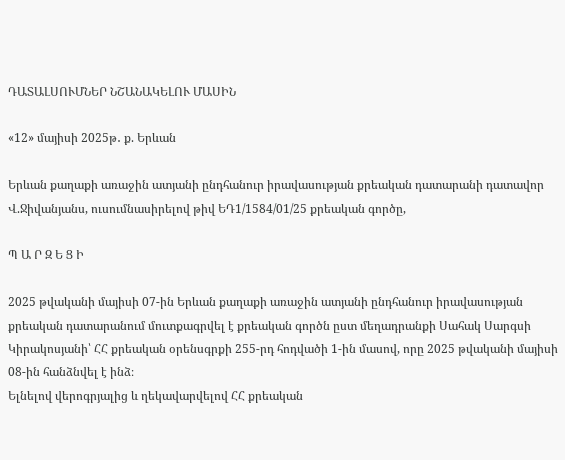ԴԱՏԱԼՍՈՒՄՆԵՐ ՆՇԱՆԱԿԵԼՈՒ ՄԱՍԻՆ

«12» մայիսի 2025թ․ ք. Երևան

Երևան քաղաքի առաջին ատյանի ընդհանուր իրավասության քրեական դատարանի դատավոր Վ.Ջիվանյանս, ուսումնասիրելով թիվ ԵԴ1/1584/01/25 քրեական գործը,

Պ Ա Ր Զ Ե Ց Ի

2025 թվականի մայիսի 07-ին Երևան քաղաքի առաջին ատյանի ընդհանուր իրավասության քրեական դատարանում մուտքագրվել է քրեական գործն ըստ մեղադրանքի Սահակ Սարգսի Կիրակոսյանի՝ ՀՀ քրեական օրենսգրքի 255-րդ հոդվածի 1-ին մասով, որը 2025 թվականի մայիսի 08-ին հանձնվել է ինձ։
Ելնելով վերոգրյալից և ղեկավարվելով ՀՀ քրեական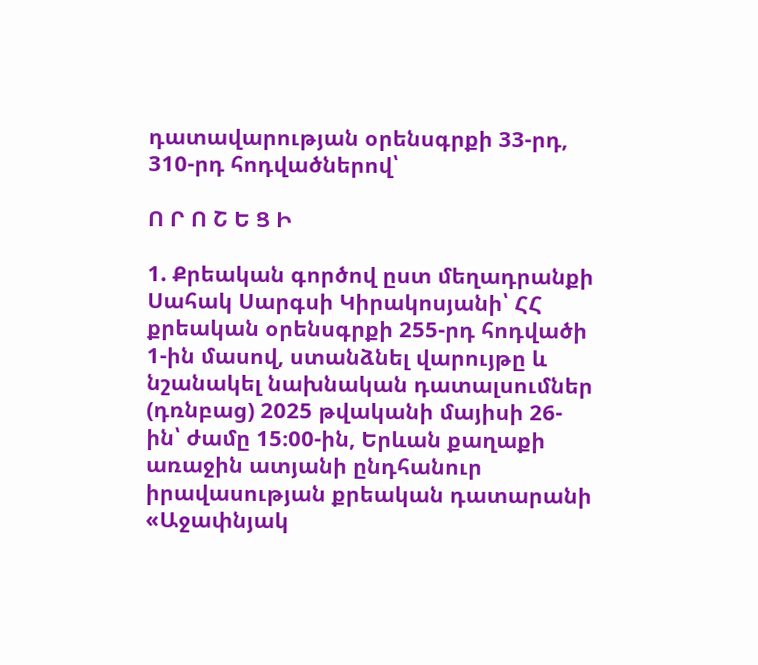դատավարության օրենսգրքի 33-րդ, 310-րդ հոդվածներով՝

Ո Ր Ո Շ Ե Ց Ի

1. Քրեական գործով ըստ մեղադրանքի Սահակ Սարգսի Կիրակոսյանի՝ ՀՀ քրեական օրենսգրքի 255-րդ հոդվածի 1-ին մասով, ստանձնել վարույթը և նշանակել նախնական դատալսումներ (դռնբաց) 2025 թվականի մայիսի 26-ին՝ ժամը 15։00-ին, Երևան քաղաքի առաջին ատյանի ընդհանուր իրավասության քրեական դատարանի «Աջափնյակ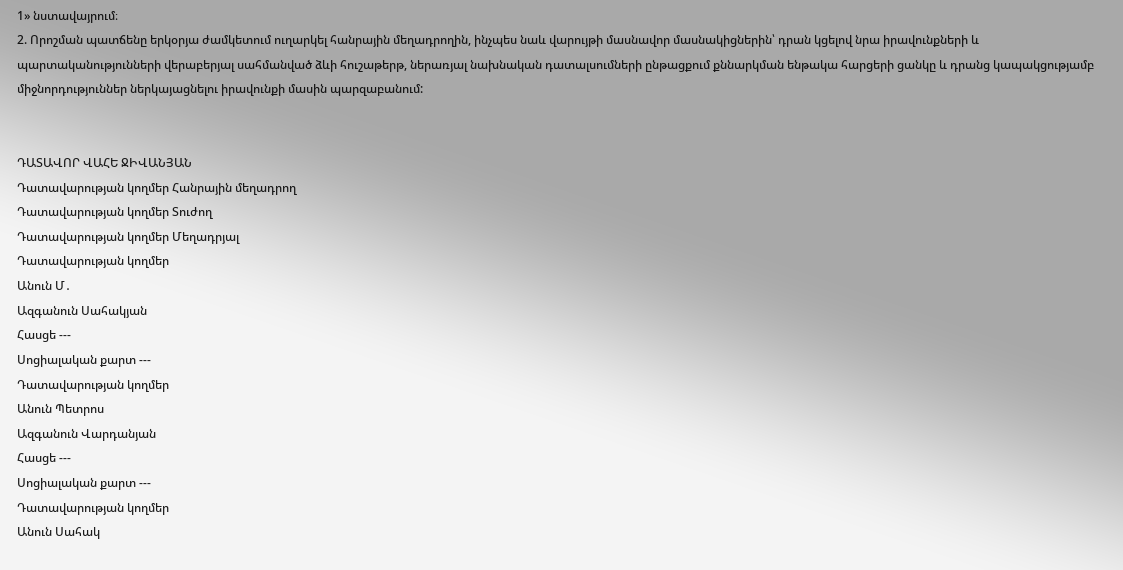1» նստավայրում։
2. Որոշման պատճենը երկօրյա ժամկետում ուղարկել հանրային մեղադրողին, ինչպես նաև վարույթի մասնավոր մասնակիցներին՝ դրան կցելով նրա իրավունքների և պարտականությունների վերաբերյալ սահմանված ձևի հուշաթերթ, ներառյալ նախնական դատալսումների ընթացքում քննարկման ենթակա հարցերի ցանկը և դրանց կապակցությամբ միջնորդություններ ներկայացնելու իրավունքի մասին պարզաբանում:


ԴԱՏԱՎՈՐ ՎԱՀԵ ՋԻՎԱՆՅԱՆ
Դատավարության կողմեր Հանրային մեղադրող
Դատավարության կողմեր Տուժող
Դատավարության կողմեր Մեղադրյալ
Դատավարության կողմեր
Անուն Մ․
Ազգանուն Սահակյան
Հասցե ---
Սոցիալական քարտ ---
Դատավարության կողմեր
Անուն Պետրոս
Ազգանուն Վարդանյան
Հասցե ---
Սոցիալական քարտ ---
Դատավարության կողմեր
Անուն Սահակ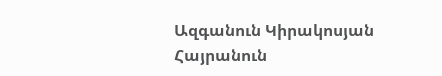Ազգանուն Կիրակոսյան
Հայրանուն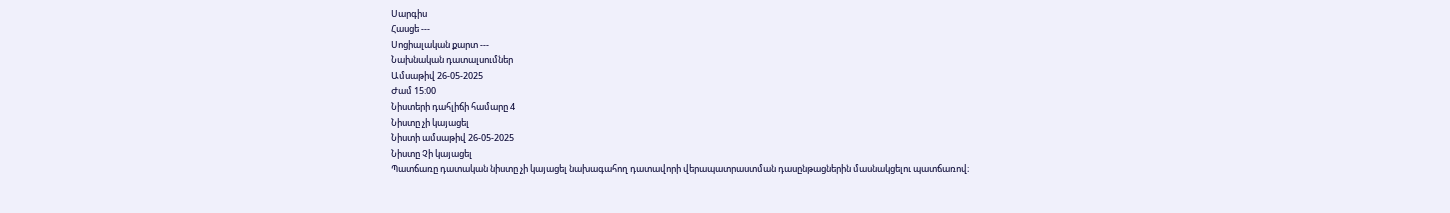Սարգիս
Հասցե ---
Սոցիալական քարտ ---
Նախնական դատալսումներ
Ամսաթիվ 26-05-2025
Ժամ 15:00
Նիստերի դահլիճի համարը 4
Նիստը չի կայացել
Նիստի ամսաթիվ 26-05-2025
Նիստը Չի կայացել
Պատճառը դատական նիստը չի կայացել նախագահող դատավորի վերապատրաստման դասընթացներին մասնակցելու պատճառով։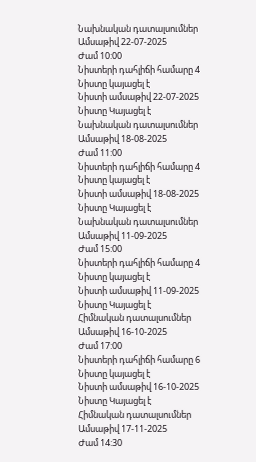Նախնական դատալսումներ
Ամսաթիվ 22-07-2025
Ժամ 10:00
Նիստերի դահլիճի համարը 4
Նիստը կայացել է
Նիստի ամսաթիվ 22-07-2025
Նիստը Կայացել է
Նախնական դատալսումներ
Ամսաթիվ 18-08-2025
Ժամ 11:00
Նիստերի դահլիճի համարը 4
Նիստը կայացել է
Նիստի ամսաթիվ 18-08-2025
Նիստը Կայացել է
Նախնական դատալսումներ
Ամսաթիվ 11-09-2025
Ժամ 15:00
Նիստերի դահլիճի համարը 4
Նիստը կայացել է
Նիստի ամսաթիվ 11-09-2025
Նիստը Կայացել է
Հիմնական դատալսումներ
Ամսաթիվ 16-10-2025
Ժամ 17:00
Նիստերի դահլիճի համարը 6
Նիստը կայացել է
Նիստի ամսաթիվ 16-10-2025
Նիստը Կայացել է
Հիմնական դատալսումներ
Ամսաթիվ 17-11-2025
Ժամ 14:30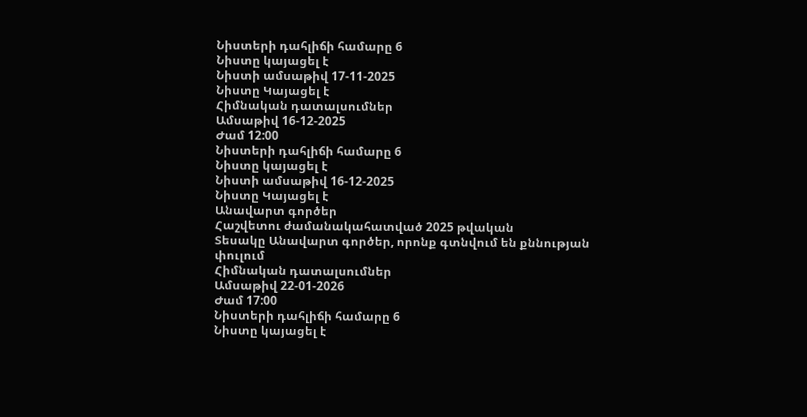Նիստերի դահլիճի համարը 6
Նիստը կայացել է
Նիստի ամսաթիվ 17-11-2025
Նիստը Կայացել է
Հիմնական դատալսումներ
Ամսաթիվ 16-12-2025
Ժամ 12:00
Նիստերի դահլիճի համարը 6
Նիստը կայացել է
Նիստի ամսաթիվ 16-12-2025
Նիստը Կայացել է
Անավարտ գործեր
Հաշվետու ժամանակահատված 2025 թվական
Տեսակը Անավարտ գործեր, որոնք գտնվում են քննության փուլում
Հիմնական դատալսումներ
Ամսաթիվ 22-01-2026
Ժամ 17:00
Նիստերի դահլիճի համարը 6
Նիստը կայացել է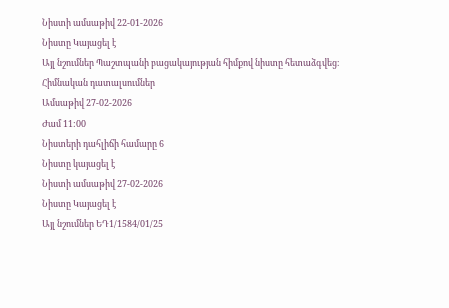Նիստի ամսաթիվ 22-01-2026
Նիստը Կայացել է
Այլ նշումներ Պաշտպանի բացակայության հիմքով նիստը հետաձգվեց։
Հիմնական դատալսումներ
Ամսաթիվ 27-02-2026
Ժամ 11:00
Նիստերի դահլիճի համարը 6
Նիստը կայացել է
Նիստի ամսաթիվ 27-02-2026
Նիստը Կայացել է
Այլ նշումներ ԵԴ1/1584/01/25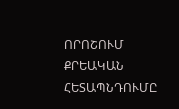ՈՐՈՇՈՒՄ
ՔՐԵԱԿԱՆ ՀԵՏԱՊՆԴՈՒՄԸ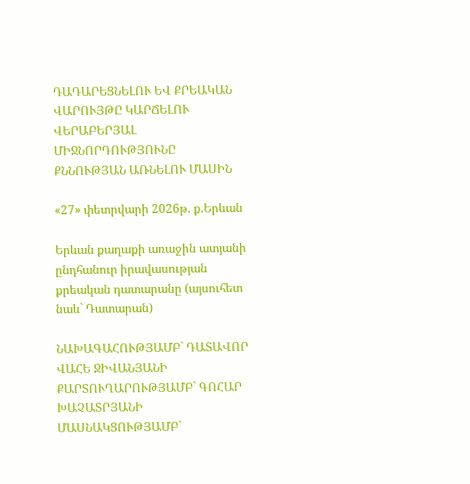ԴԱԴԱՐԵՑՆԵԼՈՒ ԵՎ ՔՐԵԱԿԱՆ ՎԱՐՈՒՅԹԸ ԿԱՐՃԵԼՈՒ ՎԵՐԱԲԵՐՅԱԼ ՄԻՋՆՈՐԴՈՒԹՅՈՒՆԸ
ՔՆՆՈՒԹՅԱՆ ԱՌՆԵԼՈՒ ՄԱՍԻՆ

«27» փետրվարի 2026թ. ք.Երևան

Երևան քաղաքի առաջին ատյանի ընդհանուր իրավասության քրեական դատարանը (այսուհետ նաև` Դատարան)

ՆԱԽԱԳԱՀՈՒԹՅԱՄԲ` ԴԱՏԱՎՈՐ ՎԱՀԵ ՋԻՎԱՆՅԱՆԻ
ՔԱՐՏՈՒՂԱՐՈՒԹՅԱՄԲ` ԳՈՀԱՐ ԽԱՉԱՏՐՅԱՆԻ
ՄԱՍՆԱԿՑՈՒԹՅԱՄԲ`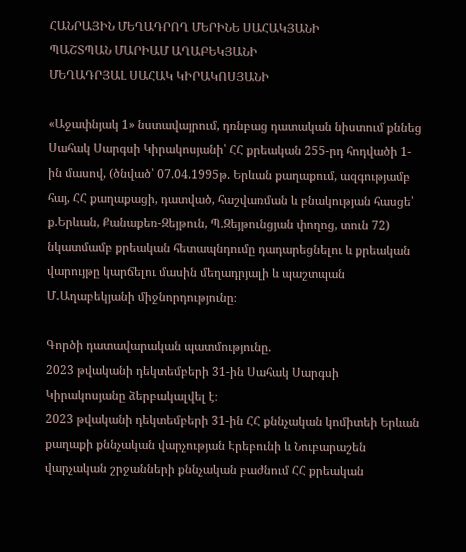ՀԱՆՐԱՅԻՆ ՄԵՂԱԴՐՈՂ ՄԵՐԻՆԵ ՍԱՀԱԿՅԱՆԻ
ՊԱՇՏՊԱՆ ՄԱՐԻԱՄ ԱՂԱԲԵԿՅԱՆԻ
ՄԵՂԱԴՐՅԱԼ ՍԱՀԱԿ ԿԻՐԱԿՈՍՅԱՆԻ

«Աջափնյակ 1» նստավայրում, դռնբաց դատական նիստում քննեց Սահակ Սարգսի Կիրակոսյանի՝ ՀՀ քրեական 255-րդ հոդվածի 1-ին մասով, (ծնված՝ 07.04.1995թ. Երևան քաղաքում, ազգությամբ հայ, ՀՀ քաղաքացի, դատված, հաշվառման և բնակության հասցե՝ ք.Երևան, Քանաքեռ-Զեյթուն, Պ.Զեյթունցյան փողոց, տուն 72) նկատմամբ քրեական հետապնդումը դադարեցնելու և քրեական վարույթը կարճելու մասին մեղադրյալի և պաշտպան Մ․Աղաբեկյանի միջնորդությունը։

Գործի դատավարական պատմությունը.
2023 թվականի դեկտեմբերի 31-ին Սահակ Սարգսի Կիրակոսյանը ձերբակալվել է։
2023 թվականի դեկտեմբերի 31-ին ՀՀ քննչական կոմիտեի Երևան քաղաքի քննչական վարչության Էրեբունի և Նուբարաշեն վարչական շրջանների քննչական բաժնում ՀՀ քրեական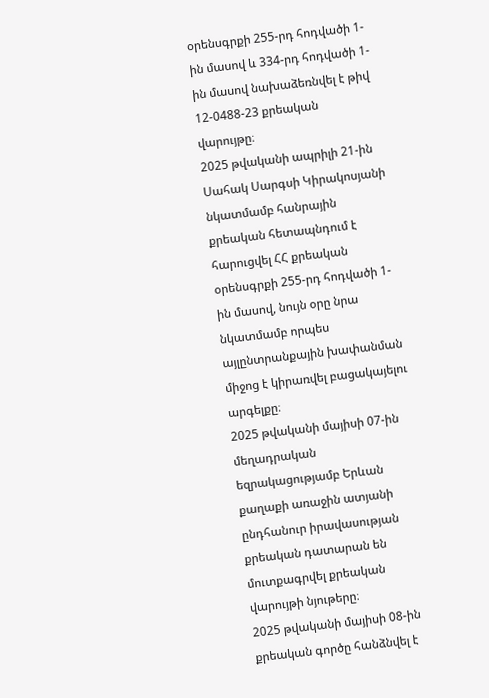օրենսգրքի 255-րդ հոդվածի 1-ին մասով և 334-րդ հոդվածի 1-ին մասով նախաձեռնվել է թիվ 12-0488-23 քրեական վարույթը։
2025 թվականի ապրիլի 21-ին Սահակ Սարգսի Կիրակոսյանի նկատմամբ հանրային քրեական հետապնդում է հարուցվել ՀՀ քրեական օրենսգրքի 255-րդ հոդվածի 1-ին մասով, նույն օրը նրա նկատմամբ որպես այլընտրանքային խափանման միջոց է կիրառվել բացակայելու արգելքը։
2025 թվականի մայիսի 07-ին մեղադրական եզրակացությամբ Երևան քաղաքի առաջին ատյանի ընդհանուր իրավասության քրեական դատարան են մուտքագրվել քրեական վարույթի նյութերը։
2025 թվականի մայիսի 08-ին քրեական գործը հանձնվել է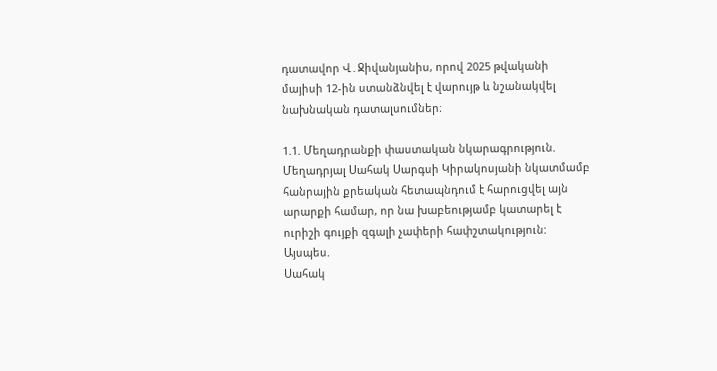դատավոր Վ․Ջիվանյանիս, որով 2025 թվականի մայիսի 12-ին ստանձնվել է վարույթ և նշանակվել նախնական դատալսումներ։

1.1. Մեղադրանքի փաստական նկարագրություն.
Մեղադրյալ Սահակ Սարգսի Կիրակոսյանի նկատմամբ հանրային քրեական հետապնդում է հարուցվել այն արարքի համար, որ նա խաբեությամբ կատարել է ուրիշի գույքի զգալի չափերի հափշտակություն:
Այսպես.
Սահակ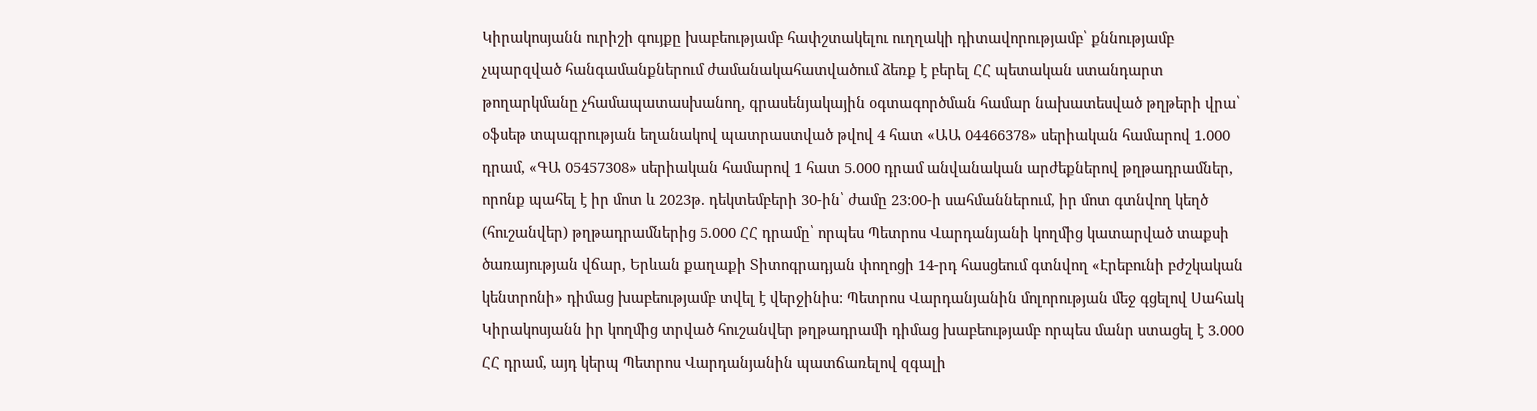Կիրակոսյանն ուրիշի գույքը խաբեությամբ հափշտակելու ուղղակի դիտավորությամբ՝ քննությամբ չպարզված հանգամանքներում ժամանակահատվածում ձեռք է բերել ՀՀ պետական ստանդարտ թողարկմանը չհամապատասխանող, գրասենյակային օգտագործման համար նախատեսված թղթերի վրա՝ օֆսեթ տպագրության եղանակով պատրաստված թվով 4 հատ «ԱԱ 04466378» սերիական համարով 1.000 դրամ, «ԳԱ 05457308» սերիական համարով 1 հատ 5.000 դրամ անվանական արժեքներով թղթադրամներ, որոնք պահել է իր մոտ և 2023թ. դեկտեմբերի 30-ին՝ ժամը 23:00-ի սահմաններում, իր մոտ գտնվող կեղծ (հուշանվեր) թղթադրամներից 5.000 ՀՀ դրամը՝ որպես Պետրոս Վարդանյանի կողմից կատարված տաքսի ծառայության վճար, Երևան քաղաքի Տիտոգրադյան փողոցի 14-րդ հասցեում գտնվող «Էրեբունի բժշկական կենտրոնի» դիմաց խաբեությամբ տվել է վերջինիս: Պետրոս Վարդանյանին մոլորության մեջ գցելով Սահակ Կիրակոսյանն իր կողմից տրված հուշանվեր թղթադրամի դիմաց խաբեությամբ որպես մանր ստացել է 3.000 ՀՀ դրամ, այդ կերպ Պետրոս Վարդանյանին պատճառելով զգալի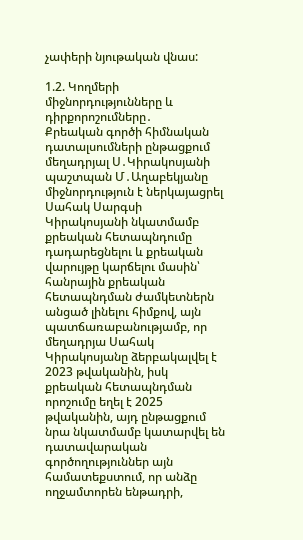չափերի նյութական վնաս:

1.2. Կողմերի միջնորդությունները և դիրքորոշումները․
Քրեական գործի հիմնական դատալսումների ընթացքում մեղադրյալ Ս․Կիրակոսյանի պաշտպան Մ․Աղաբեկյանը միջնորդություն է ներկայացրել Սահակ Սարգսի Կիրակոսյանի նկատմամբ քրեական հետապնդումը դադարեցնելու և քրեական վարույթը կարճելու մասին՝ հանրային քրեական հետապնդման ժամկետներն անցած լինելու հիմքով, այն պատճառաբանությամբ, որ մեղադրյա Սահակ Կիրակոսյանը ձերբակալվել է 2023 թվականին, իսկ քրեական հետապնդման որոշումը եղել է 2025 թվականին, այդ ընթացքում նրա նկատմամբ կատարվել են դատավարական գործողություններ այն համատեքստում, որ անձը ողջամտորեն ենթադրի,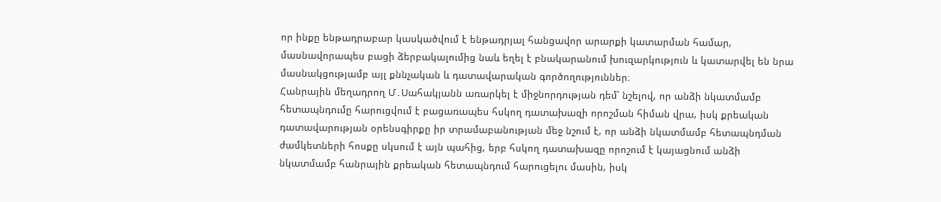որ ինքը ենթադրաբար կասկածվում է ենթադրյալ հանցավոր արարքի կատարման համար, մասնավորապես բացի ձերբակալումից նաև եղել է բնակարանում խուզարկություն և կատարվել են նրա մասնակցությամբ այլ քննչական և դատավարական գործողություններ։
Հանրային մեղադրող Մ․Սահակյանն առարկել է միջնորդության դեմ՝ նշելով, որ անձի նկատմամբ հետապնդումը հարուցվում է բացառապես հսկող դատախազի որոշման հիման վրա, իսկ քրեական դատավարության օրենսգիրքը իր տրամաբանության մեջ նշում է, որ անձի նկատմամբ հետապնդման ժամկետների հոսքը սկսում է այն պահից, երբ հսկող դատախազը որոշում է կայացնում անձի նկատմամբ հանրային քրեական հետապնդում հարուցելու մասին, իսկ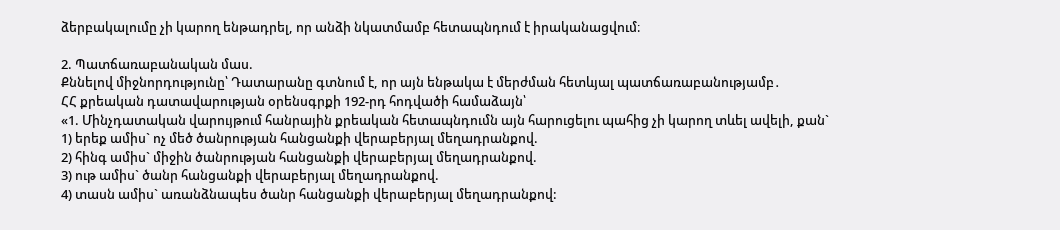ձերբակալումը չի կարող ենթադրել, որ անձի նկատմամբ հետապնդում է իրականացվում։

2. Պատճառաբանական մաս.
Քննելով միջնորդությունը՝ Դատարանը գտնում է, որ այն ենթակա է մերժման հետևյալ պատճառաբանությամբ․
ՀՀ քրեական դատավարության օրենսգրքի 192-րդ հոդվածի համաձայն՝
«1. Մինչդատական վարույթում հանրային քրեական հետապնդումն այն հարուցելու պահից չի կարող տևել ավելի, քան`
1) երեք ամիս` ոչ մեծ ծանրության հանցանքի վերաբերյալ մեղադրանքով.
2) հինգ ամիս` միջին ծանրության հանցանքի վերաբերյալ մեղադրանքով.
3) ութ ամիս` ծանր հանցանքի վերաբերյալ մեղադրանքով.
4) տասն ամիս` առանձնապես ծանր հանցանքի վերաբերյալ մեղադրանքով: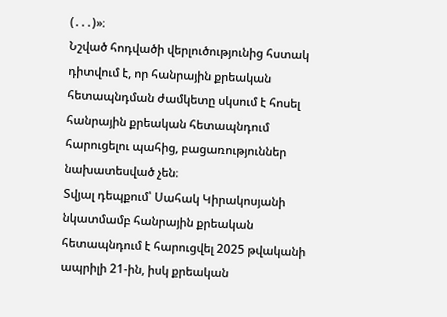(․․․)»։
Նշված հոդվածի վերլուծությունից հստակ դիտվում է, որ հանրային քրեական հետապնդման ժամկետը սկսում է հոսել հանրային քրեական հետապնդում հարուցելու պահից, բացառություններ նախատեսված չեն։
Տվյալ դեպքում՝ Սահակ Կիրակոսյանի նկատմամբ հանրային քրեական հետապնդում է հարուցվել 2025 թվականի ապրիլի 21-ին, իսկ քրեական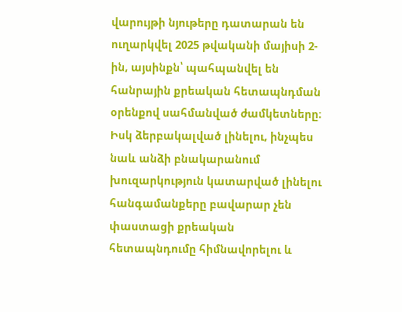վարույթի նյութերը դատարան են ուղարկվել 2025 թվականի մայիսի 2-ին, այսինքն՝ պահպանվել են հանրային քրեական հետապնդման օրենքով սահմանված ժամկետները։ Իսկ ձերբակալված լինելու, ինչպես նաև անձի բնակարանում խուզարկություն կատարված լինելու հանգամանքերը բավարար չեն փաստացի քրեական հետապնդումը հիմնավորելու և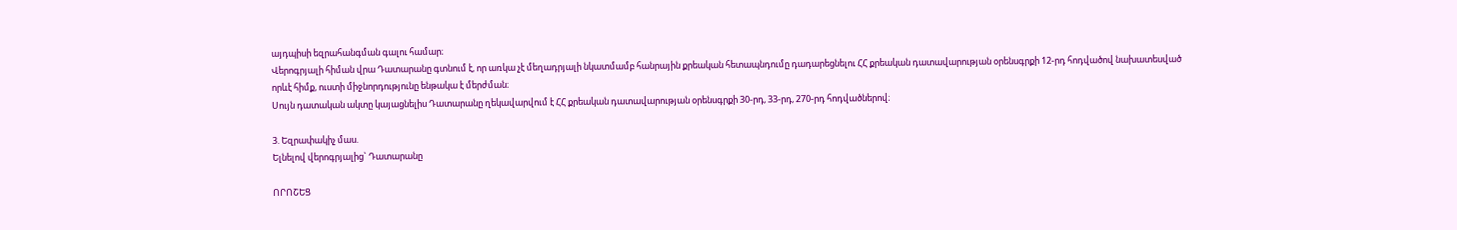այդպիսի եզրահանգման գալու համար։
Վերոգրյալի հիման վրա Դատարանը գտնում է, որ առկա չէ մեղադրյալի նկատմամբ հանրային քրեական հետապնդումը դադարեցնելու ՀՀ քրեական դատավարության օրենսգրքի 12-րդ հոդվածով նախատեսված որևէ հիմք, ուստի միջնորդությունը ենթակա է մերժման։
Սույն դատական ակտը կայացնելիս Դատարանը ղեկավարվում է ՀՀ քրեական դատավարության օրենսգրքի 30-րդ, 33-րդ, 270-րդ հոդվածներով։

3. Եզրափակիչ մաս.
Ելնելով վերոգրյալից` Դատարանը

ՈՐՈՇԵՑ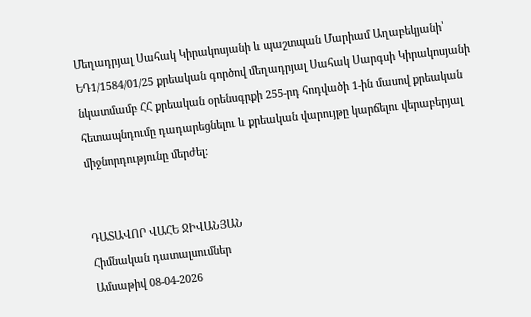Մեղադրյալ Սահակ Կիրակոսյանի և պաշտպան Մարիամ Աղաբեկյանի՝ ԵԴ1/1584/01/25 քրեական գործով մեղադրյալ Սահակ Սարգսի Կիրակոսյանի նկատմամբ ՀՀ քրեական օրենսգրքի 255-րդ հոդվածի 1-ին մասով քրեական հետապնդումը դադարեցնելու և քրեական վարույթը կարճելու վերաբերյալ միջնորդությունը մերժել:


ԴԱՏԱՎՈՐ ՎԱՀԵ ՋԻՎԱՆՅԱՆ
Հիմնական դատալսումներ
Ամսաթիվ 08-04-2026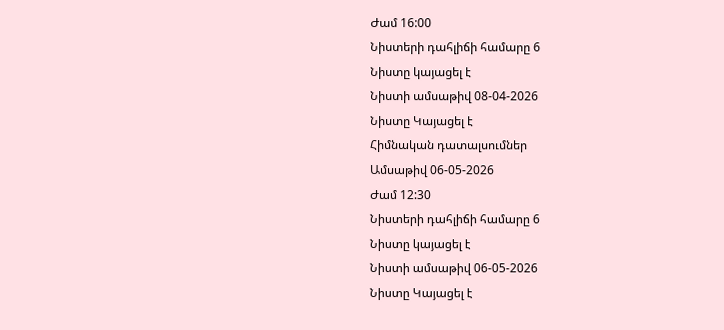Ժամ 16:00
Նիստերի դահլիճի համարը 6
Նիստը կայացել է
Նիստի ամսաթիվ 08-04-2026
Նիստը Կայացել է
Հիմնական դատալսումներ
Ամսաթիվ 06-05-2026
Ժամ 12:30
Նիստերի դահլիճի համարը 6
Նիստը կայացել է
Նիստի ամսաթիվ 06-05-2026
Նիստը Կայացել է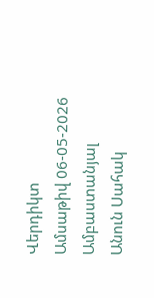Վերդիկտ
Ամսաթիվ 06-05-2026
Ամբաստանյալ
Անուն Սահակ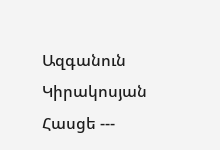Ազգանուն Կիրակոսյան
Հասցե ---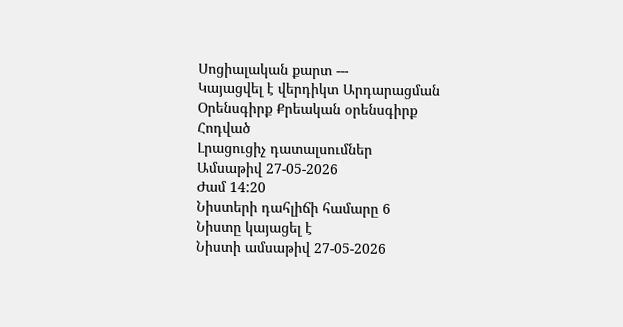Սոցիալական քարտ ---
Կայացվել է վերդիկտ Արդարացման
Օրենսգիրք Քրեական օրենսգիրք
Հոդված
Լրացուցիչ դատալսումներ
Ամսաթիվ 27-05-2026
Ժամ 14:20
Նիստերի դահլիճի համարը 6
Նիստը կայացել է
Նիստի ամսաթիվ 27-05-2026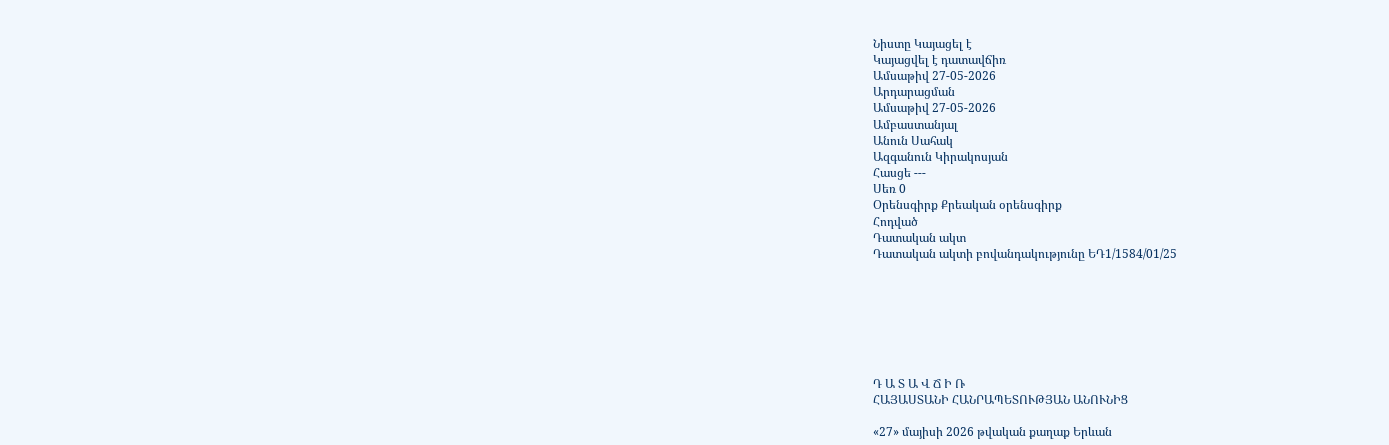Նիստը Կայացել է
Կայացվել է դատավճիռ
Ամսաթիվ 27-05-2026
Արդարացման
Ամսաթիվ 27-05-2026
Ամբաստանյալ
Անուն Սահակ
Ազգանուն Կիրակոսյան
Հասցե ---
Սեռ 0
Օրենսգիրք Քրեական օրենսգիրք
Հոդված
Դատական ակտ
Դատական ակտի բովանդակությունը ԵԴ1/1584/01/25







Դ Ա Տ Ա Վ Ճ Ի Ռ
ՀԱՅԱՍՏԱՆԻ ՀԱՆՐԱՊԵՏՈՒԹՅԱՆ ԱՆՈՒՆԻՑ

«27» մայիսի 2026 թվական քաղաք Երևան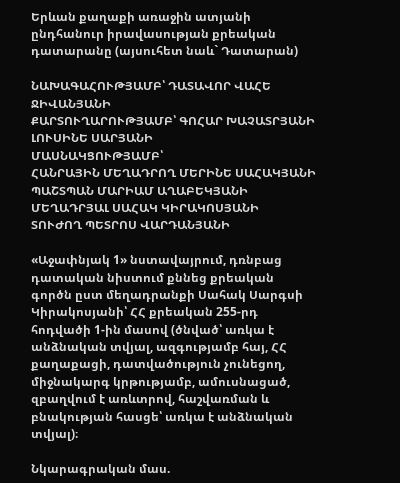Երևան քաղաքի առաջին ատյանի ընդհանուր իրավասության քրեական դատարանը (այսուհետ նաև` Դատարան)

ՆԱԽԱԳԱՀՈՒԹՅԱՄԲ՝ ԴԱՏԱՎՈՐ ՎԱՀԵ ՋԻՎԱՆՅԱՆԻ
ՔԱՐՏՈՒՂԱՐՈՒԹՅԱՄԲ՝ ԳՈՀԱՐ ԽԱՉԱՏՐՅԱՆԻ
ԼՈՒՍԻՆԵ ՍԱՐՅԱՆԻ
ՄԱՍՆԱԿՑՈՒԹՅԱՄԲ՝
ՀԱՆՐԱՅԻՆ ՄԵՂԱԴՐՈՂ ՄԵՐԻՆԵ ՍԱՀԱԿՅԱՆԻ
ՊԱՇՏՊԱՆ ՄԱՐԻԱՄ ԱՂԱԲԵԿՅԱՆԻ
ՄԵՂԱԴՐՅԱԼ ՍԱՀԱԿ ԿԻՐԱԿՈՍՅԱՆԻ
ՏՈՒԺՈՂ ՊԵՏՐՈՍ ՎԱՐԴԱՆՅԱՆԻ

«Աջափնյակ 1» նստավայրում, դռնբաց դատական նիստում քննեց քրեական գործն ըստ մեղադրանքի Սահակ Սարգսի Կիրակոսյանի՝ ՀՀ քրեական 255-րդ հոդվածի 1-ին մասով (ծնված՝ առկա է անձնական տվյալ, ազգությամբ հայ, ՀՀ քաղաքացի, դատվածություն չունեցող, միջնակարգ կրթությամբ, ամուսնացած, զբաղվում է առևտրով, հաշվառման և բնակության հասցե՝ առկա է անձնական տվյալ)։

Նկարագրական մաս.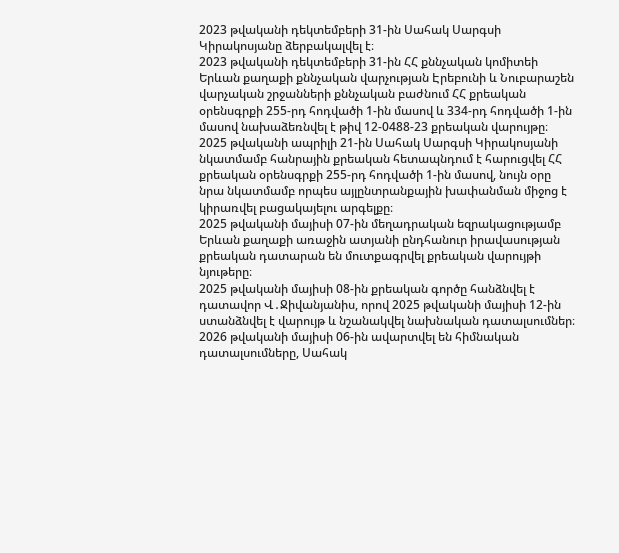2023 թվականի դեկտեմբերի 31-ին Սահակ Սարգսի Կիրակոսյանը ձերբակալվել է։
2023 թվականի դեկտեմբերի 31-ին ՀՀ քննչական կոմիտեի Երևան քաղաքի քննչական վարչության Էրեբունի և Նուբարաշեն վարչական շրջանների քննչական բաժնում ՀՀ քրեական օրենսգրքի 255-րդ հոդվածի 1-ին մասով և 334-րդ հոդվածի 1-ին մասով նախաձեռնվել է թիվ 12-0488-23 քրեական վարույթը։
2025 թվականի ապրիլի 21-ին Սահակ Սարգսի Կիրակոսյանի նկատմամբ հանրային քրեական հետապնդում է հարուցվել ՀՀ քրեական օրենսգրքի 255-րդ հոդվածի 1-ին մասով, նույն օրը նրա նկատմամբ որպես այլընտրանքային խափանման միջոց է կիրառվել բացակայելու արգելքը։
2025 թվականի մայիսի 07-ին մեղադրական եզրակացությամբ Երևան քաղաքի առաջին ատյանի ընդհանուր իրավասության քրեական դատարան են մուտքագրվել քրեական վարույթի նյութերը։
2025 թվականի մայիսի 08-ին քրեական գործը հանձնվել է դատավոր Վ․Ջիվանյանիս, որով 2025 թվականի մայիսի 12-ին ստանձնվել է վարույթ և նշանակվել նախնական դատալսումներ։
2026 թվականի մայիսի 06-ին ավարտվել են հիմնական դատալսումները, Սահակ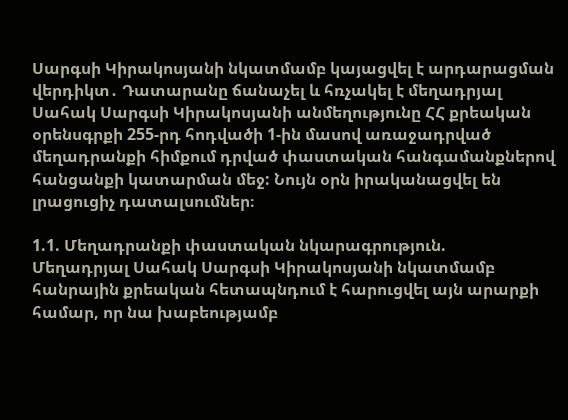Սարգսի Կիրակոսյանի նկատմամբ կայացվել է արդարացման վերդիկտ․ Դատարանը ճանաչել և հռչակել է մեղադրյալ Սահակ Սարգսի Կիրակոսյանի անմեղությունը ՀՀ քրեական օրենսգրքի 255-րդ հոդվածի 1-ին մասով առաջադրված մեղադրանքի հիմքում դրված փաստական հանգամանքներով հանցանքի կատարման մեջ: Նույն օրն իրականացվել են լրացուցիչ դատալսումներ։

1.1. Մեղադրանքի փաստական նկարագրություն.
Մեղադրյալ Սահակ Սարգսի Կիրակոսյանի նկատմամբ հանրային քրեական հետապնդում է հարուցվել այն արարքի համար, որ նա խաբեությամբ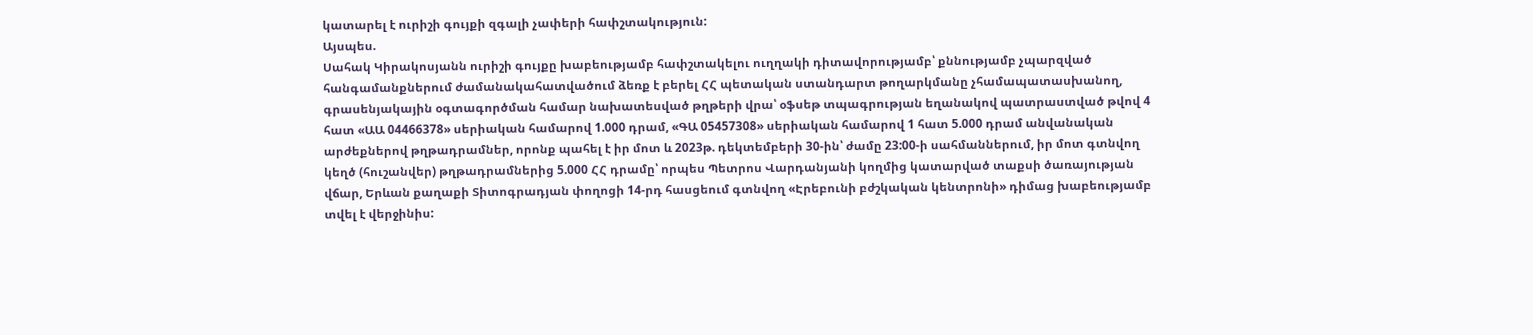կատարել է ուրիշի գույքի զգալի չափերի հափշտակություն:
Այսպես.
Սահակ Կիրակոսյանն ուրիշի գույքը խաբեությամբ հափշտակելու ուղղակի դիտավորությամբ՝ քննությամբ չպարզված հանգամանքներում ժամանակահատվածում ձեռք է բերել ՀՀ պետական ստանդարտ թողարկմանը չհամապատասխանող, գրասենյակային օգտագործման համար նախատեսված թղթերի վրա՝ օֆսեթ տպագրության եղանակով պատրաստված թվով 4 հատ «ԱԱ 04466378» սերիական համարով 1.000 դրամ, «ԳԱ 05457308» սերիական համարով 1 հատ 5.000 դրամ անվանական արժեքներով թղթադրամներ, որոնք պահել է իր մոտ և 2023թ. դեկտեմբերի 30-ին՝ ժամը 23:00-ի սահմաններում, իր մոտ գտնվող կեղծ (հուշանվեր) թղթադրամներից 5.000 ՀՀ դրամը՝ որպես Պետրոս Վարդանյանի կողմից կատարված տաքսի ծառայության վճար, Երևան քաղաքի Տիտոգրադյան փողոցի 14-րդ հասցեում գտնվող «Էրեբունի բժշկական կենտրոնի» դիմաց խաբեությամբ տվել է վերջինիս: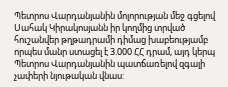Պետրոս Վարդանյանին մոլորության մեջ գցելով Սահակ Կիրակոսյանն իր կողմից տրված հուշանվեր թղթադրամի դիմաց խաբեությամբ որպես մանր ստացել է 3.000 ՀՀ դրամ, այդ կերպ Պետրոս Վարդանյանին պատճառելով զգալի չափերի նյութական վնաս: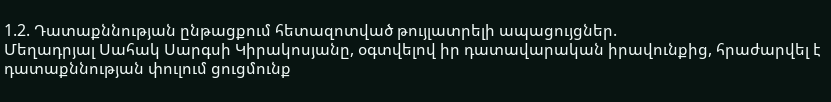1.2. Դատաքննության ընթացքում հետազոտված թույլատրելի ապացույցներ.
Մեղադրյալ Սահակ Սարգսի Կիրակոսյանը, օգտվելով իր դատավարական իրավունքից, հրաժարվել է դատաքննության փուլում ցուցմունք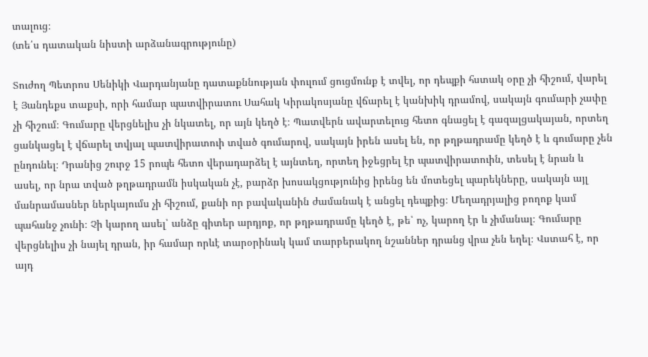տալուց։
(տե՛ս դատական նիստի արձանագրությունը)

Տուժող Պետրոս Սենիկի Վարդանյանը դատաքննության փուլում ցուցմունք է տվել, որ դեպքի հստակ օրը չի հիշում, վարել է Յանդեքս տաքսի, որի համար պատվիրատու Սահակ Կիրակոսյանը վճարել է կանխիկ դրամով, սակայն գումարի չափը չի հիշում։ Գումարը վերցնելիս չի նկատել, որ այն կեղծ է։ Պատվերն ավարտելուց հետո գնացել է գազալցակայան, որտեղ ցանկացել է վճարել տվյալ պատվիրատուի տված գումարով, սակայն իրեն ասել են, որ թղթադրամը կեղծ է և գումարը չեն ընդունել։ Դրանից շուրջ 15 րոպե հետո վերադարձել է այնտեղ, որտեղ իջեցրել էր պատվիրատուին, տեսել է նրան և ասել, որ նրա տված թղթադրամն իսկական չէ, բարձր խոսակցությունից իրենց են մոտեցել պարեկները, սակայն այլ մանրամասներ ներկայումս չի հիշում, քանի որ բավականին ժամանակ է անցել դեպքից։ Մեղադրյալից բողոք կամ պահանջ չունի։ Չի կարող ասել՝ անձը գիտեր արդյոք, որ թղթադրամը կեղծ է, թե՝ ոչ, կարող էր և չիմանալ։ Գումարը վերցնելիս չի նայել դրան, իր համար որևէ տարօրինակ կամ տարբերակող նշաններ դրանց վրա չեն եղել։ Վստահ է, որ այդ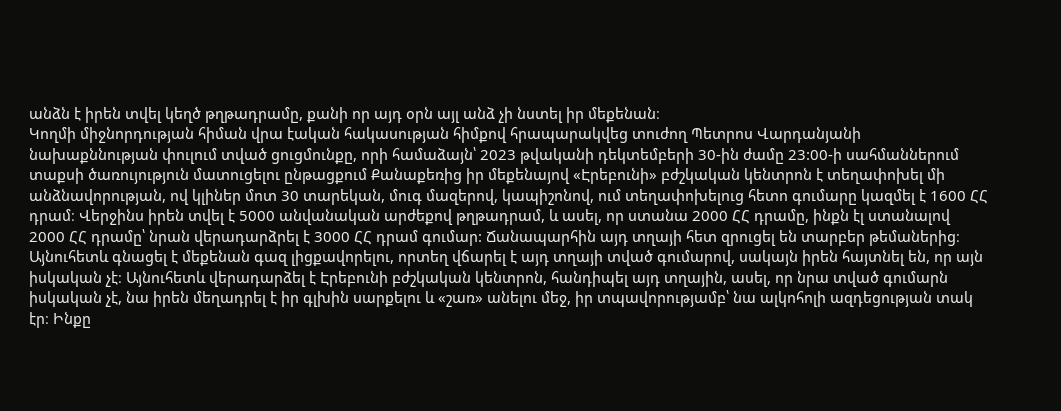անձն է իրեն տվել կեղծ թղթադրամը, քանի որ այդ օրն այլ անձ չի նստել իր մեքենան։
Կողմի միջնորդության հիման վրա էական հակասության հիմքով հրապարակվեց տուժող Պետրոս Վարդանյանի նախաքննության փուլում տված ցուցմունքը, որի համաձայն՝ 2023 թվականի դեկտեմբերի 30-ին ժամը 23:00-ի սահմաններում տաքսի ծառույություն մատուցելու ընթացքում Քանաքեռից իր մեքենայով «Էրեբունի» բժշկական կենտրոն է տեղափոխել մի անձնավորության, ով կլիներ մոտ 30 տարեկան, մուգ մազերով, կապիշոնով, ում տեղափոխելուց հետո գումարը կազմել է 1600 ՀՀ դրամ։ Վերջինս իրեն տվել է 5000 անվանական արժեքով թղթադրամ, և ասել, որ ստանա 2000 ՀՀ դրամը, ինքն էլ ստանալով 2000 ՀՀ դրամը՝ նրան վերադարձրել է 3000 ՀՀ դրամ գումար: Ճանապարհին այդ տղայի հետ զրուցել են տարբեր թեմաներից։ Այնուհետև գնացել է մեքենան գազ լիցքավորելու, որտեղ վճարել է այդ տղայի տված գումարով, սակայն իրեն հայտնել են, որ այն իսկական չէ։ Այնուհետև վերադարձել է Էրեբունի բժշկական կենտրոն, հանդիպել այդ տղային, ասել, որ նրա տված գումարն իսկական չէ, նա իրեն մեղադրել է իր գլխին սարքելու և «շառ» անելու մեջ, իր տպավորությամբ՝ նա ալկոհոլի ազդեցության տակ էր։ Ինքը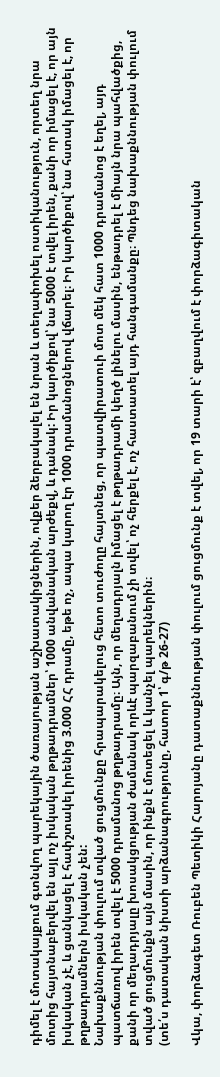դիմել է մոտակայքում գտնվող պարեկային ծառայության աշխատակիցներին, ովքեր ձերբակալել են նրան և տեղափոխել ոստիկանություն, որտեղ նրա մոտից հայտնաբերվել են այլ ոչ իսկական թղթադրամներ՝ 1000 անվանական արժեքվ, և դանակ: Իր կարծիքով՝ նա 5000 է տվել իրեն, քանի որ իմացել է, որ այն իսկական չէ, և ցանկացել է հափշտակել իրենից 3.000 ՀՀ դրամը, եթե ոչ, ապա կարող էր 1000 դրամանոցներով վճարել։ Իր կարծիքով՝ նա հստակ իմացել է, որ թղթադրամներն իսկական չեն:
Նախաքննության փուլում տված ցուցմունքը հրապարակելուց հետո տուժողը հայտնեց, որ պատվիրատուի մոտ մեկ հատ 1000 դրամանոց է եղել, այդ պատճառով իրեն տվել է 5000 դրամանոց թղթադրամը։ Այն, որ մեղադրյալն իմացել է թղթադրամի կեղծ լինելու մասին, ենթադրել է միայն նրա պահվածքից, քանի որ մեղադրյալը խոսակցության ժամանակ որևէ պարզաբանում չի տվել՝ ոչ հերքել է, ոչ հաստատել այդ հանգամանքը։ Պնդեց նախաքննության փուլում տված ցուցմունքն այն մասին, որ ինքն է մոտեցել և կանչել պարեկներին։
(տե՛ս դատական նիստի արձանագրությունը, հատոր 1՝ գ/թ 26-27)

Վկա, փորձագետ Ռուբեն Պետիկի Հարոյանը դատաքննության փուլում ցուցմունք է տվել, որ 19 տարի է՝ զբաղվում է փորձագիտական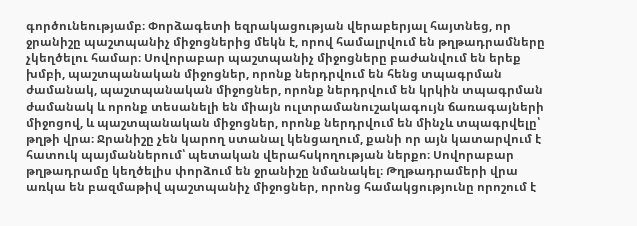գործունեությամբ։ Փորձագետի եզրակացության վերաբերյալ հայտնեց, որ ջրանիշը պաշտպանիչ միջոցներից մեկն է, որով համալրվում են թղթադրամները չկեղծելու համար։ Սովորաբար պաշտպանիչ միջոցները բաժանվում են երեք խմբի, պաշտպանական միջոցներ, որոնք ներդրվում են հենց տպագրման ժամանակ, պաշտպանական միջոցներ, որոնք ներդրվում են կրկին տպագրման ժամանակ և որոնք տեսանելի են միայն ուլտրամանուշակագույն ճառագայների միջոցով, և պաշտպանական միջոցներ, որոնք ներդրվում են մինչև տպագրվելը՝ թղթի վրա։ Ջրանիշը չեն կարող ստանալ կենցաղում, քանի որ այն կատարվում է հատուկ պայմաններում՝ պետական վերահսկողության ներքո։ Սովորաբար թղթադրամը կեղծելիս փորձում են ջրանիշը նմանակել։ Թղթադրամերի վրա առկա են բազմաթիվ պաշտպանիչ միջոցներ, որոնց համակցությունը որոշում է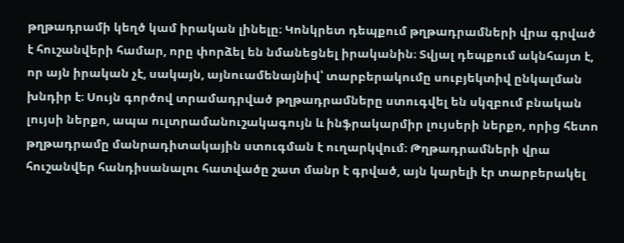թղթադրամի կեղծ կամ իրական լինելը։ Կոնկրետ դեպքում թղթադրամների վրա գրված է հուշանվերի համար, որը փորձել են նմանեցնել իրականին։ Տվյալ դեպքում ակնհայտ է, որ այն իրական չէ, սակայն, այնուամենայնիվ՝ տարբերակումը սուբյեկտիվ ընկալման խնդիր է։ Սույն գործով տրամադրված թղթադրամները ստուգվել են սկզբում բնական լույսի ներքո, ապա ուլտրամանուշակագույն և ինֆրակարմիր լույսերի ներքո, որից հետո թղթադրամը մանրադիտակային ստուգման է ուղարկվում։ Թղթադրամների վրա հուշանվեր հանդիսանալու հատվածը շատ մանր է գրված, այն կարելի էր տարբերակել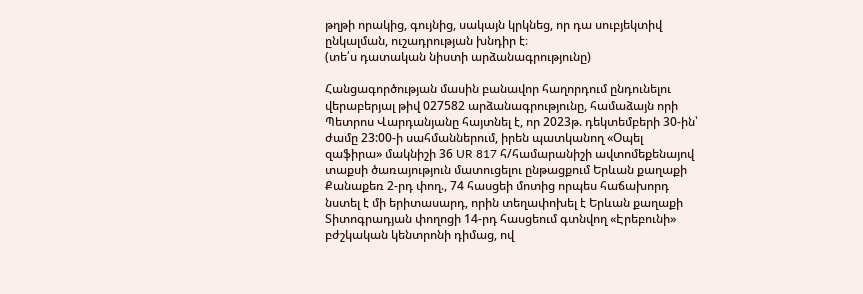թղթի որակից, գույնից, սակայն կրկնեց, որ դա սուբյեկտիվ ընկալման, ուշադրության խնդիր է։
(տե՛ս դատական նիստի արձանագրությունը)

Հանցագործության մասին բանավոր հաղորդում ընդունելու վերաբերյալ թիվ 027582 արձանագրությունը, համաձայն որի Պետրոս Վարդանյանը հայտնել է, որ 2023թ. դեկտեմբերի 30-ին՝ ժամը 23:00-ի սահմաններում, իրեն պատկանող «Օպել զաֆիրա» մակնիշի 36 UR 817 հ/համարանիշի ավտոմեքենայով տաքսի ծառայություն մատուցելու ընթացքում Երևան քաղաքի Քանաքեռ 2-րդ փող., 74 հասցեի մոտից որպես հաճախորդ նստել է մի երիտասարդ, որին տեղափոխել է Երևան քաղաքի Տիտոգրադյան փողոցի 14-րդ հասցեում գտնվող «Էրեբունի» բժշկական կենտրոնի դիմաց, ով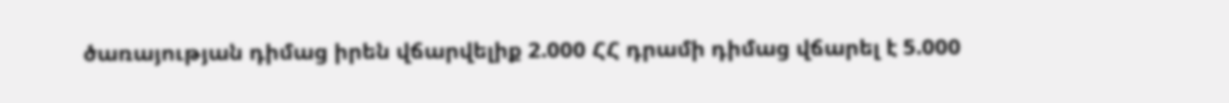ծառայության դիմաց իրեն վճարվելիք 2.000 ՀՀ դրամի դիմաց վճարել է 5.000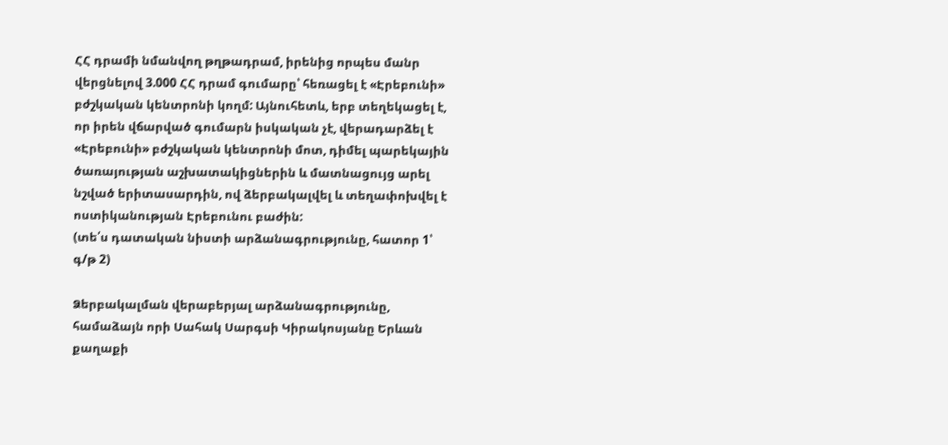ՀՀ դրամի նմանվող թղթադրամ, իրենից որպես մանր վերցնելով 3.000 ՀՀ դրամ գումարը՝ հեռացել է «Էրեբունի» բժշկական կենտրոնի կողմ: Այնուհետև, երբ տեղեկացել է, որ իրեն վճարված գումարն իսկական չէ, վերադարձել է «Էրեբունի» բժշկական կենտրոնի մոտ, դիմել պարեկային ծառայության աշխատակիցներին և մատնացույց արել նշված երիտասարդին, ով ձերբակալվել և տեղափոխվել է ոստիկանության Էրեբունու բաժին:
(տե՛ս դատական նիստի արձանագրությունը, հատոր 1՝ գ/թ 2)

Ձերբակալման վերաբերյալ արձանագրությունը, համաձայն որի Սահակ Սարգսի Կիրակոսյանը Երևան քաղաքի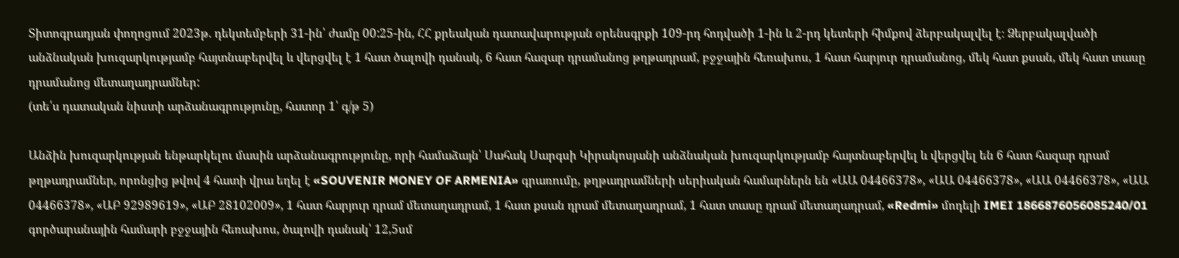Տիտոգրադյան փողոցում 2023թ. դեկտեմբերի 31-ին՝ ժամը 00:25-ին, ՀՀ քրեական դատավարության օրենսգրքի 109-րդ հոդվածի 1-ին և 2-րդ կետերի հիմքով ձերբակալվել է։ Ձերբակալվածի անձնական խուզարկությամբ հայտնաբերվել և վերցվել է 1 հատ ծալովի դանակ, 6 հատ հազար դրամանոց թղթադրամ, բջջային հեռախոս, 1 հատ հարյուր դրամանոց, մեկ հատ քսան, մեկ հատ տասը դրամանոց մետաղադրամներ:
(տե՛ս դատական նիստի արձանագրությունը, հատոր 1՝ գ/թ 5)

Անձին խուզարկության ենթարկելու մասին արձանագրությունը, որի համաձայն՝ Սահակ Սարգսի Կիրակոսյանի անձնական խուզարկությամբ հայտնաբերվել և վերցվել են 6 հատ հազար դրամ թղթադրամներ, որոնցից թվով 4 հատի վրա եղել է «SOUVENIR MONEY OF ARMENIA» գրառումը, թղթադրամների սերիական համարներն են «ԱԱ 04466378», «ԱԱ 04466378», «ԱԱ 04466378», «ԱԱ 04466378», «ԱԲ 92989619», «ԱԲ 28102009», 1 հատ հարյուր դրամ մետաղադրամ, 1 հատ քսան դրամ մետաղադրամ, 1 հատ տասը դրամ մետաղադրամ, «Redmi» մոդելի IMEI 1866876056085240/01 գործարանային համարի բջջային հեռախոս, ծալովի դանակ՝ 12,5սմ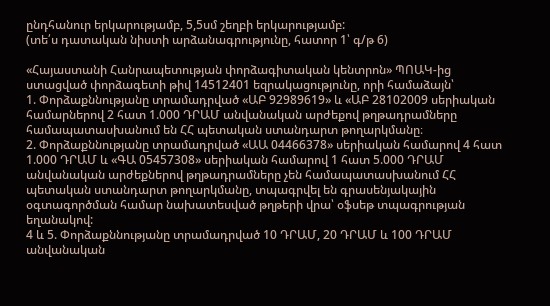ընդհանուր երկարությամբ, 5,5սմ շեղբի երկարությամբ:
(տե՛ս դատական նիստի արձանագրությունը, հատոր 1՝ գ/թ 6)

«Հայաստանի Հանրապետության փորձագիտական կենտրոն» ՊՈԱԿ-ից ստացված փորձագետի թիվ 14512401 եզրակացությունը, որի համաձայն՝
1. Փորձաքննությանը տրամադրված «ԱԲ 92989619» և «ԱԲ 28102009 սերիական համարներով 2 հատ 1.000 ԴՐԱՄ անվանական արժեքով թղթադրամները համապատասխանում են ՀՀ պետական ստանդարտ թողարկմանը։
2. Փորձաքննությանը տրամադրված «ԱԱ 04466378» սերիական համարով 4 հատ 1.000 ԴՐԱՄ և «ԳԱ 05457308» սերիական համարով 1 հատ 5.000 ԴՐԱՄ անվանական արժեքներով թղթադրամները չեն համապատասխանում ՀՀ պետական ստանդարտ թողարկմանը, տպագրվել են գրասենյակային օգտագործման համար նախատեսված թղթերի վրա՝ օֆսեթ տպագրության եղանակով:
4 և 5. Փորձաքննությանը տրամադրված 10 ԴՐԱՄ, 20 ԴՐԱՄ և 100 ԴՐԱՄ անվանական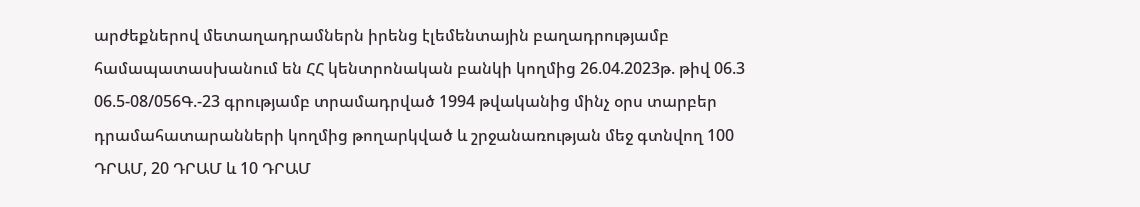արժեքներով մետաղադրամներն իրենց էլեմենտային բաղադրությամբ համապատասխանում են ՀՀ կենտրոնական բանկի կողմից 26.04.2023թ. թիվ 06.3 06.5-08/056Գ.-23 գրությամբ տրամադրված 1994 թվականից մինչ օրս տարբեր դրամահատարանների կողմից թողարկված և շրջանառության մեջ գտնվող 100 ԴՐԱՄ, 20 ԴՐԱՄ և 10 ԴՐԱՄ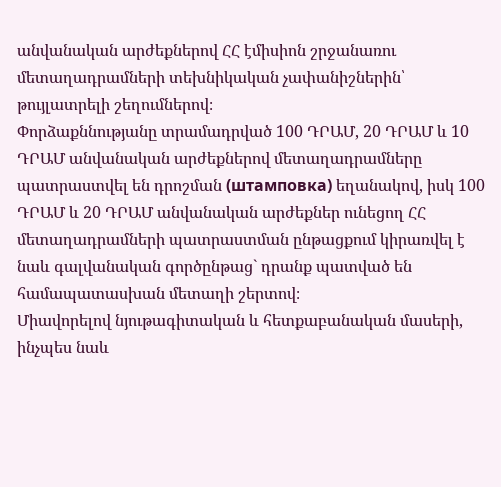անվանական արժեքներով ՀՀ էմիսիոն շրջանառու մետաղադրամների տեխնիկական չափանիշներին՝ թույլատրելի շեղումներով։
Փորձաքննությանը տրամադրված 100 ԴՐԱՄ, 20 ԴՐԱՄ և 10 ԴՐԱՄ անվանական արժեքներով մետաղադրամները պատրաստվել են դրոշման (штамповка) եղանակով, իսկ 100 ԴՐԱՄ և 20 ԴՐԱՄ անվանական արժեքներ ունեցող ՀՀ մետաղադրամների պատրաստման ընթացքում կիրառվել է նաև գալվանական գործընթաց` դրանք պատված են համապատասխան մետաղի շերտով։
Միավորելով նյութագիտական և հետքաբանական մասերի, ինչպես նաև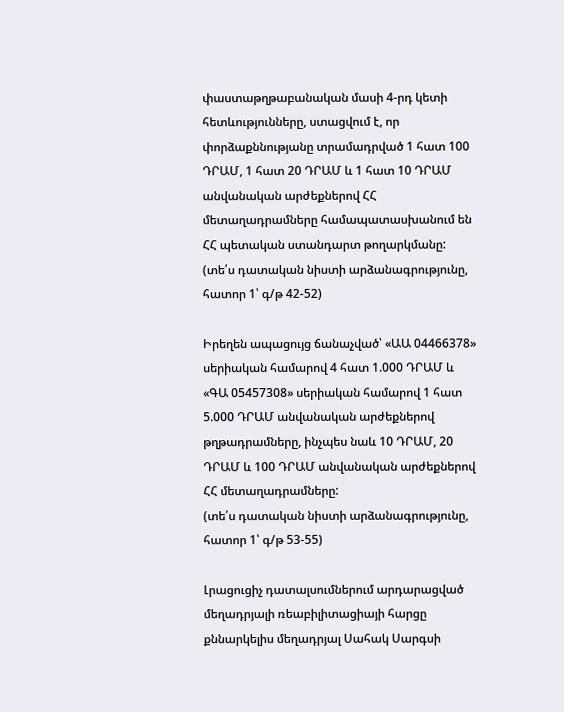փաստաթղթաբանական մասի 4-րդ կետի հետևությունները, ստացվում է, որ փորձաքննությանը տրամադրված 1 հատ 100 ԴՐԱՄ, 1 հատ 20 ԴՐԱՄ և 1 հատ 10 ԴՐԱՄ անվանական արժեքներով ՀՀ մետաղադրամները համապատասխանում են ՀՀ պետական ստանդարտ թողարկմանը:
(տե՛ս դատական նիստի արձանագրությունը, հատոր 1՝ գ/թ 42-52)

Իրեղեն ապացույց ճանաչված՝ «ԱԱ 04466378» սերիական համարով 4 հատ 1.000 ԴՐԱՄ և «ԳԱ 05457308» սերիական համարով 1 հատ 5.000 ԴՐԱՄ անվանական արժեքներով թղթադրամները, ինչպես նաև 10 ԴՐԱՄ, 20 ԴՐԱՄ և 100 ԴՐԱՄ անվանական արժեքներով ՀՀ մետաղադրամները:
(տե՛ս դատական նիստի արձանագրությունը, հատոր 1՝ գ/թ 53-55)

Լրացուցիչ դատալսումներում արդարացված մեղադրյալի ռեաբիլիտացիայի հարցը քննարկելիս մեղադրյալ Սահակ Սարգսի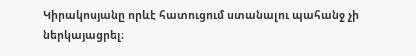Կիրակոսյանը որևէ հատուցում ստանալու պահանջ չի ներկայացրել։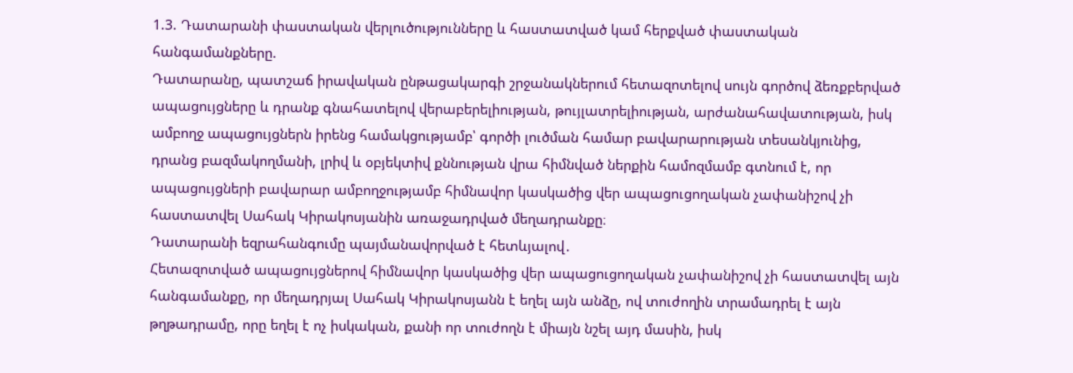1.3. Դատարանի փաստական վերլուծությունները և հաստատված կամ հերքված փաստական հանգամանքները.
Դատարանը, պատշաճ իրավական ընթացակարգի շրջանակներում հետազոտելով սույն գործով ձեռքբերված ապացույցները և դրանք գնահատելով վերաբերելիության, թույլատրելիության, արժանահավատության, իսկ ամբողջ ապացույցներն իրենց համակցությամբ՝ գործի լուծման համար բավարարության տեսանկյունից, դրանց բազմակողմանի, լրիվ և օբյեկտիվ քննության վրա հիմնված ներքին համոզմամբ գտնում է, որ ապացույցների բավարար ամբողջությամբ հիմնավոր կասկածից վեր ապացուցողական չափանիշով չի հաստատվել Սահակ Կիրակոսյանին առաջադրված մեղադրանքը։
Դատարանի եզրահանգումը պայմանավորված է հետևյալով․
Հետազոտված ապացույցներով հիմնավոր կասկածից վեր ապացուցողական չափանիշով չի հաստատվել այն հանգամանքը, որ մեղադրյալ Սահակ Կիրակոսյանն է եղել այն անձը, ով տուժողին տրամադրել է այն թղթադրամը, որը եղել է ոչ իսկական, քանի որ տուժողն է միայն նշել այդ մասին, իսկ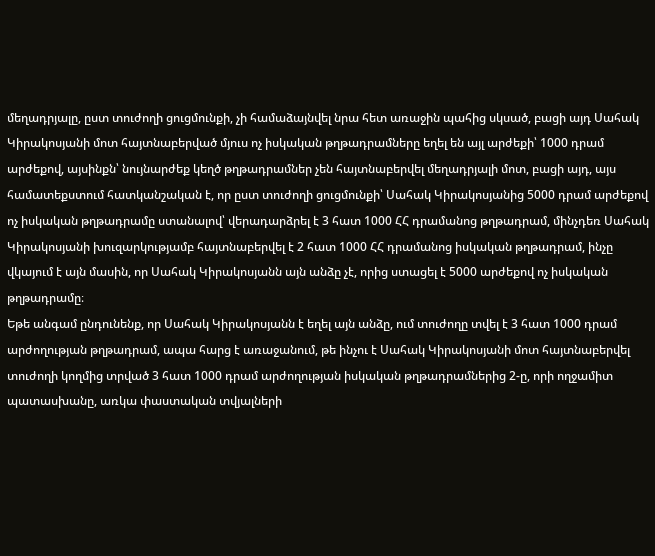մեղադրյալը, ըստ տուժողի ցուցմունքի, չի համաձայնվել նրա հետ առաջին պահից սկսած, բացի այդ Սահակ Կիրակոսյանի մոտ հայտնաբերված մյուս ոչ իսկական թղթադրամները եղել են այլ արժեքի՝ 1000 դրամ արժեքով, այսինքն՝ նույնարժեք կեղծ թղթադրամներ չեն հայտնաբերվել մեղադրյալի մոտ, բացի այդ, այս համատեքստում հատկանշական է, որ ըստ տուժողի ցուցմունքի՝ Սահակ Կիրակոսյանից 5000 դրամ արժեքով ոչ իսկական թղթադրամը ստանալով՝ վերադարձրել է 3 հատ 1000 ՀՀ դրամանոց թղթադրամ, մինչդեռ Սահակ Կիրակոսյանի խուզարկությամբ հայտնաբերվել է 2 հատ 1000 ՀՀ դրամանոց իսկական թղթադրամ, ինչը վկայում է այն մասին, որ Սահակ Կիրակոսյանն այն անձը չէ, որից ստացել է 5000 արժեքով ոչ իսկական թղթադրամը։
Եթե անգամ ընդունենք, որ Սահակ Կիրակոսյանն է եղել այն անձը, ում տուժողը տվել է 3 հատ 1000 դրամ արժողության թղթադրամ, ապա հարց է առաջանում, թե ինչու է Սահակ Կիրակոսյանի մոտ հայտնաբերվել տուժողի կողմից տրված 3 հատ 1000 դրամ արժողության իսկական թղթադրամներից 2-ը, որի ողջամիտ պատասխանը, առկա փաստական տվյալների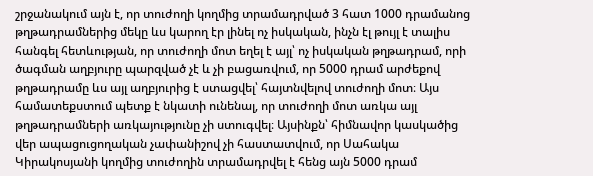շրջանակում այն է, որ տուժողի կողմից տրամադրված 3 հատ 1000 դրամանոց թղթադրամներից մեկը ևս կարող էր լինել ոչ իսկական, ինչն էլ թույլ է տալիս հանգել հետևության, որ տուժողի մոտ եղել է այլ՝ ոչ իսկական թղթադրամ, որի ծագման աղբյուրը պարզված չէ և չի բացառվում, որ 5000 դրամ արժեքով թղթադրամը ևս այլ աղբյուրից է ստացվել՝ հայտնվելով տուժողի մոտ։ Այս համատեքստում պետք է նկատի ունենալ, որ տուժողի մոտ առկա այլ թղթադրամների առկայությունը չի ստուգվել։ Այսինքն՝ հիմնավոր կասկածից վեր ապացուցողական չափանիշով չի հաստատվում, որ Սահակա Կիրակոսյանի կողմից տուժողին տրամադրվել է հենց այն 5000 դրամ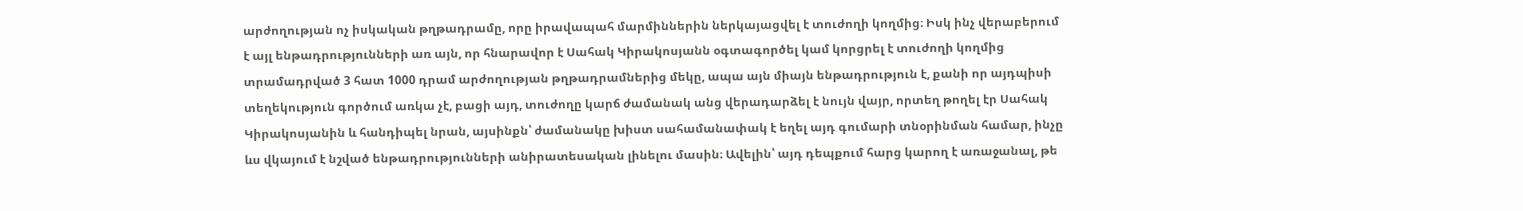արժողության ոչ իսկական թղթադրամը, որը իրավապահ մարմիններին ներկայացվել է տուժողի կողմից։ Իսկ ինչ վերաբերում է այլ ենթադրությունների առ այն, որ հնարավոր է Սահակ Կիրակոսյանն օգտագործել կամ կորցրել է տուժողի կողմից տրամադրված 3 հատ 1000 դրամ արժողության թղթադրամներից մեկը, ապա այն միայն ենթադրություն է, քանի որ այդպիսի տեղեկություն գործում առկա չէ, բացի այդ, տուժողը կարճ ժամանակ անց վերադարձել է նույն վայր, որտեղ թողել էր Սահակ Կիրակոսյանին և հանդիպել նրան, այսինքն՝ ժամանակը խիստ սահամանափակ է եղել այդ գումարի տնօրինման համար, ինչը ևս վկայում է նշված ենթադրությունների անիրատեսական լինելու մասին։ Ավելին՝ այդ դեպքում հարց կարող է առաջանալ, թե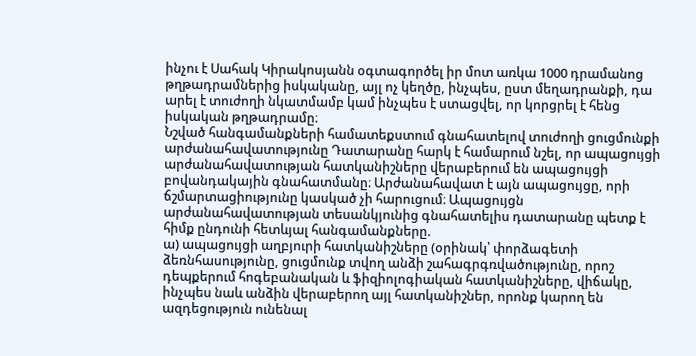ինչու է Սահակ Կիրակոսյանն օգտագործել իր մոտ առկա 1000 դրամանոց թղթադրամներից իսկականը, այլ ոչ կեղծը, ինչպես, ըստ մեղադրանքի, դա արել է տուժողի նկատմամբ կամ ինչպես է ստացվել, որ կորցրել է հենց իսկական թղթադրամը։
Նշված հանգամանքների համատեքստում գնահատելով տուժողի ցուցմունքի արժանահավատությունը Դատարանը հարկ է համարում նշել, որ ապացույցի արժանահավատության հատկանիշները վերաբերում են ապացույցի բովանդակային գնահատմանը։ Արժանահավատ է այն ապացույցը, որի ճշմարտացիությունը կասկած չի հարուցում։ Ապացույցն արժանահավատության տեսանկյունից գնահատելիս դատարանը պետք է հիմք ընդունի հետևյալ հանգամանքները.
ա) ապացույցի աղբյուրի հատկանիշները (օրինակ՝ փորձագետի ձեռնհասությունը, ցուցմունք տվող անձի շահագրգռվածությունը, որոշ դեպքերում հոգեբանական և ֆիզիոլոգիական հատկանիշները, վիճակը, ինչպես նաև անձին վերաբերող այլ հատկանիշներ, որոնք կարող են ազդեցություն ունենալ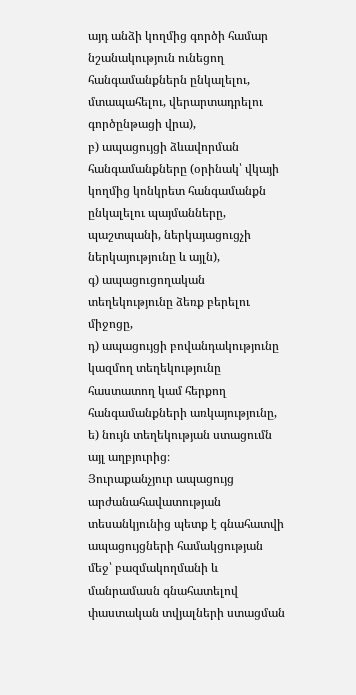այդ անձի կողմից գործի համար նշանակություն ունեցող հանգամանքներն ընկալելու, մտապահելու, վերարտադրելու գործընթացի վրա),
բ) ապացույցի ձևավորման հանգամանքները (օրինակ՝ վկայի կողմից կոնկրետ հանգամանքն ընկալելու պայմանները, պաշտպանի, ներկայացուցչի ներկայությունը և այլն),
գ) ապացուցողական տեղեկությունը ձեռք բերելու միջոցը,
դ) ապացույցի բովանդակությունը կազմող տեղեկությունը հաստատող կամ հերքող հանգամանքների առկայությունը,
ե) նույն տեղեկության ստացումն այլ աղբյուրից։
Յուրաքանչյուր ապացույց արժանահավատության տեսանկյունից պետք է գնահատվի ապացույցների համակցության մեջ՝ բազմակողմանի և մանրամասն գնահատելով փաստական տվյալների ստացման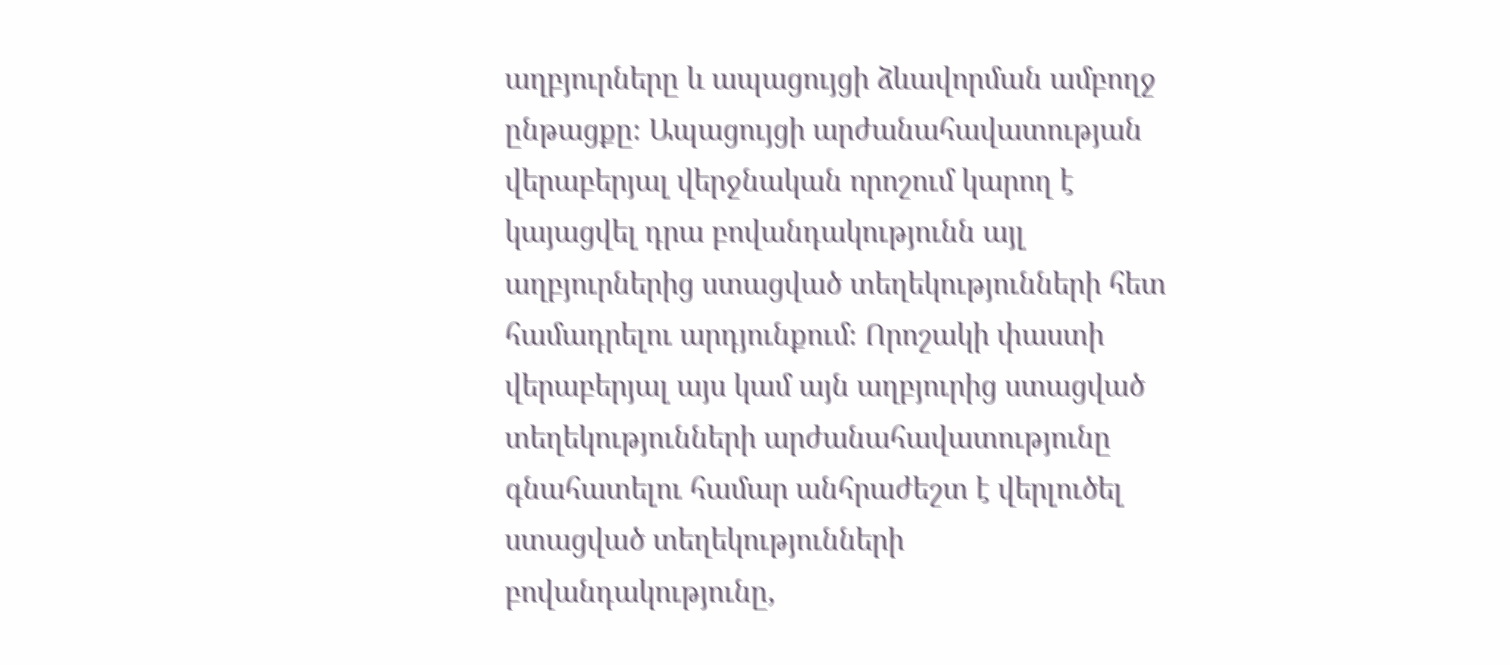աղբյուրները և ապացույցի ձևավորման ամբողջ ընթացքը։ Ապացույցի արժանահավատության վերաբերյալ վերջնական որոշում կարող է կայացվել դրա բովանդակությունն այլ աղբյուրներից ստացված տեղեկությունների հետ համադրելու արդյունքում։ Որոշակի փաստի վերաբերյալ այս կամ այն աղբյուրից ստացված տեղեկությունների արժանահավատությունը գնահատելու համար անհրաժեշտ է վերլուծել ստացված տեղեկությունների բովանդակությունը,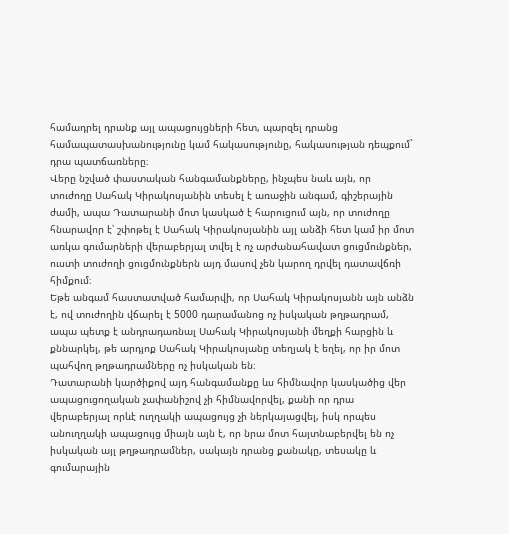համադրել դրանք այլ ապացույցների հետ, պարզել դրանց համապատասխանությունը կամ հակասությունը, հակասության դեպքում` դրա պատճառները։
Վերը նշված փաստական հանգամանքները, ինչպես նաև այն, որ տուժողը Սահակ Կիրակոսյանին տեսել է առաջին անգամ, գիշերային ժամի, ապա Դատարանի մոտ կասկած է հարուցում այն, որ տուժողը հնարավոր է՝ շփոթել է Սահակ Կիրակոսյանին այլ անձի հետ կամ իր մոտ առկա գումարների վերաբերյալ տվել է ոչ արժանահավատ ցուցմունքներ, ուստի տուժողի ցուցմունքներն այդ մասով չեն կարող դրվել դատավճռի հիմքում։
Եթե անգամ հաստատված համարվի, որ Սահակ Կիրակոսյանն այն անձն է, ով տուժողին վճարել է 5000 դարամանոց ոչ իսկական թղթադրամ, ապա պետք է անդրադառնալ Սահակ Կիրակոսյանի մեղքի հարցին և քննարկել, թե արդյոք Սահակ Կիրակոսյանը տեղյակ է եղել, որ իր մոտ պահվող թղթադրամները ոչ իսկական են։
Դատարանի կարծիքով այդ հանգամանքը ևս հիմնավոր կասկածից վեր ապացուցողական չափանիշով չի հիմնավորվել, քանի որ դրա վերաբերյալ որևէ ուղղակի ապացույց չի ներկայացվել, իսկ որպես անուղղակի ապացույց միայն այն է, որ նրա մոտ հայտնաբերվել են ոչ իսկական այլ թղթադրամներ, սակայն դրանց քանակը, տեսակը և գումարային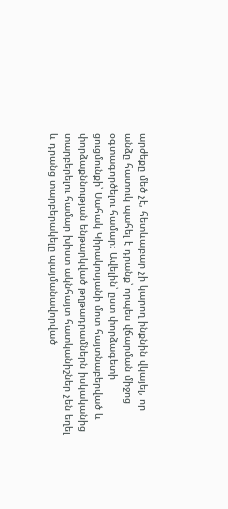արժեքը մեծ չէ, հետևաբար չի կարող ինքնին վկայել, որ անձը հատուկ պահել է դրանք՝ որպես վճարման միջոց օգտագործելու համար։ Ավելին՝ ըստ փորձագետի ցուցմունքի՝ Սահակ Կիրակոսյանի մոտ հայտնաբերված և փորձաքննության ենթարկված թղթադրամներն իսկականից տարբերելու համար խիստ ակնհայտ հատկանիշներ չեն եղել և դրանց տարբերակելը պայմանավորված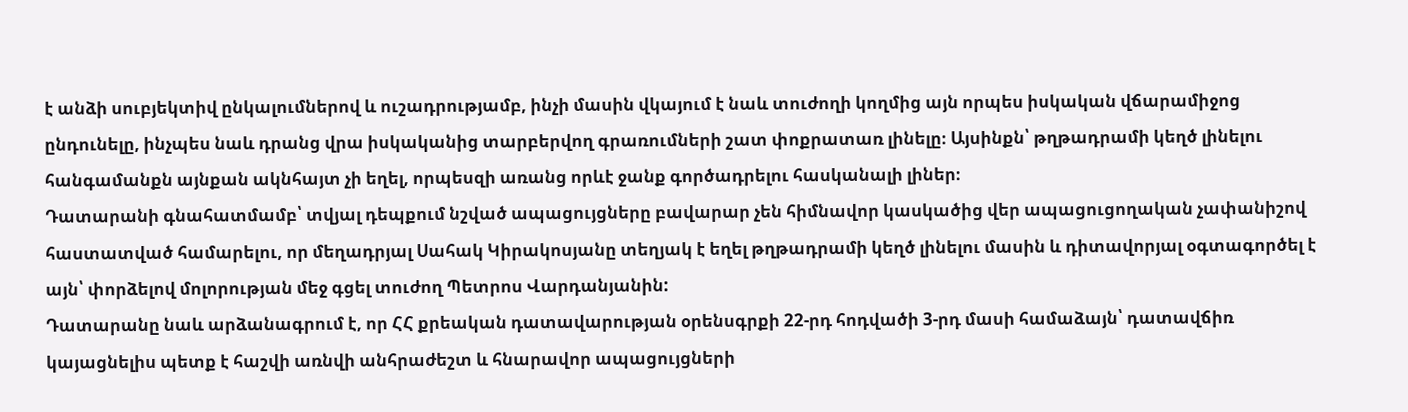է անձի սուբյեկտիվ ընկալումներով և ուշադրությամբ, ինչի մասին վկայում է նաև տուժողի կողմից այն որպես իսկական վճարամիջոց ընդունելը, ինչպես նաև դրանց վրա իսկականից տարբերվող գրառումների շատ փոքրատառ լինելը։ Այսինքն՝ թղթադրամի կեղծ լինելու հանգամանքն այնքան ակնհայտ չի եղել, որպեսզի առանց որևէ ջանք գործադրելու հասկանալի լիներ։
Դատարանի գնահատմամբ՝ տվյալ դեպքում նշված ապացույցները բավարար չեն հիմնավոր կասկածից վեր ապացուցողական չափանիշով հաստատված համարելու, որ մեղադրյալ Սահակ Կիրակոսյանը տեղյակ է եղել թղթադրամի կեղծ լինելու մասին և դիտավորյալ օգտագործել է այն՝ փորձելով մոլորության մեջ գցել տուժող Պետրոս Վարդանյանին:
Դատարանը նաև արձանագրում է, որ ՀՀ քրեական դատավարության օրենսգրքի 22-րդ հոդվածի 3-րդ մասի համաձայն՝ դատավճիռ կայացնելիս պետք է հաշվի առնվի անհրաժեշտ և հնարավոր ապացույցների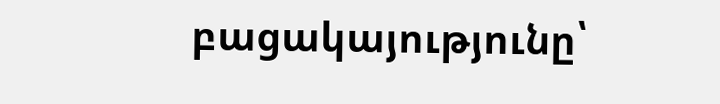բացակայությունը՝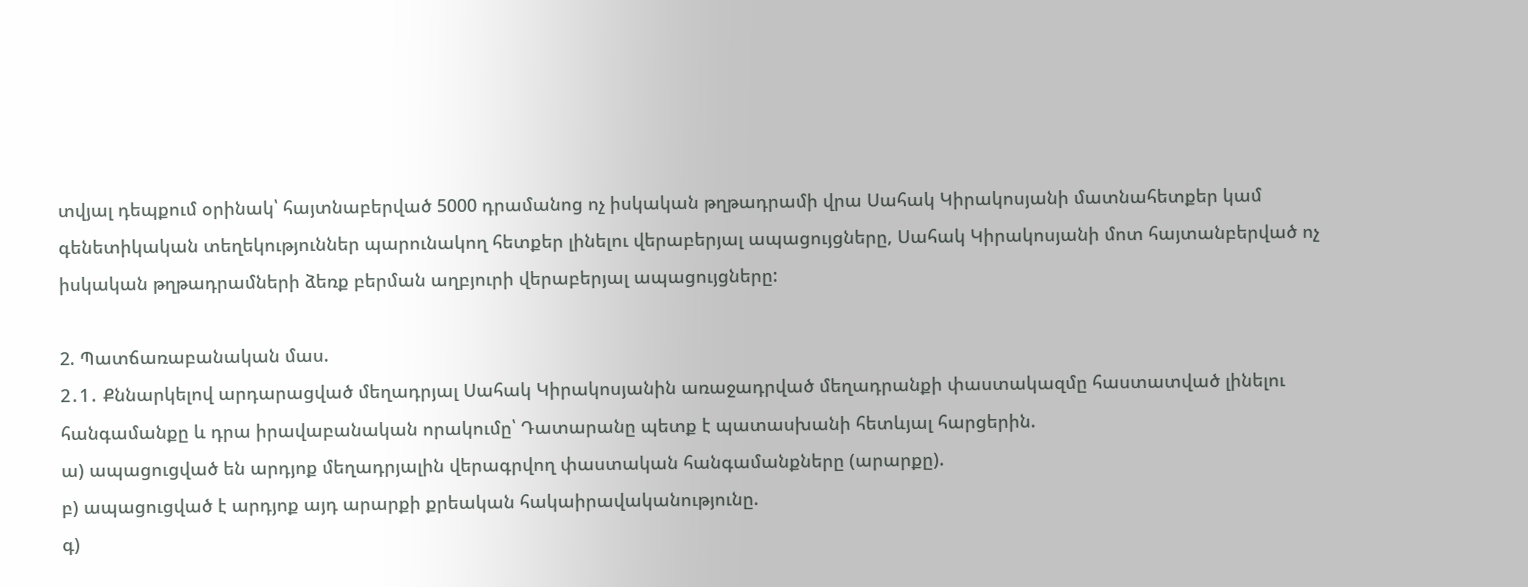տվյալ դեպքում օրինակ՝ հայտնաբերված 5000 դրամանոց ոչ իսկական թղթադրամի վրա Սահակ Կիրակոսյանի մատնահետքեր կամ գենետիկական տեղեկություններ պարունակող հետքեր լինելու վերաբերյալ ապացույցները, Սահակ Կիրակոսյանի մոտ հայտանբերված ոչ իսկական թղթադրամների ձեռք բերման աղբյուրի վերաբերյալ ապացույցները:

2. Պատճառաբանական մաս.
2․1․ Քննարկելով արդարացված մեղադրյալ Սահակ Կիրակոսյանին առաջադրված մեղադրանքի փաստակազմը հաստատված լինելու հանգամանքը և դրա իրավաբանական որակումը՝ Դատարանը պետք է պատասխանի հետևյալ հարցերին.
ա) ապացուցված են արդյոք մեղադրյալին վերագրվող փաստական հանգամանքները (արարքը).
բ) ապացուցված է արդյոք այդ արարքի քրեական հակաիրավականությունը.
գ)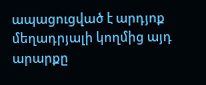ապացուցված է արդյոք մեղադրյալի կողմից այդ արարքը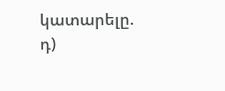կատարելը.
դ)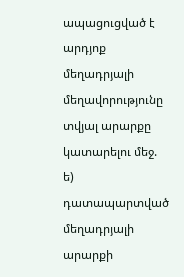ապացուցված է արդյոք մեղադրյալի մեղավորությունը տվյալ արարքը կատարելու մեջ.
ե) դատապարտված մեղադրյալի արարքի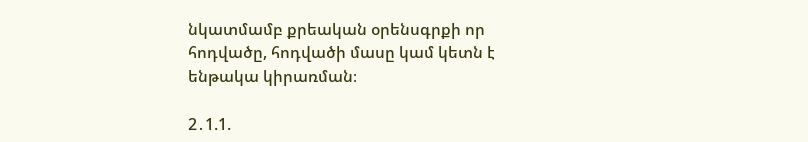նկատմամբ քրեական օրենսգրքի որ հոդվածը, հոդվածի մասը կամ կետն է ենթակա կիրառման։

2․1.1.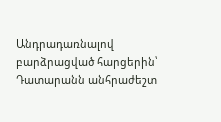Անդրադառնալով բարձրացված հարցերին՝ Դատարանն անհրաժեշտ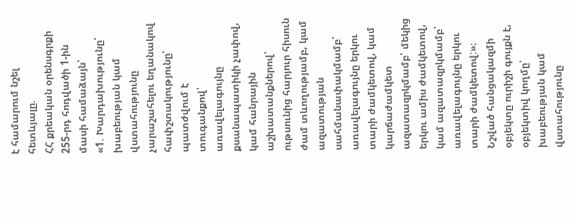է համարում նշել հետևյալը.
ՀՀ քրեական օրենսգրքի 255-րդ հոդվածի 1-ին մասի համաձայն՝
«1. Խարդախությունը՝ խաբեության կամ վստահությունը չարաշահելու եղանակով հափշտակությունը՝
պատժվում է տուգանքով՝ առավելագույնը քսանապատիկի չափով, կամ հանրային աշխատանքներով՝ ութսունից հարյուր հիսուն ժամ տևողությամբ, կամ ազատության սահմանափակմամբ՝ առավելագույնը երկու տարի ժամկետով, կամ կարճաժամկետ ազատազրկմամբ՝ մեկից երկու ամիս ժամկետով, կամ ազատազրկմամբ՝ առավելագույնը երկու տարի ժամկետով:»։
Նշված հանցակազմի օբյեկտը ուրիշի գույքն է, օբյեկտիվ կողմը՝ խաբեության կամ վստահությունը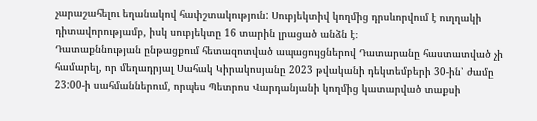չարաշահելու եղանակով հափշտակություն: Սուբյեկտիվ կողմից դրսևորվում է ուղղակի դիտավորությամբ, իսկ սուբյեկտը 16 տարին լրացած անձն է։
Դատաքննության ընթացքում հետազոտված ապացույցներով Դատարանը հաստատված չի համարել, որ մեղադրյալ Սահակ Կիրակոսյանը 2023 թվականի դեկտեմբերի 30-ին՝ ժամը 23:00-ի սահմաններում, որպես Պետրոս Վարդանյանի կողմից կատարված տաքսի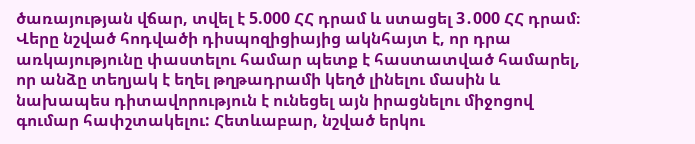ծառայության վճար, տվել է 5.000 ՀՀ դրամ և ստացել 3․000 ՀՀ դրամ։
Վերը նշված հոդվածի դիսպոզիցիայից ակնհայտ է, որ դրա առկայությունը փաստելու համար պետք է հաստատված համարել, որ անձը տեղյակ է եղել թղթադրամի կեղծ լինելու մասին և նախապես դիտավորություն է ունեցել այն իրացնելու միջոցով գումար հափշտակելու: Հետևաբար, նշված երկու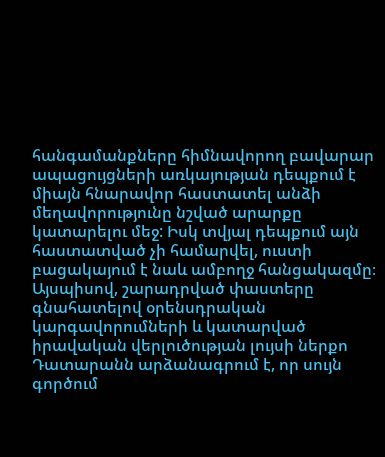հանգամանքները հիմնավորող բավարար ապացույցների առկայության դեպքում է միայն հնարավոր հաստատել անձի մեղավորությունը նշված արարքը կատարելու մեջ: Իսկ տվյալ դեպքում այն հաստատված չի համարվել, ուստի բացակայում է նաև ամբողջ հանցակազմը։
Այսպիսով, շարադրված փաստերը գնահատելով օրենսդրական կարգավորումների և կատարված իրավական վերլուծության լույսի ներքո Դատարանն արձանագրում է, որ սույն գործում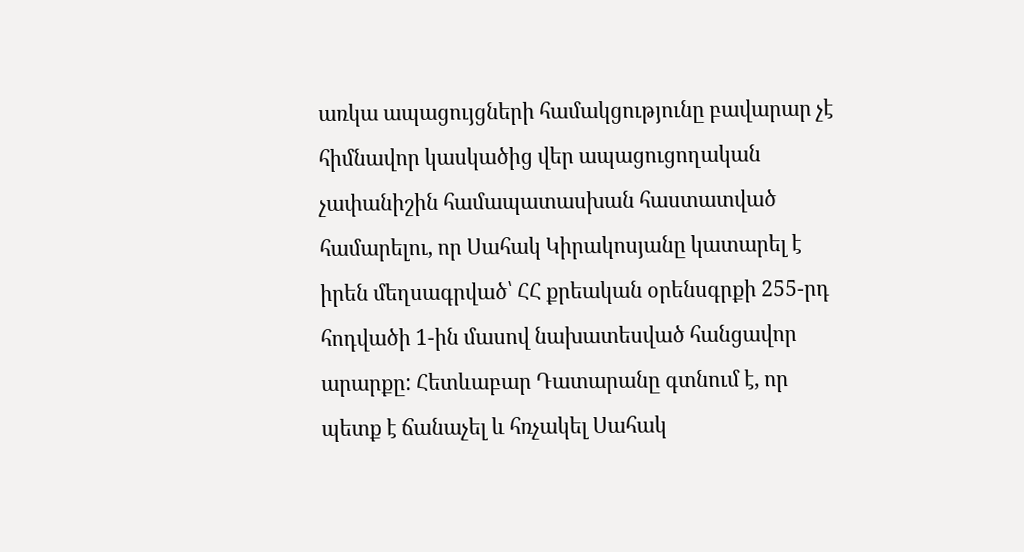առկա ապացույցների համակցությունը բավարար չէ հիմնավոր կասկածից վեր ապացուցողական չափանիշին համապատասխան հաստատված համարելու, որ Սահակ Կիրակոսյանը կատարել է իրեն մեղսագրված՝ ՀՀ քրեական օրենսգրքի 255-րդ հոդվածի 1-ին մասով նախատեսված հանցավոր արարքը: Հետևաբար Դատարանը գտնում է, որ պետք է ճանաչել և հռչակել Սահակ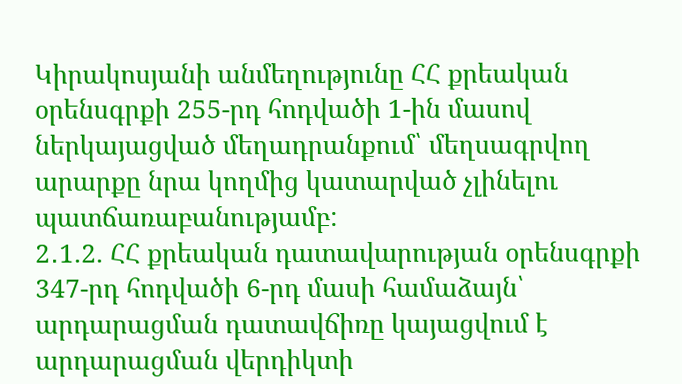Կիրակոսյանի անմեղությունը ՀՀ քրեական օրենսգրքի 255-րդ հոդվածի 1-ին մասով ներկայացված մեղադրանքում՝ մեղսագրվող արարքը նրա կողմից կատարված չլինելու պատճառաբանությամբ:
2․1.2. ՀՀ քրեական դատավարության օրենսգրքի 347-րդ հոդվածի 6-րդ մասի համաձայն՝ արդարացման դատավճիռը կայացվում է արդարացման վերդիկտի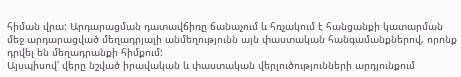հիման վրա: Արդարացման դատավճիռը ճանաչում և հռչակում է հանցանքի կատարման մեջ արդարացված մեղադրյալի անմեղությունն այն փաստական հանգամանքներով, որոնք դրվել են մեղադրանքի հիմքում:
Այսպիսով՝ վերը նշված իրավական և փաստական վերլուծությունների արդյունքում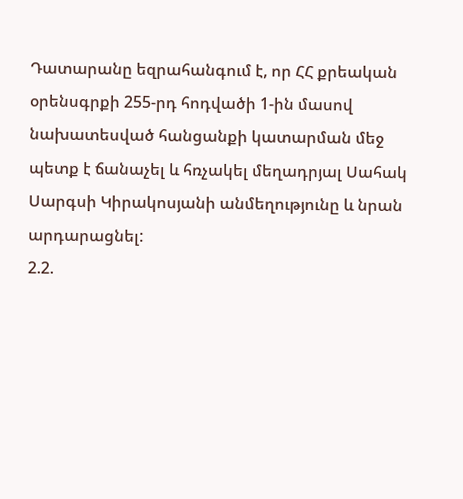Դատարանը եզրահանգում է, որ ՀՀ քրեական օրենսգրքի 255-րդ հոդվածի 1-ին մասով նախատեսված հանցանքի կատարման մեջ պետք է ճանաչել և հռչակել մեղադրյալ Սահակ Սարգսի Կիրակոսյանի անմեղությունը և նրան արդարացնել:
2.2.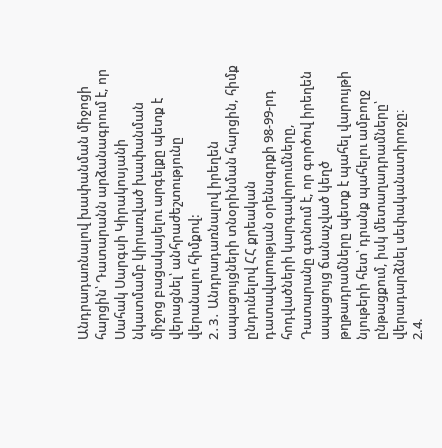Անդրադառնալով խափանման միջոցի հարցին՝ Դատարանն արձանագրում է, որ Սահակ Սարգսի Կիրակոսյանի նկատմամբ կիրառված խափանման միջոց բացակայելու արգելքը պետք է վերացնել՝ անհրաժեշտությունը վերանալու հիմքով:
2․3․ Անդրադառնալով իրեղեն ապացույցների տնօրինման հարցին, հիմք ընդունելով ՀՀ քրեական դատավարության օրենսգրքի 98-99-րդ հոդվածների կարգավորումները, Դատարանը գտնում է, որ գործով իրեղեն ապացույց ճանաչված կեղծ թղթադրամները պետք է պահել վարույթի նյութերի հետ՝ դրանք պահելու ամբողջ ընթացքում, իսկ մետաղադրամները՝ վերադարձնել սեփականատիրոջը։
2.4.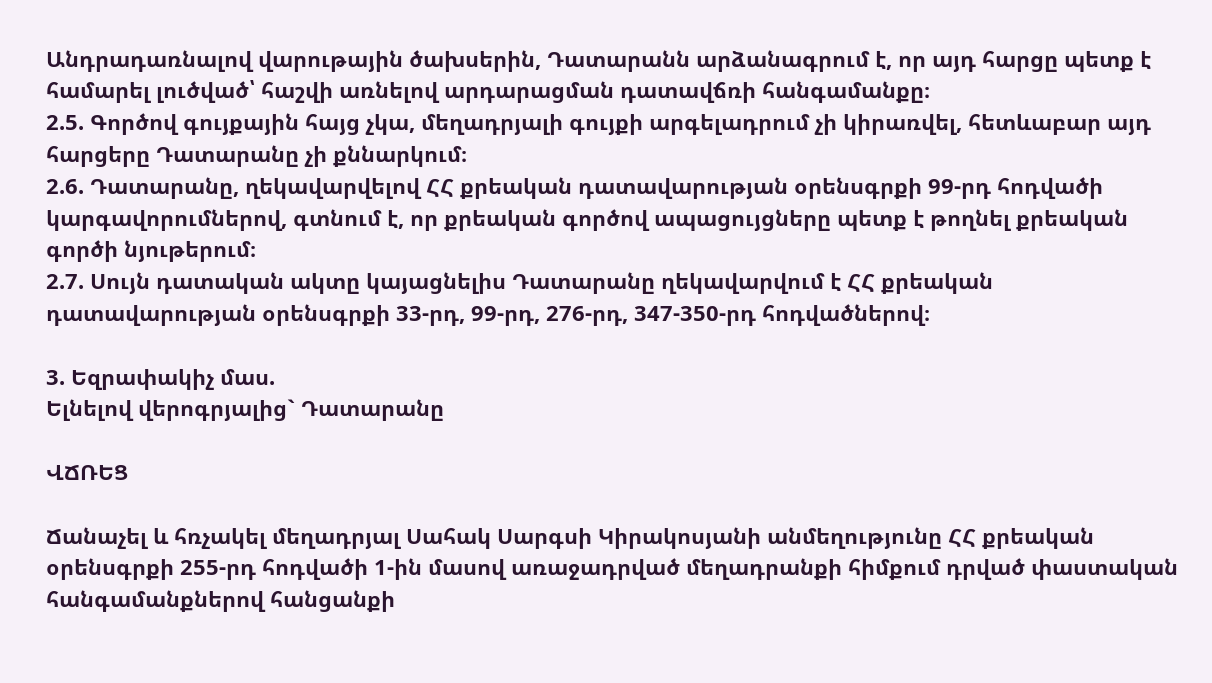Անդրադառնալով վարութային ծախսերին, Դատարանն արձանագրում է, որ այդ հարցը պետք է համարել լուծված՝ հաշվի առնելով արդարացման դատավճռի հանգամանքը։
2.5. Գործով գույքային հայց չկա, մեղադրյալի գույքի արգելադրում չի կիրառվել, հետևաբար այդ հարցերը Դատարանը չի քննարկում։
2.6. Դատարանը, ղեկավարվելով ՀՀ քրեական դատավարության օրենսգրքի 99-րդ հոդվածի կարգավորումներով, գտնում է, որ քրեական գործով ապացույցները պետք է թողնել քրեական գործի նյութերում։
2.7. Սույն դատական ակտը կայացնելիս Դատարանը ղեկավարվում է ՀՀ քրեական դատավարության օրենսգրքի 33-րդ, 99-րդ, 276-րդ, 347-350-րդ հոդվածներով։

3. Եզրափակիչ մաս.
Ելնելով վերոգրյալից` Դատարանը

ՎՃՌԵՑ

Ճանաչել և հռչակել մեղադրյալ Սահակ Սարգսի Կիրակոսյանի անմեղությունը ՀՀ քրեական օրենսգրքի 255-րդ հոդվածի 1-ին մասով առաջադրված մեղադրանքի հիմքում դրված փաստական հանգամանքներով հանցանքի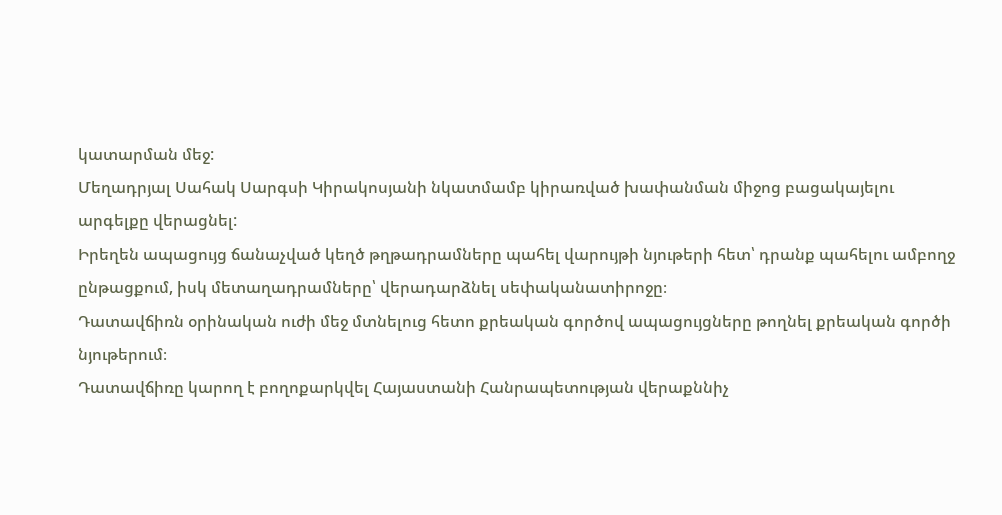կատարման մեջ:
Մեղադրյալ Սահակ Սարգսի Կիրակոսյանի նկատմամբ կիրառված խափանման միջոց բացակայելու արգելքը վերացնել:
Իրեղեն ապացույց ճանաչված կեղծ թղթադրամները պահել վարույթի նյութերի հետ՝ դրանք պահելու ամբողջ ընթացքում, իսկ մետաղադրամները՝ վերադարձնել սեփականատիրոջը։
Դատավճիռն օրինական ուժի մեջ մտնելուց հետո քրեական գործով ապացույցները թողնել քրեական գործի նյութերում։
Դատավճիռը կարող է բողոքարկվել Հայաստանի Հանրապետության վերաքննիչ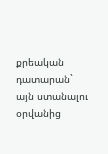քրեական դատարան` այն ստանալու օրվանից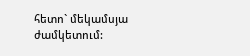հետո` մեկամսյա ժամկետում: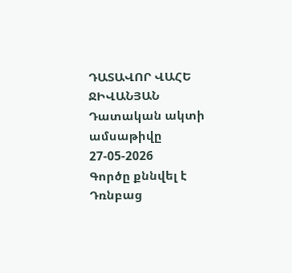ԴԱՏԱՎՈՐ ՎԱՀԵ ՋԻՎԱՆՅԱՆ
Դատական ակտի ամսաթիվը 27-05-2026
Գործը քննվել է Դռնբաց